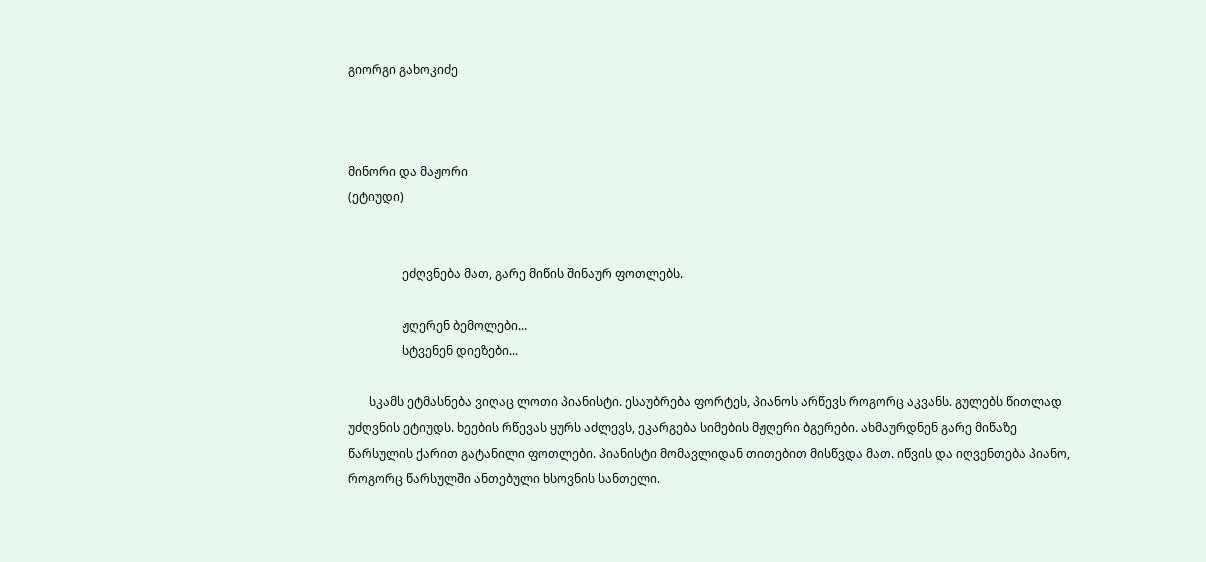გიორგი გახოკიძე



მინორი და მაჟორი
(ეტიუდი)


                  ეძღვნება მათ, გარე მიწის შინაურ ფოთლებს.

                  ჟღერენ ბემოლები...
                  სტვენენ დიეზები...

       სკამს ეტმასნება ვიღაც ლოთი პიანისტი. ესაუბრება ფორტეს, პიანოს არწევს როგორც აკვანს. გულებს წითლად უძღვნის ეტიუდს. ხეების რწევას ყურს აძლევს, ეკარგება სიმების მჟღერი ბგერები. ახმაურდნენ გარე მიწაზე წარსულის ქარით გატანილი ფოთლები. პიანისტი მომავლიდან თითებით მისწვდა მათ. იწვის და იღვენთება პიანო, როგორც წარსულში ანთებული ხსოვნის სანთელი.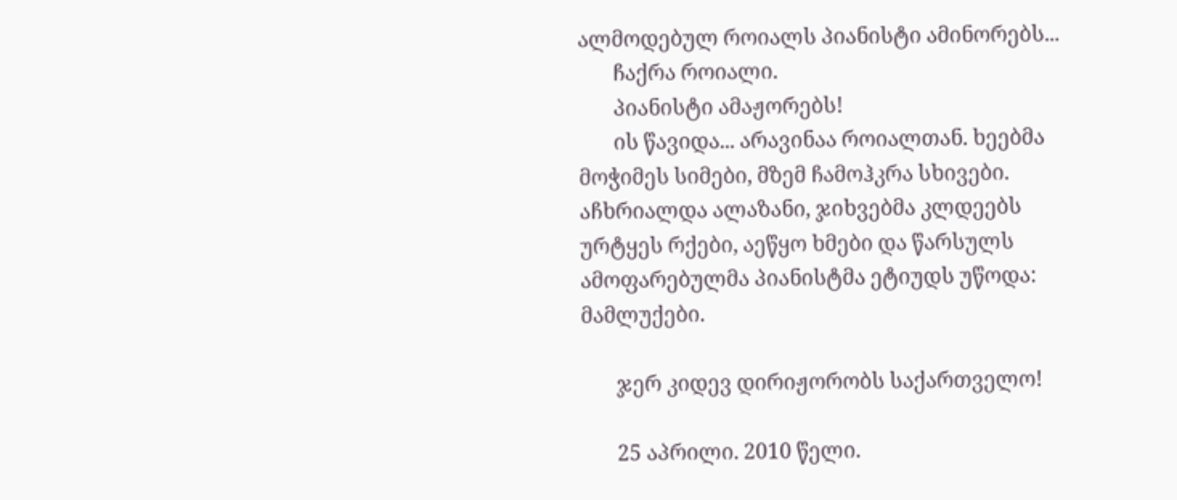ალმოდებულ როიალს პიანისტი ამინორებს...
       ჩაქრა როიალი.
       პიანისტი ამაჟორებს!
       ის წავიდა... არავინაა როიალთან. ხეებმა მოჭიმეს სიმები, მზემ ჩამოჰკრა სხივები. აჩხრიალდა ალაზანი, ჯიხვებმა კლდეებს ურტყეს რქები, აეწყო ხმები და წარსულს ამოფარებულმა პიანისტმა ეტიუდს უწოდა: მამლუქები.

       ჯერ კიდევ დირიჟორობს საქართველო!

       25 აპრილი. 2010 წელი.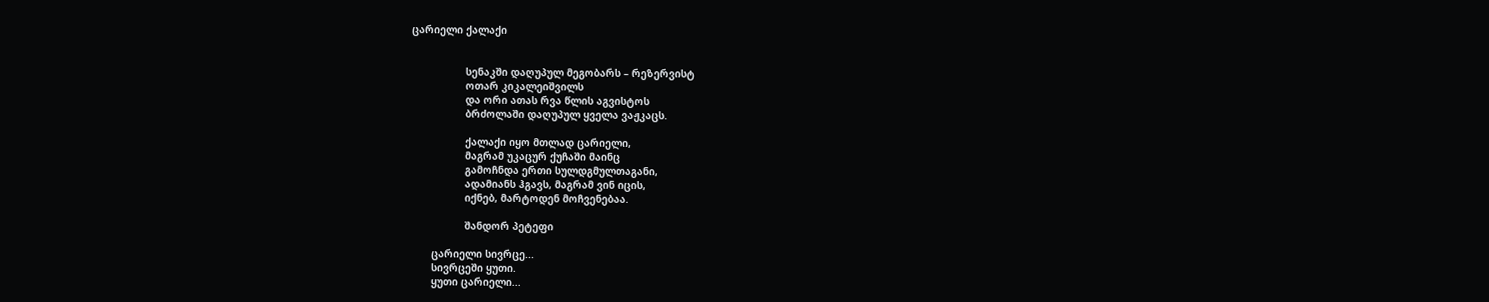ცარიელი ქალაქი


                  სენაკში დაღუპულ მეგობარს – რეზერვისტ
                  ოთარ კიკალეიშვილს
                  და ორი ათას რვა წლის აგვისტოს
                  ბრძოლაში დაღუპულ ყველა ვაჟკაცს.

                  ქალაქი იყო მთლად ცარიელი,
                  მაგრამ უკაცურ ქუჩაში მაინც
                  გამოჩნდა ერთი სულდგმულთაგანი,
                  ადამიანს ჰგავს, მაგრამ ვინ იცის,
                  იქნებ, მარტოდენ მოჩვენებაა.

                  შანდორ პეტეფი

       ცარიელი სივრცე...
       სივრცეში ყუთი.
       ყუთი ცარიელი...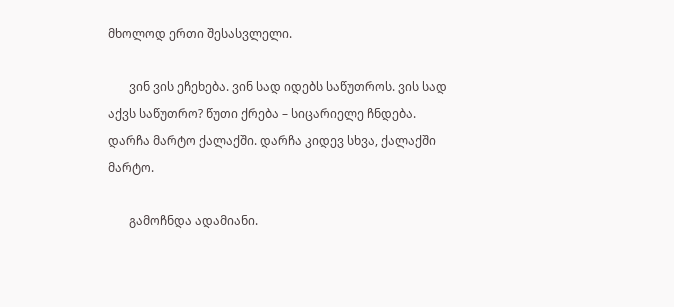მხოლოდ ერთი შესასვლელი.

       ვინ ვის ეჩეხება. ვინ სად იდებს საწუთროს. ვის სად აქვს საწუთრო? წუთი ქრება – სიცარიელე ჩნდება. დარჩა მარტო ქალაქში. დარჩა კიდევ სხვა, ქალაქში მარტო.

       გამოჩნდა ადამიანი.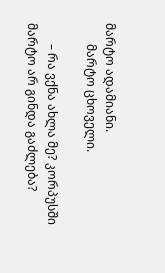მარტო ადამიანი.
       მარტო ცხოველი.

       – რა ვქნა ახლა მე? კორპუსში მარტო არ გინდა გაძლება?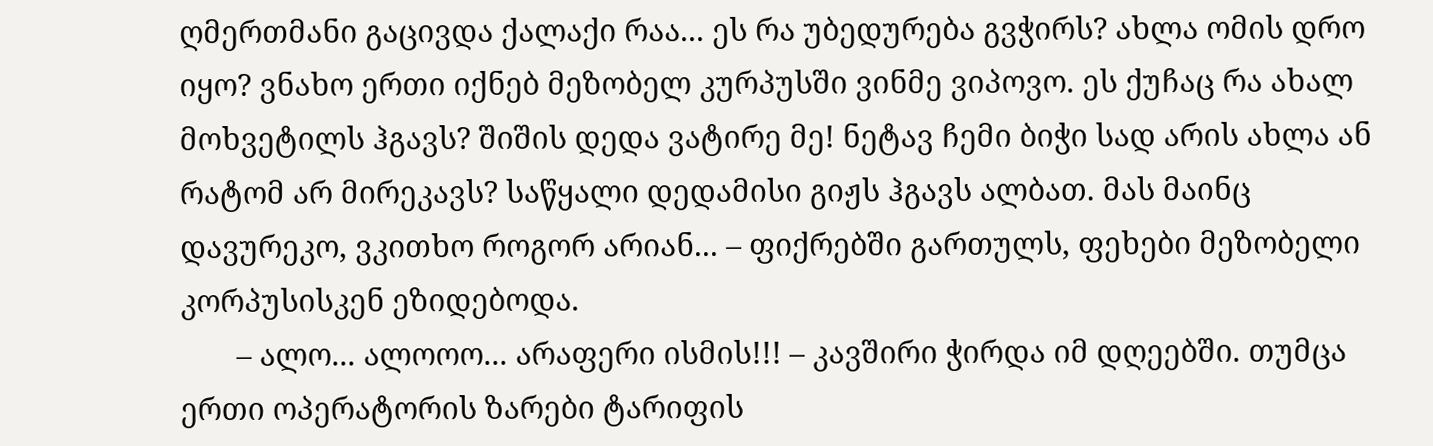ღმერთმანი გაცივდა ქალაქი რაა... ეს რა უბედურება გვჭირს? ახლა ომის დრო იყო? ვნახო ერთი იქნებ მეზობელ კურპუსში ვინმე ვიპოვო. ეს ქუჩაც რა ახალ მოხვეტილს ჰგავს? შიშის დედა ვატირე მე! ნეტავ ჩემი ბიჭი სად არის ახლა ან რატომ არ მირეკავს? საწყალი დედამისი გიჟს ჰგავს ალბათ. მას მაინც დავურეკო, ვკითხო როგორ არიან... – ფიქრებში გართულს, ფეხები მეზობელი კორპუსისკენ ეზიდებოდა.
       – ალო... ალოოო... არაფერი ისმის!!! – კავშირი ჭირდა იმ დღეებში. თუმცა ერთი ოპერატორის ზარები ტარიფის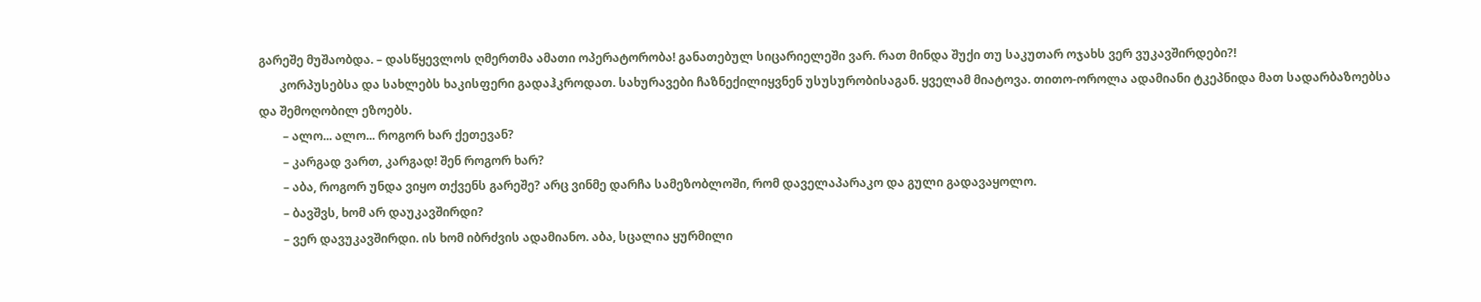გარეშე მუშაობდა. – დასწყევლოს ღმერთმა ამათი ოპერატორობა! განათებულ სიცარიელეში ვარ. რათ მინდა შუქი თუ საკუთარ ოჯახს ვერ ვუკავშირდები?!
       კორპუსებსა და სახლებს ხაკისფერი გადაჰკროდათ. სახურავები ჩაზნექილიყვნენ უსუსურობისაგან. ყველამ მიატოვა. თითო-ოროლა ადამიანი ტკეპნიდა მათ სადარბაზოებსა და შემოღობილ ეზოებს.
        – ალო... ალო... როგორ ხარ ქეთევან?
        – კარგად ვართ, კარგად! შენ როგორ ხარ?
        – აბა, როგორ უნდა ვიყო თქვენს გარეშე? არც ვინმე დარჩა სამეზობლოში, რომ დაველაპარაკო და გული გადავაყოლო.
        – ბავშვს, ხომ არ დაუკავშირდი?
        – ვერ დავუკავშირდი. ის ხომ იბრძვის ადამიანო. აბა, სცალია ყურმილი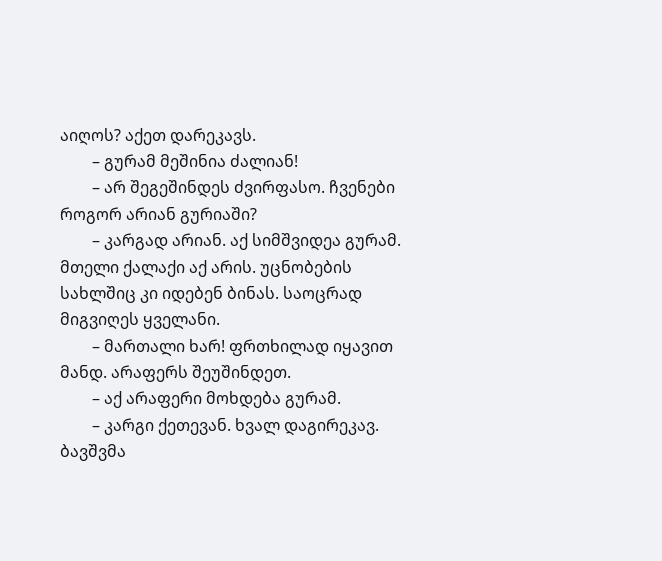აიღოს? აქეთ დარეკავს.
        – გურამ მეშინია ძალიან!
        – არ შეგეშინდეს ძვირფასო. ჩვენები როგორ არიან გურიაში?
        – კარგად არიან. აქ სიმშვიდეა გურამ. მთელი ქალაქი აქ არის. უცნობების სახლშიც კი იდებენ ბინას. საოცრად მიგვიღეს ყველანი.
        – მართალი ხარ! ფრთხილად იყავით მანდ. არაფერს შეუშინდეთ.
        – აქ არაფერი მოხდება გურამ.
        – კარგი ქეთევან. ხვალ დაგირეკავ. ბავშვმა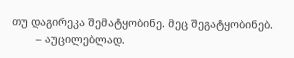თუ დაგირეკა შემატყობინე. მეც შეგატყობინებ.
        – აუცილებლად.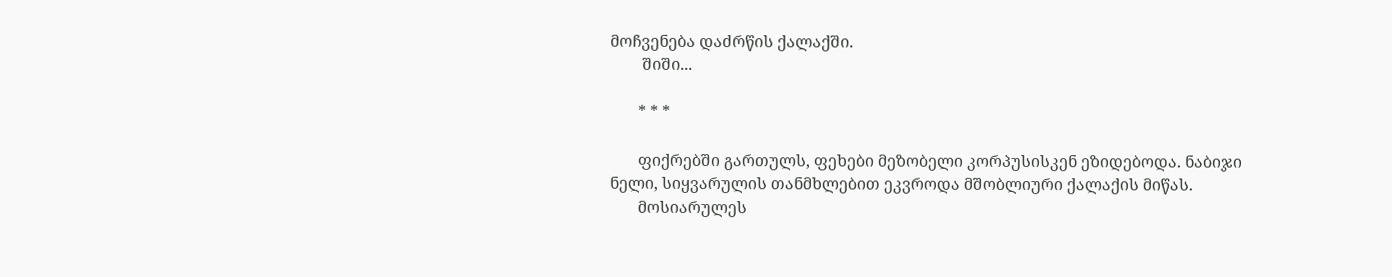მოჩვენება დაძრწის ქალაქში.
        შიში...

       * * *

       ფიქრებში გართულს, ფეხები მეზობელი კორპუსისკენ ეზიდებოდა. ნაბიჯი ნელი, სიყვარულის თანმხლებით ეკვროდა მშობლიური ქალაქის მიწას.
       მოსიარულეს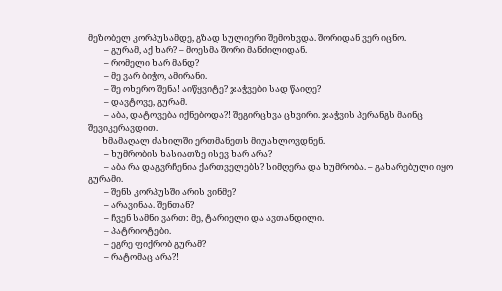მეზობელ კორპუსამდე, გზად სულიერი შემოხვდა. შორიდან ვერ იცნო.
        – გურამ, აქ ხარ? – მოესმა შორი მანძილიდან.
        – რომელი ხარ მანდ?
        – მე ვარ ბიჭო, ამირანი.
        – შე ოხერო შენა! აიწყვიტე? ჯაჭვები სად წაიღე?
        – დავტოვე, გურამ.
        – აბა, დატოვება იქნებოდა?! შეგირცხვა ცხვირი. ჯაჭვის პერანგს მაინც შევიკერავდით.
       ხმამაღალ ძახილში ერთმანეთს მიუახლოვდნენ.
        – ხუმრობის ხასიათზე ისევ ხარ არა?
        – აბა რა დაგვრჩენია ქართველებს? სიმღერა და ხუმრობა. – გახარებული იყო გურამი.
        – შენს კორპუსში არის ვინმე?
        – არავინაა. შენთან?
        – ჩვენ სამნი ვართ: მე, ტარიელი და ავთანდილი.
        – პატრიოტები.
        – ეგრე ფიქრობ გურამ?
        – რატომაც არა?!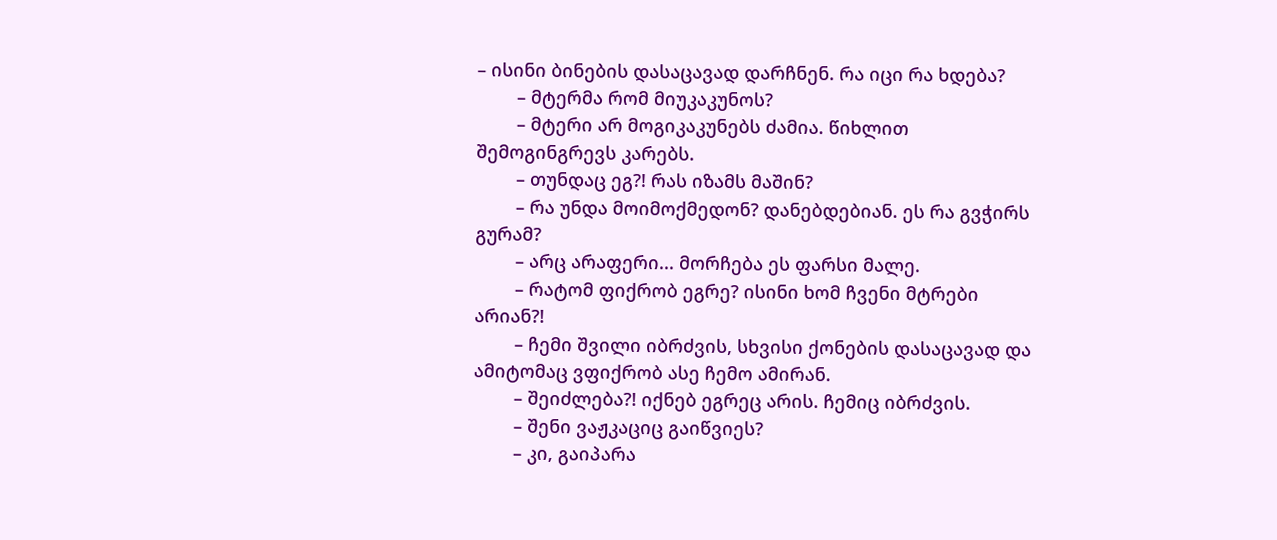– ისინი ბინების დასაცავად დარჩნენ. რა იცი რა ხდება?
        – მტერმა რომ მიუკაკუნოს?
        – მტერი არ მოგიკაკუნებს ძამია. წიხლით შემოგინგრევს კარებს.
        – თუნდაც ეგ?! რას იზამს მაშინ?
        – რა უნდა მოიმოქმედონ? დანებდებიან. ეს რა გვჭირს გურამ?
        – არც არაფერი... მორჩება ეს ფარსი მალე.
        – რატომ ფიქრობ ეგრე? ისინი ხომ ჩვენი მტრები არიან?!
        – ჩემი შვილი იბრძვის, სხვისი ქონების დასაცავად და ამიტომაც ვფიქრობ ასე ჩემო ამირან.
        – შეიძლება?! იქნებ ეგრეც არის. ჩემიც იბრძვის.
        – შენი ვაჟკაციც გაიწვიეს?
        – კი, გაიპარა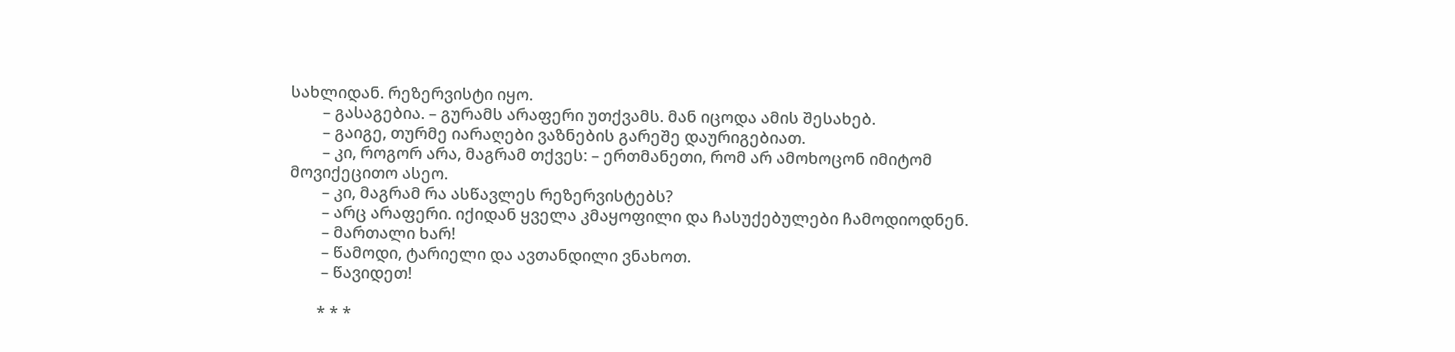სახლიდან. რეზერვისტი იყო.
        – გასაგებია. – გურამს არაფერი უთქვამს. მან იცოდა ამის შესახებ.
        – გაიგე, თურმე იარაღები ვაზნების გარეშე დაურიგებიათ.
        – კი, როგორ არა, მაგრამ თქვეს: – ერთმანეთი, რომ არ ამოხოცონ იმიტომ მოვიქეცითო ასეო.
        – კი, მაგრამ რა ასწავლეს რეზერვისტებს?
        – არც არაფერი. იქიდან ყველა კმაყოფილი და ჩასუქებულები ჩამოდიოდნენ.
        – მართალი ხარ!
        – წამოდი, ტარიელი და ავთანდილი ვნახოთ.
        – წავიდეთ!

       * * *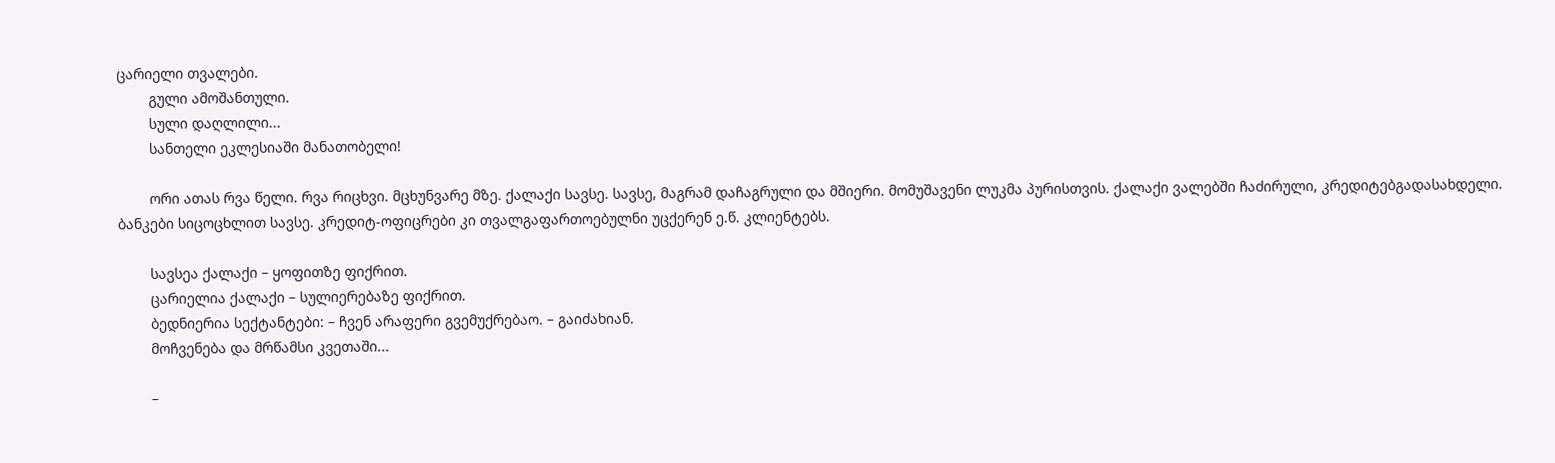ცარიელი თვალები.
        გული ამოშანთული.
        სული დაღლილი...
        სანთელი ეკლესიაში მანათობელი!

        ორი ათას რვა წელი. რვა რიცხვი. მცხუნვარე მზე. ქალაქი სავსე. სავსე, მაგრამ დაჩაგრული და მშიერი. მომუშავენი ლუკმა პურისთვის. ქალაქი ვალებში ჩაძირული, კრედიტებგადასახდელი. ბანკები სიცოცხლით სავსე. კრედიტ-ოფიცრები კი თვალგაფართოებულნი უცქერენ ე.წ. კლიენტებს.

        სავსეა ქალაქი – ყოფითზე ფიქრით.
        ცარიელია ქალაქი – სულიერებაზე ფიქრით.
        ბედნიერია სექტანტები: – ჩვენ არაფერი გვემუქრებაო. – გაიძახიან.
        მოჩვენება და მრწამსი კვეთაში...

        –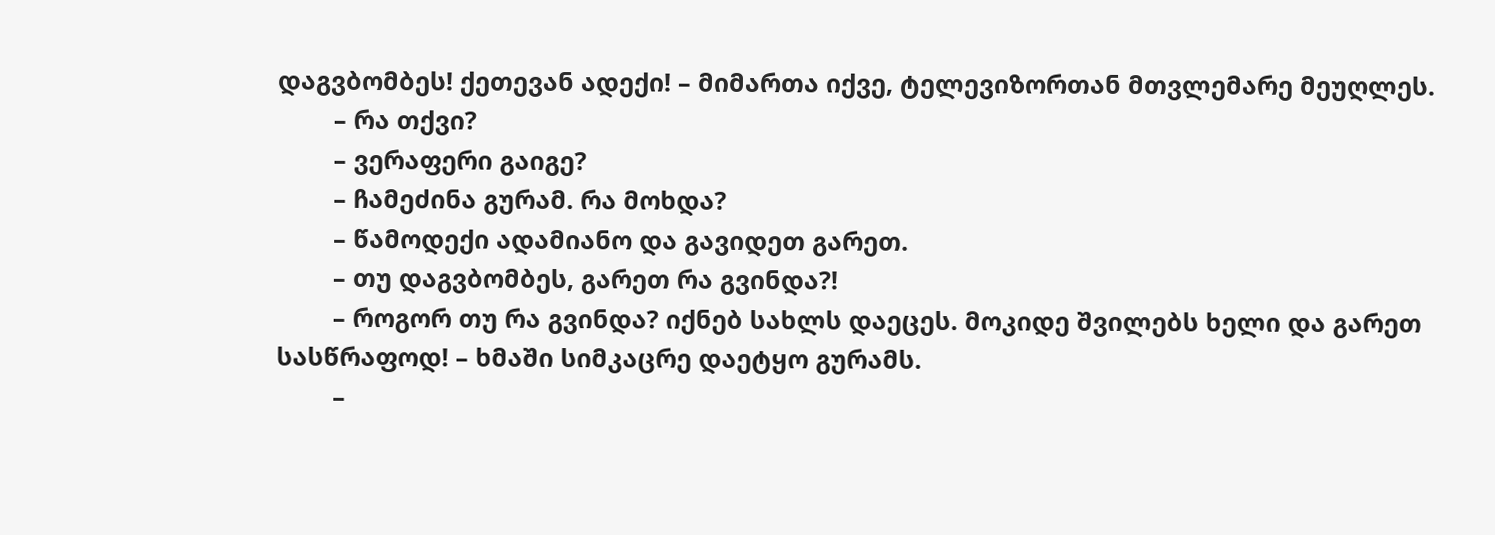დაგვბომბეს! ქეთევან ადექი! – მიმართა იქვე, ტელევიზორთან მთვლემარე მეუღლეს.
        – რა თქვი?
        – ვერაფერი გაიგე?
        – ჩამეძინა გურამ. რა მოხდა?
        – წამოდექი ადამიანო და გავიდეთ გარეთ.
        – თუ დაგვბომბეს, გარეთ რა გვინდა?!
        – როგორ თუ რა გვინდა? იქნებ სახლს დაეცეს. მოკიდე შვილებს ხელი და გარეთ სასწრაფოდ! – ხმაში სიმკაცრე დაეტყო გურამს.
        –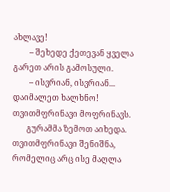ახლავე!
        – შეხედე ქეთევან ყველა გარეთ არის გამოსული.
        – ისვრიან, ისვრიან... დაიმალეთ ხალხნო! თვითმფრინავი მოფრინავს.
       გურამმა ზემოთ აიხედა. თვითმფრინავი შენიშნა, რომელიც არც ისე მაღლა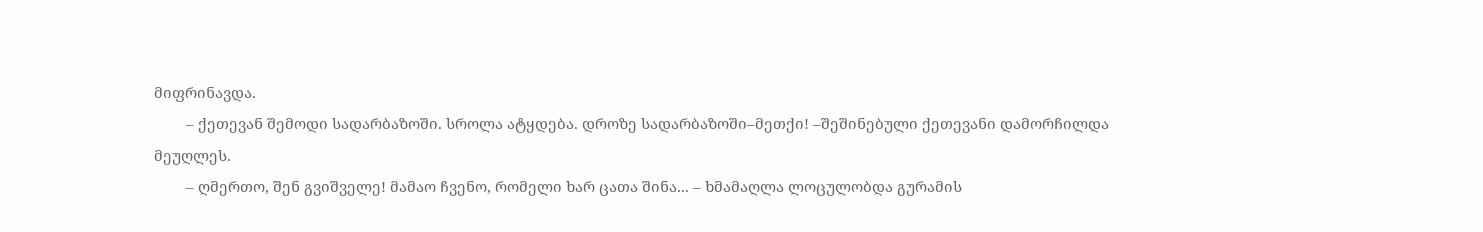მიფრინავდა.
        – ქეთევან შემოდი სადარბაზოში. სროლა ატყდება. დროზე სადარბაზოში–მეთქი! –შეშინებული ქეთევანი დამორჩილდა მეუღლეს.
        – ღმერთო, შენ გვიშველე! მამაო ჩვენო, რომელი ხარ ცათა შინა... – ხმამაღლა ლოცულობდა გურამის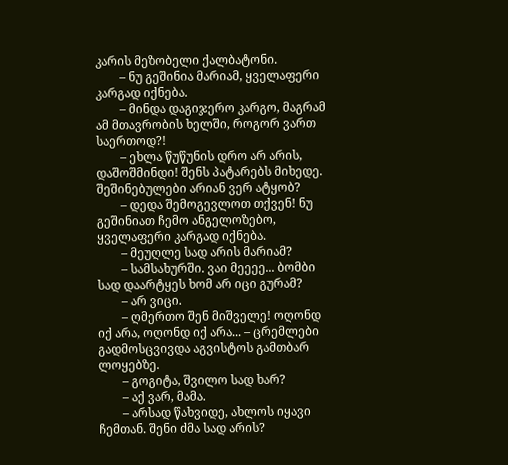კარის მეზობელი ქალბატონი.
        – ნუ გეშინია მარიამ, ყველაფერი კარგად იქნება.
        – მინდა დაგიჯერო კარგო, მაგრამ ამ მთავრობის ხელში, როგორ ვართ საერთოდ?!
        – ეხლა წუწუნის დრო არ არის, დაშოშმინდი! შენს პატარებს მიხედე. შეშინებულები არიან ვერ ატყობ?
        – დედა შემოგევლოთ თქვენ! ნუ გეშინიათ ჩემო ანგელოზებო, ყველაფერი კარგად იქნება.
        – მეუღლე სად არის მარიამ?
        – სამსახურში. ვაი მეეეე... ბომბი სად დაარტყეს ხომ არ იცი გურამ?
        – არ ვიცი.
        – ღმერთო შენ მიშველე! ოღონდ იქ არა, ოღონდ იქ არა... – ცრემლები გადმოსცვივდა აგვისტოს გამთბარ ლოყებზე.
        – გოგიტა, შვილო სად ხარ?
        – აქ ვარ, მამა.
        – არსად წახვიდე, ახლოს იყავი ჩემთან. შენი ძმა სად არის?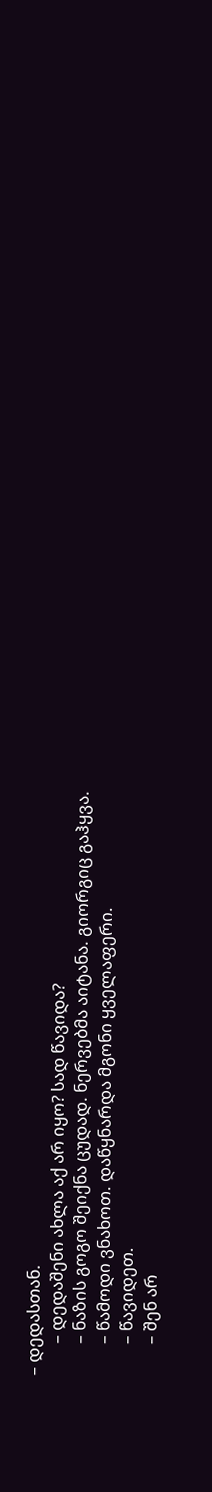– დედასთან.
        – დედაშენი ახლა აქ არ იყო? სად წავიდა?
        – ნაზის გოგო შეიქნა ცუდად. ნერვებმა აიტანა. გიორგიც გაჰყვა.
        – წამოდი ვნახოთ. დაწყნარდა მგონი ყველაფერი.
        – წავიდეთ.
        – შენ არ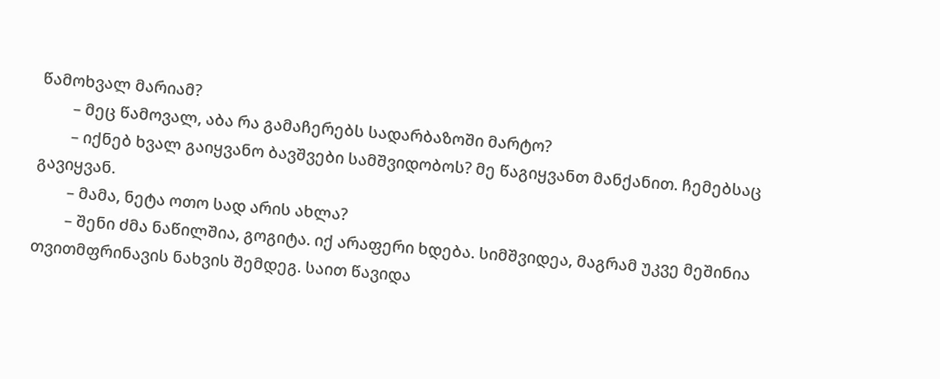წამოხვალ მარიამ?
        – მეც წამოვალ, აბა რა გამაჩერებს სადარბაზოში მარტო?
        – იქნებ ხვალ გაიყვანო ბავშვები სამშვიდობოს? მე წაგიყვანთ მანქანით. ჩემებსაც გავიყვან.
        – მამა, ნეტა ოთო სად არის ახლა?
        – შენი ძმა ნაწილშია, გოგიტა. იქ არაფერი ხდება. სიმშვიდეა, მაგრამ უკვე მეშინია თვითმფრინავის ნახვის შემდეგ. საით წავიდა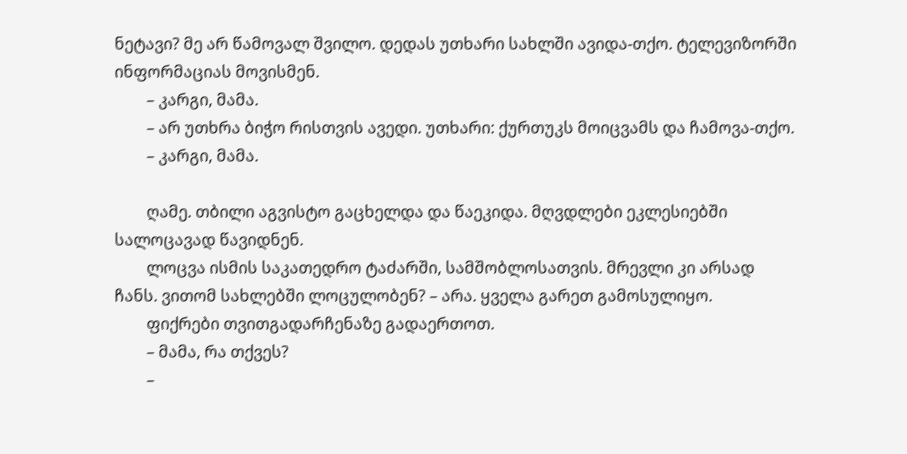ნეტავი? მე არ წამოვალ შვილო. დედას უთხარი სახლში ავიდა-თქო. ტელევიზორში ინფორმაციას მოვისმენ.
        – კარგი, მამა.
        – არ უთხრა ბიჭო რისთვის ავედი. უთხარი: ქურთუკს მოიცვამს და ჩამოვა-თქო.
        – კარგი, მამა.

        ღამე. თბილი აგვისტო გაცხელდა და წაეკიდა. მღვდლები ეკლესიებში სალოცავად წავიდნენ.
        ლოცვა ისმის საკათედრო ტაძარში, სამშობლოსათვის. მრევლი კი არსად ჩანს. ვითომ სახლებში ლოცულობენ? – არა. ყველა გარეთ გამოსულიყო.
        ფიქრები თვითგადარჩენაზე გადაერთოთ.
        – მამა, რა თქვეს?
        –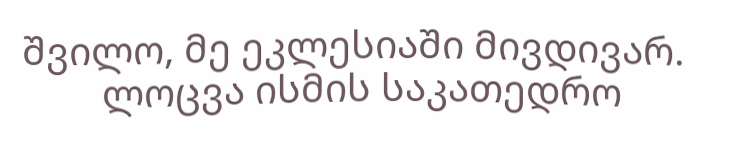შვილო, მე ეკლესიაში მივდივარ.
        ლოცვა ისმის საკათედრო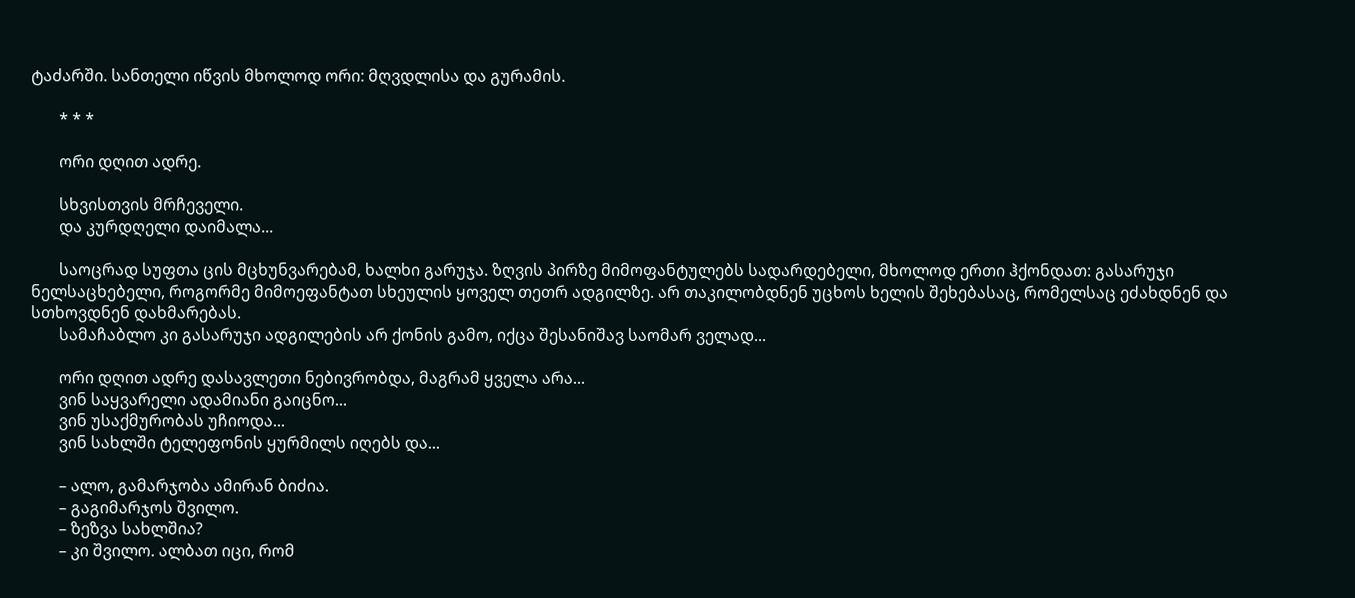ტაძარში. სანთელი იწვის მხოლოდ ორი: მღვდლისა და გურამის.

       * * *

       ორი დღით ადრე.

       სხვისთვის მრჩეველი.
       და კურდღელი დაიმალა...

       საოცრად სუფთა ცის მცხუნვარებამ, ხალხი გარუჯა. ზღვის პირზე მიმოფანტულებს სადარდებელი, მხოლოდ ერთი ჰქონდათ: გასარუჯი ნელსაცხებელი, როგორმე მიმოეფანტათ სხეულის ყოველ თეთრ ადგილზე. არ თაკილობდნენ უცხოს ხელის შეხებასაც, რომელსაც ეძახდნენ და სთხოვდნენ დახმარებას.
       სამაჩაბლო კი გასარუჯი ადგილების არ ქონის გამო, იქცა შესანიშავ საომარ ველად...

       ორი დღით ადრე დასავლეთი ნებივრობდა, მაგრამ ყველა არა...
       ვინ საყვარელი ადამიანი გაიცნო...
       ვინ უსაქმურობას უჩიოდა...
       ვინ სახლში ტელეფონის ყურმილს იღებს და...

       – ალო, გამარჯობა ამირან ბიძია.
       – გაგიმარჯოს შვილო.
       – ზეზვა სახლშია?
       – კი შვილო. ალბათ იცი, რომ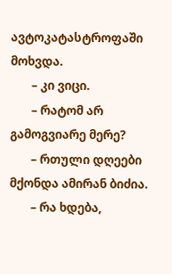ავტოკატასტროფაში მოხვდა.
       – კი ვიცი.
       – რატომ არ გამოგვიარე მერე?
       – რთული დღეები მქონდა ამირან ბიძია.
       – რა ხდება,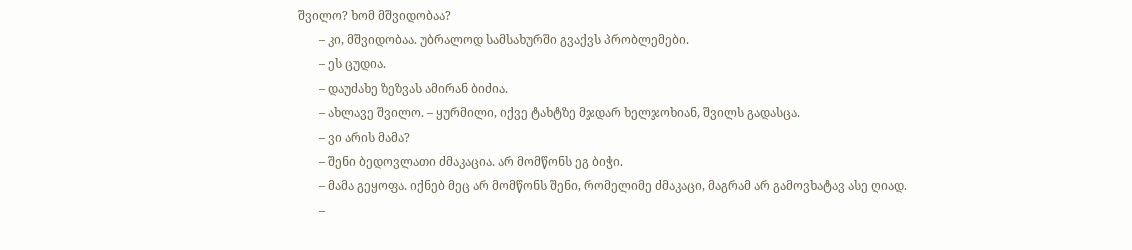შვილო? ხომ მშვიდობაა?
       – კი, მშვიდობაა. უბრალოდ სამსახურში გვაქვს პრობლემები.
       – ეს ცუდია.
       – დაუძახე ზეზვას ამირან ბიძია.
       – ახლავე შვილო. – ყურმილი, იქვე ტახტზე მჯდარ ხელჯოხიან, შვილს გადასცა.
       – ვი არის მამა?
       – შენი ბედოვლათი ძმაკაცია. არ მომწონს ეგ ბიჭი.
       – მამა გეყოფა. იქნებ მეც არ მომწონს შენი, რომელიმე ძმაკაცი, მაგრამ არ გამოვხატავ ასე ღიად.
       –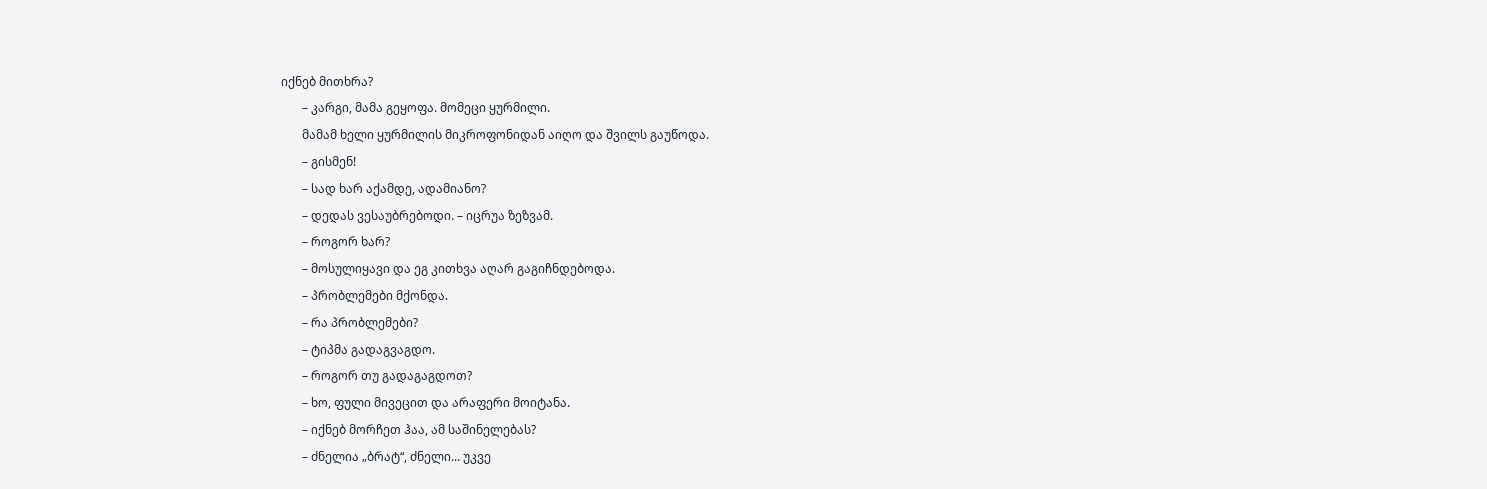იქნებ მითხრა?
       – კარგი, მამა გეყოფა. მომეცი ყურმილი.
       მამამ ხელი ყურმილის მიკროფონიდან აიღო და შვილს გაუწოდა.
       – გისმენ!
       – სად ხარ აქამდე, ადამიანო?
       – დედას ვესაუბრებოდი. – იცრუა ზეზვამ.
       – როგორ ხარ?
       – მოსულიყავი და ეგ კითხვა აღარ გაგიჩნდებოდა.
       – პრობლემები მქონდა.
       – რა პრობლემები?
       – ტიპმა გადაგვაგდო.
       – როგორ თუ გადაგაგდოთ?
       – ხო, ფული მივეცით და არაფერი მოიტანა.
       – იქნებ მორჩეთ ჰაა, ამ საშინელებას?
       – ძნელია „ბრატ“, ძნელი... უკვე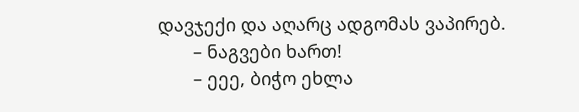დავჯექი და აღარც ადგომას ვაპირებ.
       – ნაგვები ხართ!
       – ეეე, ბიჭო ეხლა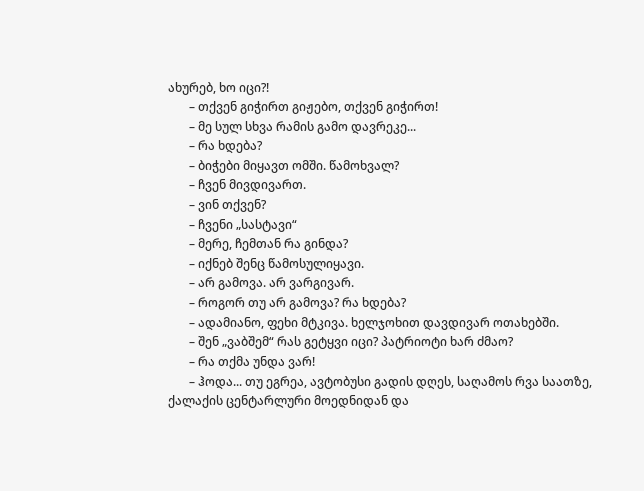ახურებ, ხო იცი?!
       – თქვენ გიჭირთ გიჟებო, თქვენ გიჭირთ!
       – მე სულ სხვა რამის გამო დავრეკე...
       – რა ხდება?
       – ბიჭები მიყავთ ომში. წამოხვალ?
       – ჩვენ მივდივართ.
       – ვინ თქვენ?
       – ჩვენი „სასტავი“
       – მერე, ჩემთან რა გინდა?
       – იქნებ შენც წამოსულიყავი.
       – არ გამოვა. არ ვარგივარ.
       – როგორ თუ არ გამოვა? რა ხდება?
       – ადამიანო, ფეხი მტკივა. ხელჯოხით დავდივარ ოთახებში.
       – შენ „ვაბშემ“ რას გეტყვი იცი? პატრიოტი ხარ ძმაო?
       – რა თქმა უნდა ვარ!
       – ჰოდა... თუ ეგრეა, ავტობუსი გადის დღეს, საღამოს რვა საათზე, ქალაქის ცენტარლური მოედნიდან და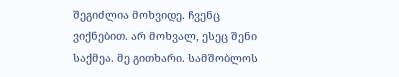შეგიძლია მოხვიდე. ჩვენც ვიქნებით. არ მოხვალ, ესეც შენი საქმეა. მე გითხარი. სამშობლოს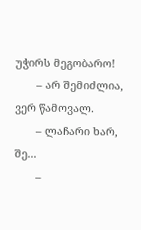უჭირს მეგობარო!
       – არ შემიძლია, ვერ წამოვალ.
       – ლაჩარი ხარ, შე...
       –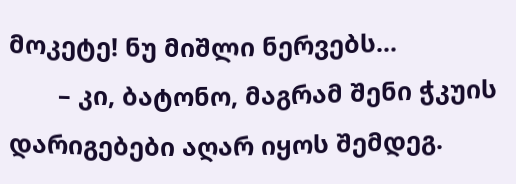მოკეტე! ნუ მიშლი ნერვებს...
       – კი, ბატონო, მაგრამ შენი ჭკუის დარიგებები აღარ იყოს შემდეგ.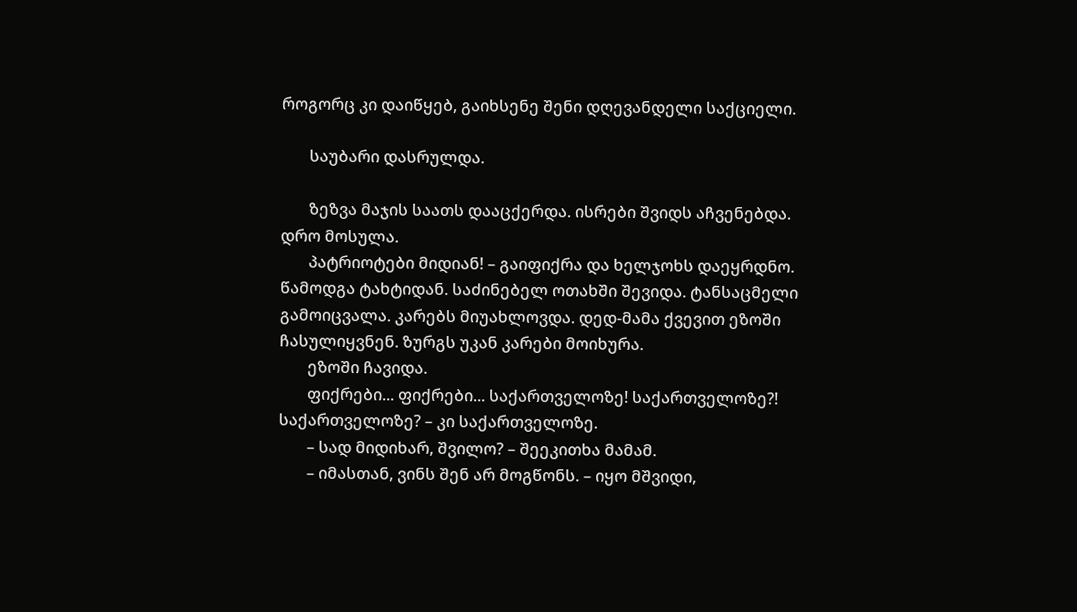როგორც კი დაიწყებ, გაიხსენე შენი დღევანდელი საქციელი.

       საუბარი დასრულდა.

       ზეზვა მაჯის საათს დააცქერდა. ისრები შვიდს აჩვენებდა. დრო მოსულა.
       პატრიოტები მიდიან! – გაიფიქრა და ხელჯოხს დაეყრდნო. წამოდგა ტახტიდან. საძინებელ ოთახში შევიდა. ტანსაცმელი გამოიცვალა. კარებს მიუახლოვდა. დედ-მამა ქვევით ეზოში ჩასულიყვნენ. ზურგს უკან კარები მოიხურა.
       ეზოში ჩავიდა.
       ფიქრები... ფიქრები... საქართველოზე! საქართველოზე?! საქართველოზე? – კი საქართველოზე.
       – სად მიდიხარ, შვილო? – შეეკითხა მამამ.
       – იმასთან, ვინს შენ არ მოგწონს. – იყო მშვიდი,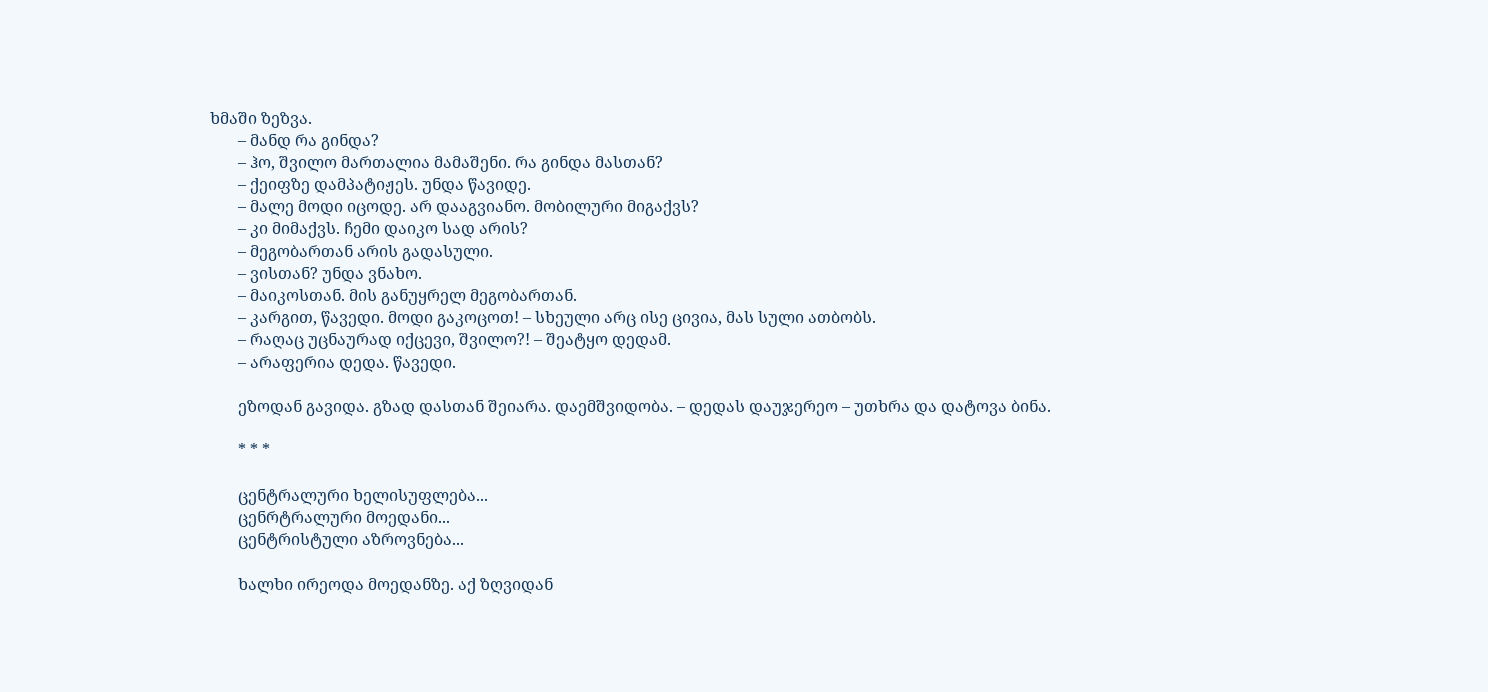ხმაში ზეზვა.
       – მანდ რა გინდა?
       – ჰო, შვილო მართალია მამაშენი. რა გინდა მასთან?
       – ქეიფზე დამპატიჟეს. უნდა წავიდე.
       – მალე მოდი იცოდე. არ დააგვიანო. მობილური მიგაქვს?
       – კი მიმაქვს. ჩემი დაიკო სად არის?
       – მეგობართან არის გადასული.
       – ვისთან? უნდა ვნახო.
       – მაიკოსთან. მის განუყრელ მეგობართან.
       – კარგით, წავედი. მოდი გაკოცოთ! – სხეული არც ისე ცივია, მას სული ათბობს.
       – რაღაც უცნაურად იქცევი, შვილო?! – შეატყო დედამ.
       – არაფერია დედა. წავედი.

       ეზოდან გავიდა. გზად დასთან შეიარა. დაემშვიდობა. – დედას დაუჯერეო – უთხრა და დატოვა ბინა.

       * * *

       ცენტრალური ხელისუფლება...
       ცენრტრალური მოედანი...
       ცენტრისტული აზროვნება...

       ხალხი ირეოდა მოედანზე. აქ ზღვიდან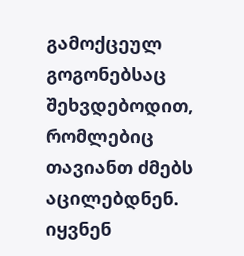გამოქცეულ გოგონებსაც შეხვდებოდით, რომლებიც თავიანთ ძმებს აცილებდნენ. იყვნენ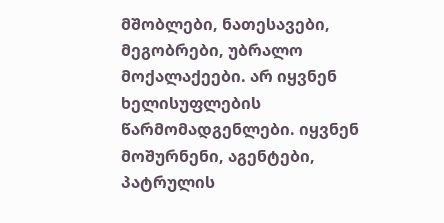მშობლები, ნათესავები, მეგობრები, უბრალო მოქალაქეები. არ იყვნენ ხელისუფლების წარმომადგენლები. იყვნენ მოშურნენი, აგენტები, პატრულის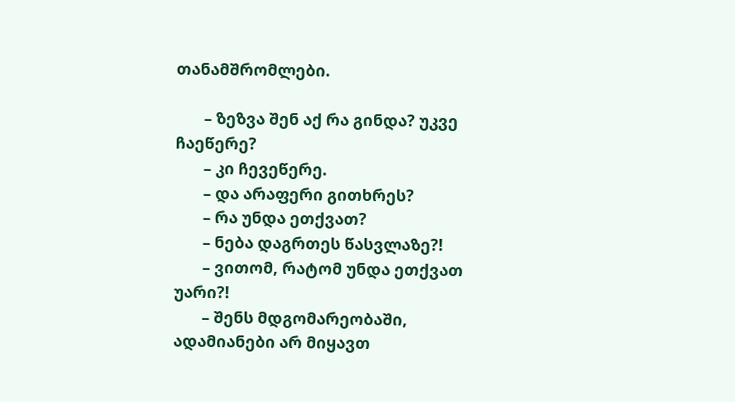თანამშრომლები.

       – ზეზვა შენ აქ რა გინდა? უკვე ჩაეწერე?
       – კი ჩევეწერე.
       – და არაფერი გითხრეს?
       – რა უნდა ეთქვათ?
       – ნება დაგრთეს წასვლაზე?!
       – ვითომ, რატომ უნდა ეთქვათ უარი?!
       – შენს მდგომარეობაში, ადამიანები არ მიყავთ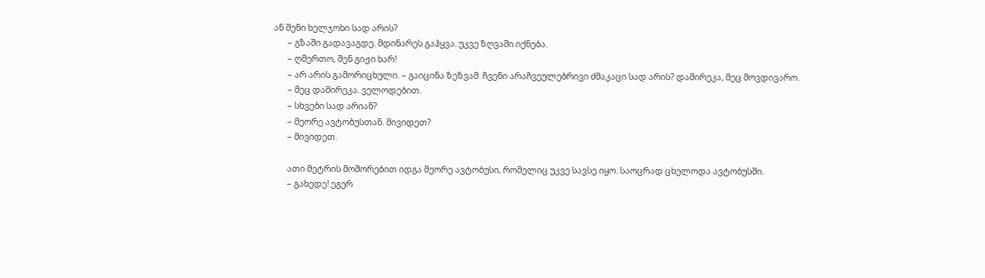ან შენი ხელჯოხი სად არის?
       – გზაში გადავაგდე. მდინარეს გაჰყვა. უკვე ზღვაში იქნება.
       – ღმერთო, შენ გიჟი ხარ!
       – არ არის გამორიცხული. – გაიცინა ზეზვამ. ჩვენი არაჩვეულებრივი ძმაკაცი სად არის? დამირეკა, მეც მოვდივარო.
       – მეც დამირეკა. ველოდებით.
       – სხვები სად არიან?
       – მეორე ავტობუსთან. მივიდეთ?
       – მივიდეთ.

       ათი მეტრის მოშორებით იდგა მეორე ავტობუსი, რომელიც უკვე სავსე იყო. საოცრად ცხელოდა ავტობუსში.
       – გახედე! ეგერ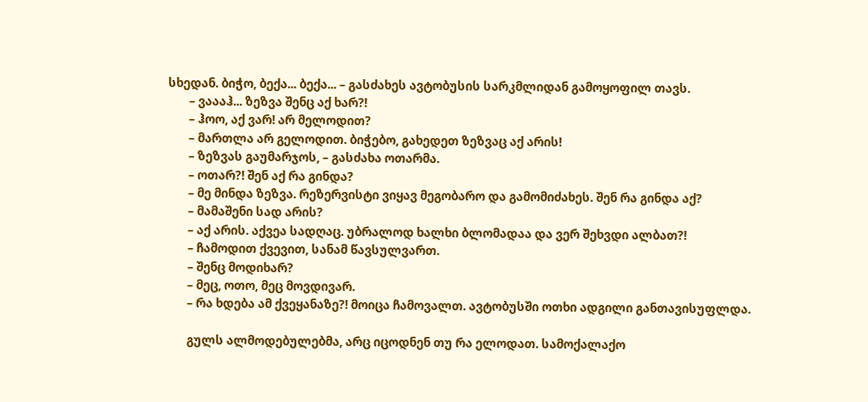სხედან. ბიჭო, ბექა... ბექა... – გასძახეს ავტობუსის სარკმლიდან გამოყოფილ თავს.
       – ვაააჰ... ზეზვა შენც აქ ხარ?!
       – ჰოო, აქ ვარ! არ მელოდით?
       – მართლა არ გელოდით. ბიჭებო, გახედეთ ზეზვაც აქ არის!
       – ზეზვას გაუმარჯოს, – გასძახა ოთარმა.
       – ოთარ?! შენ აქ რა გინდა?
       – მე მინდა ზეზვა. რეზერვისტი ვიყავ მეგობარო და გამომიძახეს. შენ რა გინდა აქ?
       – მამაშენი სად არის?
       – აქ არის. აქვეა სადღაც. უბრალოდ ხალხი ბლომადაა და ვერ შეხვდი ალბათ?!
       – ჩამოდით ქვევით, სანამ წავსულვართ.
       – შენც მოდიხარ?
       – მეც, ოთო, მეც მოვდივარ.
       – რა ხდება ამ ქვეყანაზე?! მოიცა ჩამოვალთ. ავტობუსში ოთხი ადგილი განთავისუფლდა.

       გულს ალმოდებულებმა, არც იცოდნენ თუ რა ელოდათ. სამოქალაქო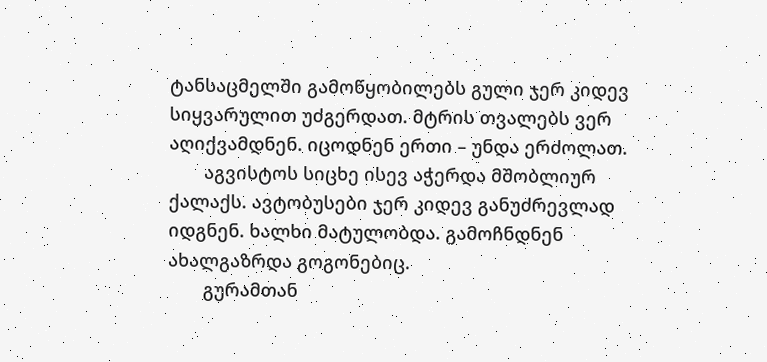ტანსაცმელში გამოწყობილებს გული ჯერ კიდევ სიყვარულით უძგერდათ. მტრის თვალებს ვერ აღიქვამდნენ. იცოდნენ ერთი – უნდა ერძოლათ.
       აგვისტოს სიცხე ისევ აჭერდა მშობლიურ ქალაქს. ავტობუსები ჯერ კიდევ განუძრევლად იდგნენ. ხალხი მატულობდა. გამოჩნდნენ ახალგაზრდა გოგონებიც.
       გურამთან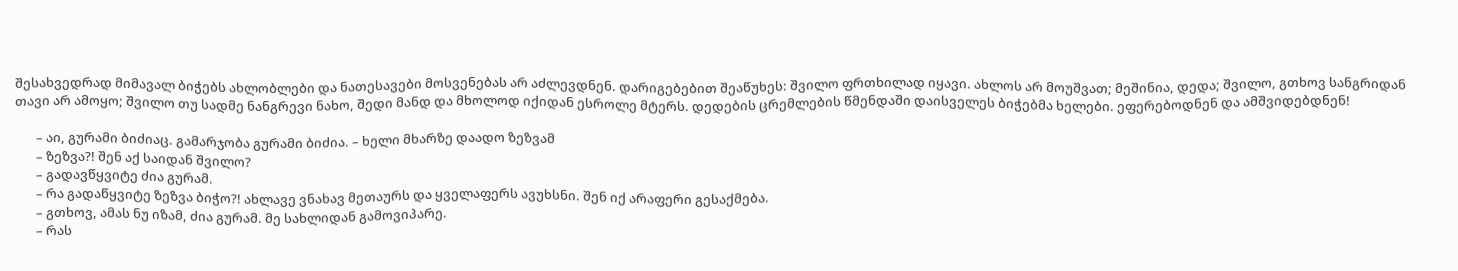შესახვედრად მიმავალ ბიჭებს ახლობლები და ნათესავები მოსვენებას არ აძლევდნენ. დარიგებებით შეაწუხეს: შვილო ფრთხილად იყავი. ახლოს არ მოუშვათ; მეშინია, დედა; შვილო, გთხოვ სანგრიდან თავი არ ამოყო; შვილო თუ სადმე ნანგრევი ნახო, შედი მანდ და მხოლოდ იქიდან ესროლე მტერს. დედების ცრემლების წმენდაში დაისველეს ბიჭებმა ხელები. ეფერებოდნენ და ამშვიდებდნენ!

       – აი, გურამი ბიძიაც. გამარჯობა გურამი ბიძია. – ხელი მხარზე დაადო ზეზვამ
       – ზეზვა?! შენ აქ საიდან შვილო?
       – გადავწყვიტე ძია გურამ.
       – რა გადაწყვიტე ზეზვა ბიჭო?! ახლავე ვნახავ მეთაურს და ყველაფერს ავუხსნი. შენ იქ არაფერი გესაქმება.
       – გთხოვ, ამას ნუ იზამ, ძია გურამ. მე სახლიდან გამოვიპარე.
       – რას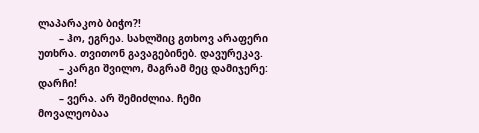ლაპარაკობ ბიჭო?!
       – ჰო, ეგრეა. სახლშიც გთხოვ არაფერი უთხრა. თვითონ გავაგებინებ. დავურეკავ.
       – კარგი შვილო, მაგრამ მეც დამიჯერე: დარჩი!
       – ვერა. არ შემიძლია. ჩემი მოვალეობაა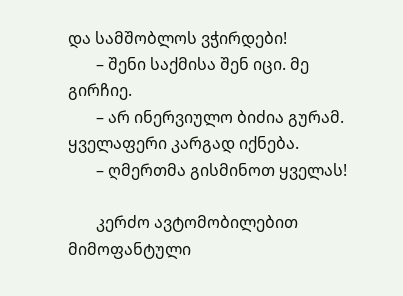და სამშობლოს ვჭირდები!
       – შენი საქმისა შენ იცი. მე გირჩიე.
       – არ ინერვიულო ბიძია გურამ. ყველაფერი კარგად იქნება.
       – ღმერთმა გისმინოთ ყველას!

       კერძო ავტომობილებით მიმოფანტული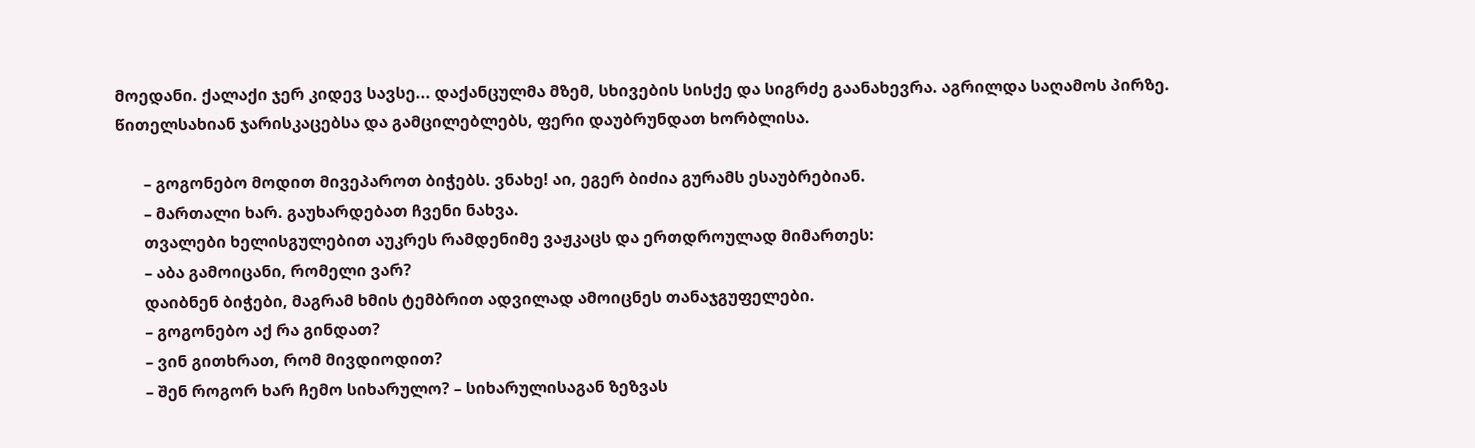მოედანი. ქალაქი ჯერ კიდევ სავსე... დაქანცულმა მზემ, სხივების სისქე და სიგრძე გაანახევრა. აგრილდა საღამოს პირზე. წითელსახიან ჯარისკაცებსა და გამცილებლებს, ფერი დაუბრუნდათ ხორბლისა.

       – გოგონებო მოდით მივეპაროთ ბიჭებს. ვნახე! აი, ეგერ ბიძია გურამს ესაუბრებიან.
       – მართალი ხარ. გაუხარდებათ ჩვენი ნახვა.
       თვალები ხელისგულებით აუკრეს რამდენიმე ვაჟკაცს და ერთდროულად მიმართეს:
       – აბა გამოიცანი, რომელი ვარ?
       დაიბნენ ბიჭები, მაგრამ ხმის ტემბრით ადვილად ამოიცნეს თანაჯგუფელები.
       – გოგონებო აქ რა გინდათ?
       – ვინ გითხრათ, რომ მივდიოდით?
       – შენ როგორ ხარ ჩემო სიხარულო? – სიხარულისაგან ზეზვას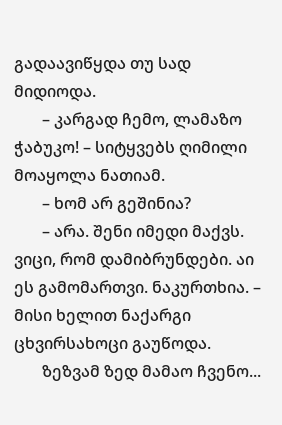გადაავიწყდა თუ სად მიდიოდა.
       – კარგად ჩემო, ლამაზო ჭაბუკო! – სიტყვებს ღიმილი მოაყოლა ნათიამ.
       – ხომ არ გეშინია?
       – არა. შენი იმედი მაქვს. ვიცი, რომ დამიბრუნდები. აი ეს გამომართვი. ნაკურთხია. – მისი ხელით ნაქარგი ცხვირსახოცი გაუწოდა.
       ზეზვამ ზედ მამაო ჩვენო...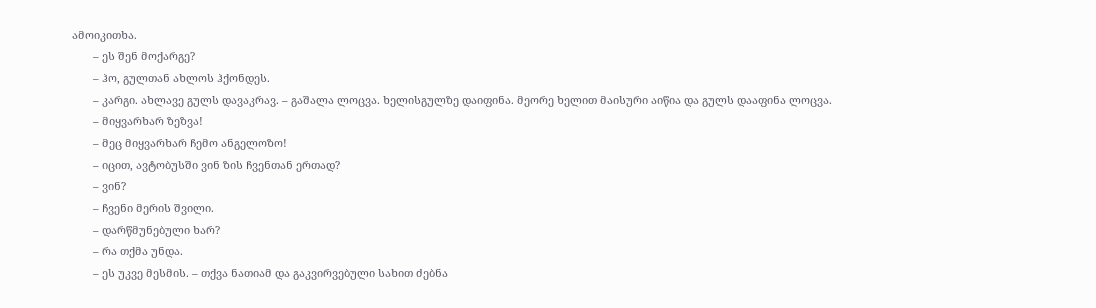ამოიკითხა.
       – ეს შენ მოქარგე?
       – ჰო, გულთან ახლოს ჰქონდეს.
       – კარგი. ახლავე გულს დავაკრავ. – გაშალა ლოცვა. ხელისგულზე დაიფინა. მეორე ხელით მაისური აიწია და გულს დააფინა ლოცვა.
       – მიყვარხარ ზეზვა!
       – მეც მიყვარხარ ჩემო ანგელოზო!
       – იცით, ავტობუსში ვინ ზის ჩვენთან ერთად?
       – ვინ?
       – ჩვენი მერის შვილი.
       – დარწმუნებული ხარ?
       – რა თქმა უნდა.
       – ეს უკვე მესმის. – თქვა ნათიამ და გაკვირვებული სახით ძებნა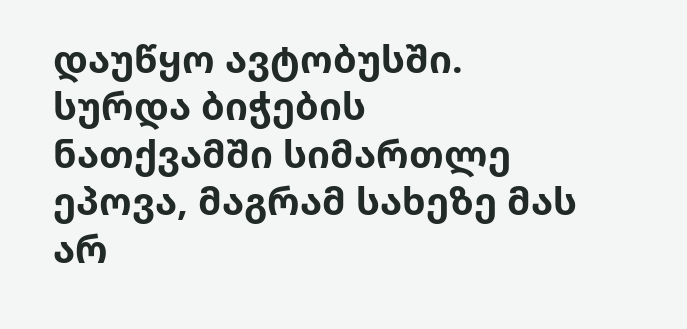დაუწყო ავტობუსში. სურდა ბიჭების ნათქვამში სიმართლე ეპოვა, მაგრამ სახეზე მას არ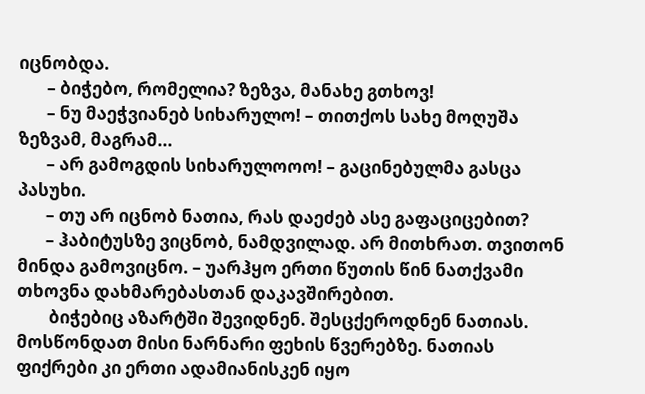იცნობდა.
       – ბიჭებო, რომელია? ზეზვა, მანახე გთხოვ!
       – ნუ მაეჭვიანებ სიხარულო! – თითქოს სახე მოღუშა ზეზვამ, მაგრამ...
       – არ გამოგდის სიხარულოოო! – გაცინებულმა გასცა პასუხი.
       – თუ არ იცნობ ნათია, რას დაეძებ ასე გაფაციცებით?
       – ჰაბიტუსზე ვიცნობ, ნამდვილად. არ მითხრათ. თვითონ მინდა გამოვიცნო. – უარჰყო ერთი წუთის წინ ნათქვამი თხოვნა დახმარებასთან დაკავშირებით.
        ბიჭებიც აზარტში შევიდნენ. შესცქეროდნენ ნათიას. მოსწონდათ მისი ნარნარი ფეხის წვერებზე. ნათიას ფიქრები კი ერთი ადამიანისკენ იყო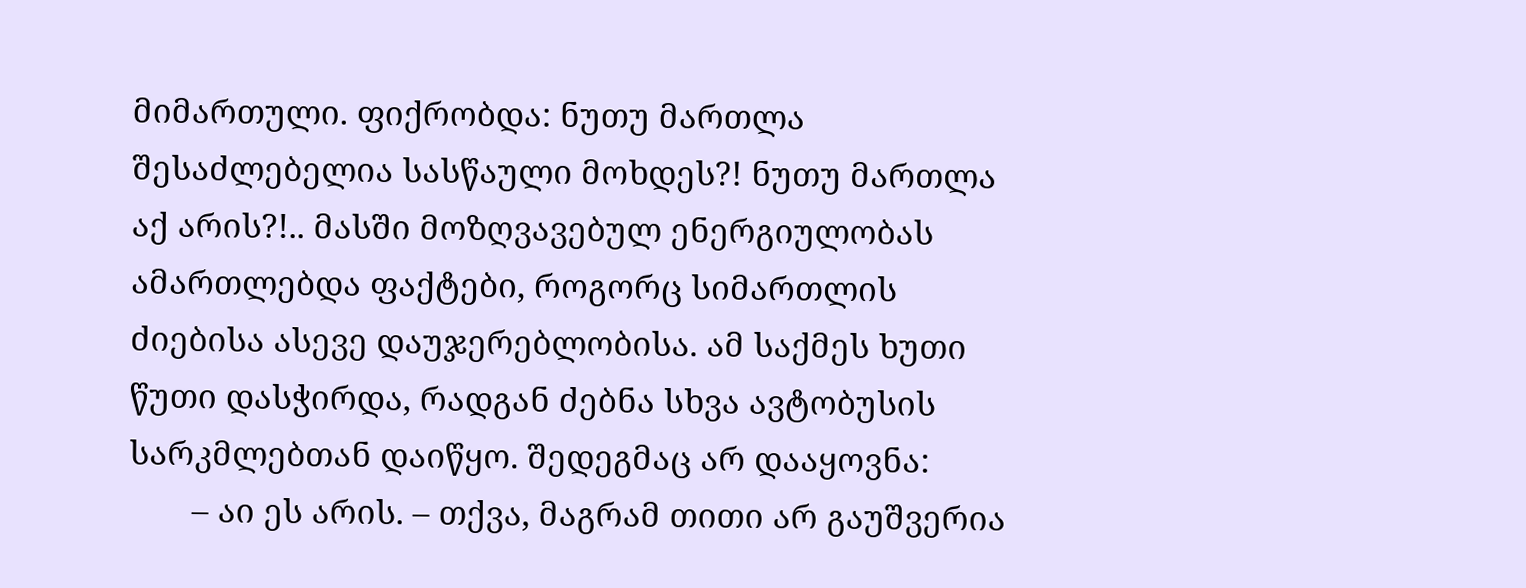მიმართული. ფიქრობდა: ნუთუ მართლა შესაძლებელია სასწაული მოხდეს?! ნუთუ მართლა აქ არის?!.. მასში მოზღვავებულ ენერგიულობას ამართლებდა ფაქტები, როგორც სიმართლის ძიებისა ასევე დაუჯერებლობისა. ამ საქმეს ხუთი წუთი დასჭირდა, რადგან ძებნა სხვა ავტობუსის სარკმლებთან დაიწყო. შედეგმაც არ დააყოვნა:
       – აი ეს არის. – თქვა, მაგრამ თითი არ გაუშვერია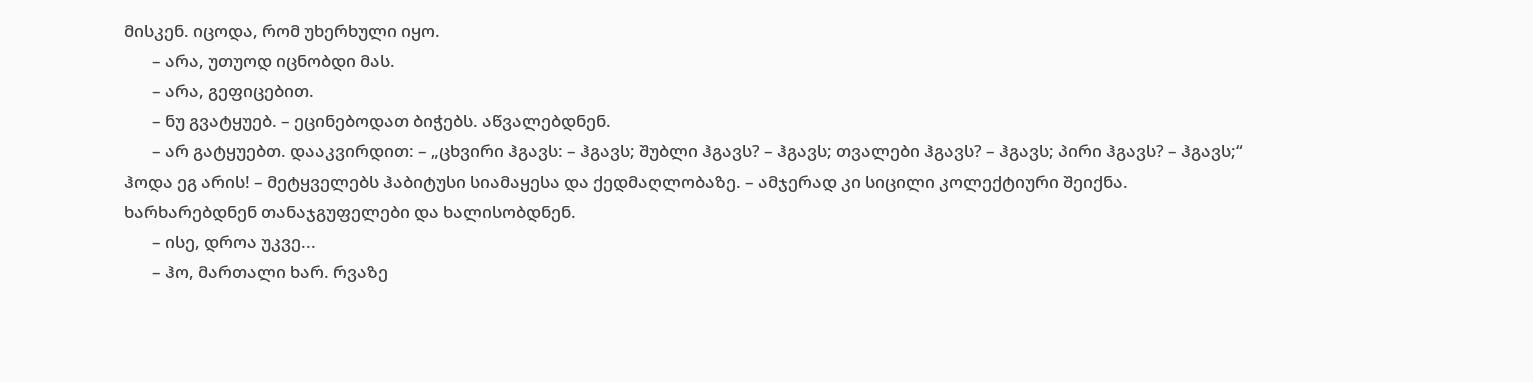მისკენ. იცოდა, რომ უხერხული იყო.
       – არა, უთუოდ იცნობდი მას.
       – არა, გეფიცებით.
       – ნუ გვატყუებ. – ეცინებოდათ ბიჭებს. აწვალებდნენ.
       – არ გატყუებთ. დააკვირდით: – „ცხვირი ჰგავს: – ჰგავს; შუბლი ჰგავს? – ჰგავს; თვალები ჰგავს? – ჰგავს; პირი ჰგავს? – ჰგავს;“ ჰოდა ეგ არის! – მეტყველებს ჰაბიტუსი სიამაყესა და ქედმაღლობაზე. – ამჯერად კი სიცილი კოლექტიური შეიქნა. ხარხარებდნენ თანაჯგუფელები და ხალისობდნენ.
       – ისე, დროა უკვე...
       – ჰო, მართალი ხარ. რვაზე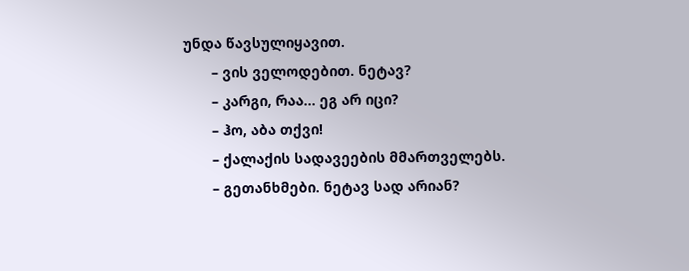უნდა წავსულიყავით.
       – ვის ველოდებით. ნეტავ?
       – კარგი, რაა... ეგ არ იცი?
       – ჰო, აბა თქვი!
       – ქალაქის სადავეების მმართველებს.
       – გეთანხმები. ნეტავ სად არიან?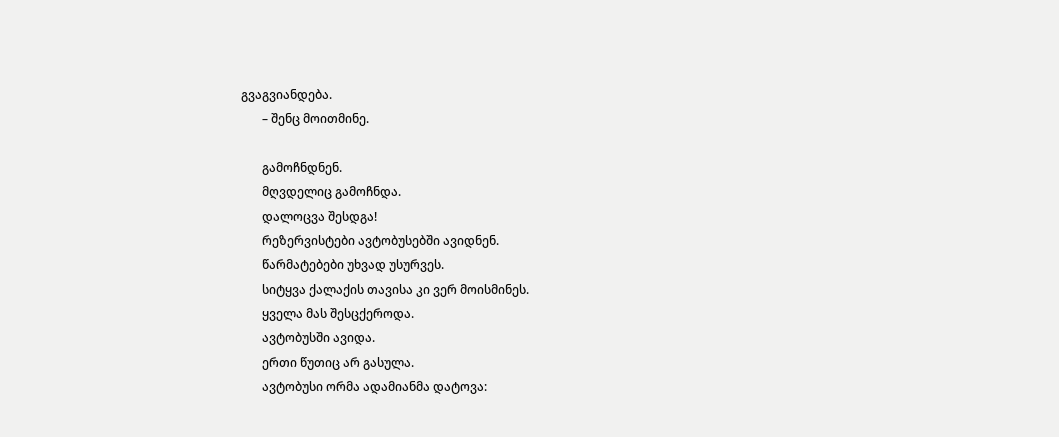გვაგვიანდება.
       – შენც მოითმინე.

       გამოჩნდნენ.
       მღვდელიც გამოჩნდა.
       დალოცვა შესდგა!
       რეზერვისტები ავტობუსებში ავიდნენ.
       წარმატებები უხვად უსურვეს.
       სიტყვა ქალაქის თავისა კი ვერ მოისმინეს.
       ყველა მას შესცქეროდა.
       ავტობუსში ავიდა.
       ერთი წუთიც არ გასულა.
       ავტობუსი ორმა ადამიანმა დატოვა: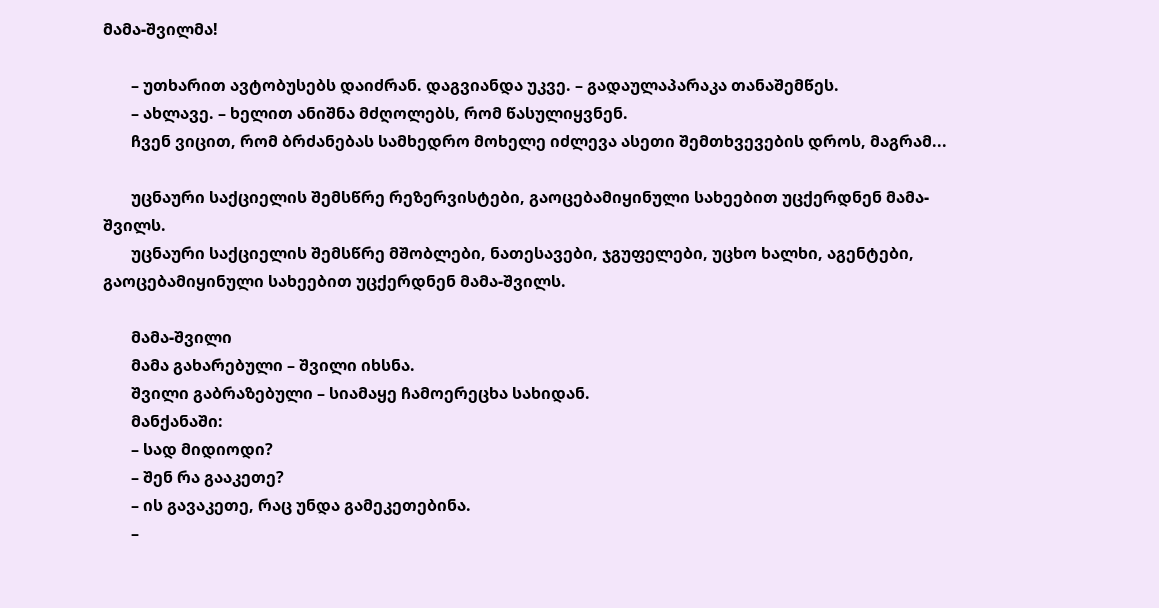მამა-შვილმა!

       – უთხარით ავტობუსებს დაიძრან. დაგვიანდა უკვე. – გადაულაპარაკა თანაშემწეს.
       – ახლავე. – ხელით ანიშნა მძღოლებს, რომ წასულიყვნენ.
       ჩვენ ვიცით, რომ ბრძანებას სამხედრო მოხელე იძლევა ასეთი შემთხვევების დროს, მაგრამ...

       უცნაური საქციელის შემსწრე რეზერვისტები, გაოცებამიყინული სახეებით უცქერდნენ მამა-შვილს.
       უცნაური საქციელის შემსწრე მშობლები, ნათესავები, ჯგუფელები, უცხო ხალხი, აგენტები, გაოცებამიყინული სახეებით უცქერდნენ მამა-შვილს.

       მამა-შვილი
       მამა გახარებული – შვილი იხსნა.
       შვილი გაბრაზებული – სიამაყე ჩამოერეცხა სახიდან.
       მანქანაში:
       – სად მიდიოდი?
       – შენ რა გააკეთე?
       – ის გავაკეთე, რაც უნდა გამეკეთებინა.
       –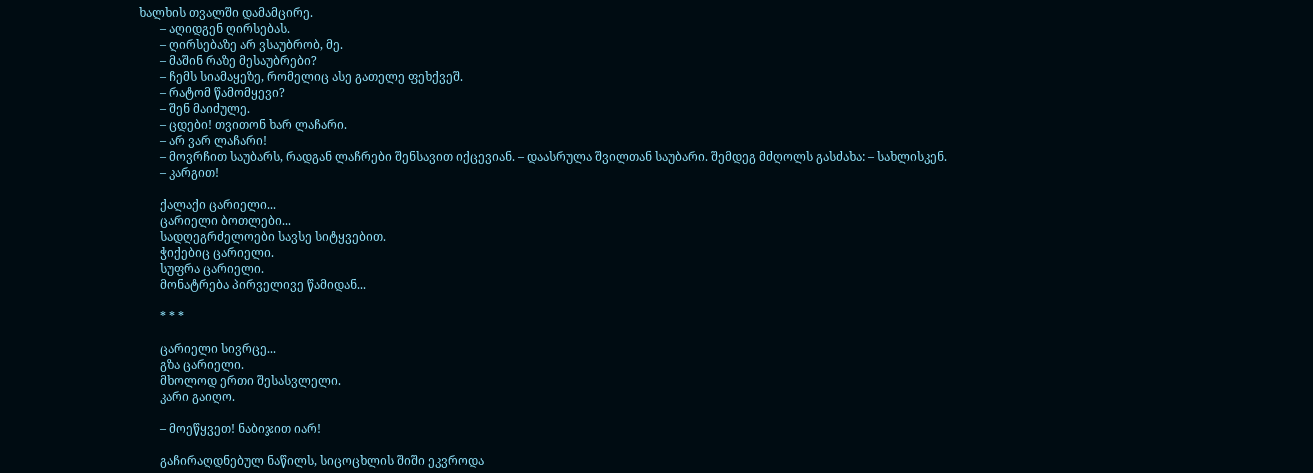ხალხის თვალში დამამცირე.
       – აღიდგენ ღირსებას.
       – ღირსებაზე არ ვსაუბრობ, მე.
       – მაშინ რაზე მესაუბრები?
       – ჩემს სიამაყეზე, რომელიც ასე გათელე ფეხქვეშ.
       – რატომ წამომყევი?
       – შენ მაიძულე.
       – ცდები! თვითონ ხარ ლაჩარი.
       – არ ვარ ლაჩარი!
       – მოვრჩით საუბარს, რადგან ლაჩრები შენსავით იქცევიან. – დაასრულა შვილთან საუბარი. შემდეგ მძღოლს გასძახა: – სახლისკენ.
       – კარგით!

       ქალაქი ცარიელი...
       ცარიელი ბოთლები...
       სადღეგრძელოები სავსე სიტყვებით.
       ჭიქებიც ცარიელი.
       სუფრა ცარიელი.
       მონატრება პირველივე წამიდან...

       * * *

       ცარიელი სივრცე...
       გზა ცარიელი.
       მხოლოდ ერთი შესასვლელი.
       კარი გაიღო.

       – მოეწყვეთ! ნაბიჯით იარ!

       გაჩირაღდნებულ ნაწილს, სიცოცხლის შიში ეკვროდა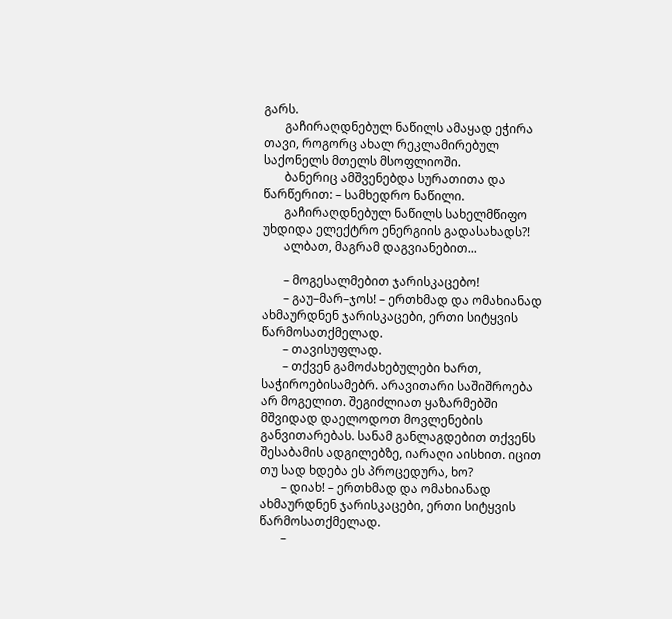გარს.
       გაჩირაღდნებულ ნაწილს ამაყად ეჭირა თავი, როგორც ახალ რეკლამირებულ საქონელს მთელს მსოფლიოში.
       ბანერიც ამშვენებდა სურათითა და წარწერით: – სამხედრო ნაწილი.
       გაჩირაღდნებულ ნაწილს სახელმწიფო უხდიდა ელექტრო ენერგიის გადასახადს?!
       ალბათ, მაგრამ დაგვიანებით...

       – მოგესალმებით ჯარისკაცებო!
       – გაუ–მარ–ჯოს! – ერთხმად და ომახიანად ახმაურდნენ ჯარისკაცები, ერთი სიტყვის წარმოსათქმელად.
       – თავისუფლად.
       – თქვენ გამოძახებულები ხართ, საჭიროებისამებრ. არავითარი საშიშროება არ მოგელით. შეგიძლიათ ყაზარმებში მშვიდად დაელოდოთ მოვლენების განვითარებას. სანამ განლაგდებით თქვენს შესაბამის ადგილებზე, იარაღი აისხით. იცით თუ სად ხდება ეს პროცედურა, ხო?
       – დიახ! – ერთხმად და ომახიანად ახმაურდნენ ჯარისკაცები, ერთი სიტყვის წარმოსათქმელად.
       –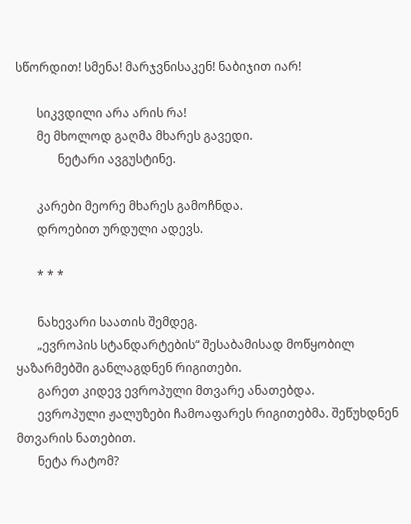სწორდით! სმენა! მარჯვნისაკენ! ნაბიჯით იარ!

       სიკვდილი არა არის რა!
       მე მხოლოდ გაღმა მხარეს გავედი.
              ნეტარი ავგუსტინე.

       კარები მეორე მხარეს გამოჩნდა.
       დროებით ურდული ადევს.

       * * *

       ნახევარი საათის შემდეგ.
       „ევროპის სტანდარტების“ შესაბამისად მოწყობილ ყაზარმებში განლაგდნენ რიგითები.
       გარეთ კიდევ ევროპული მთვარე ანათებდა.
       ევროპული ჟალუზები ჩამოაფარეს რიგითებმა. შეწუხდნენ მთვარის ნათებით.
       ნეტა რატომ?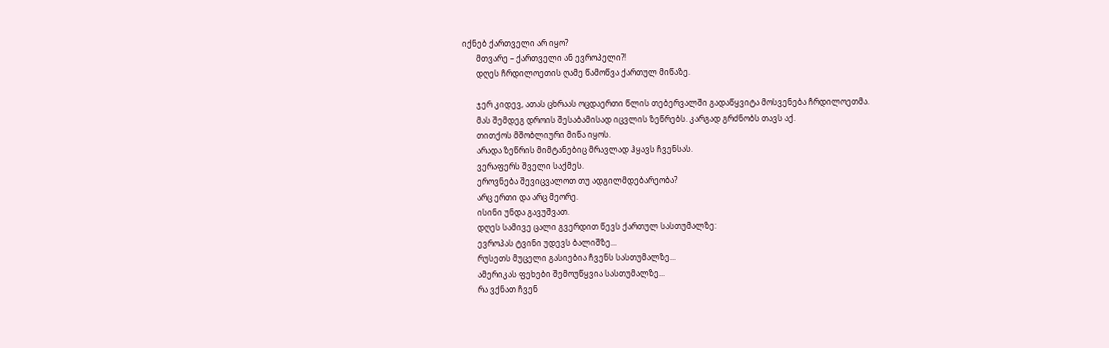იქნებ ქართველი არ იყო?
       მთვარე – ქართველი ან ევროპელი?!
       დღეს ჩრდილოეთის ღამე წამოწვა ქართულ მიწაზე.

       ჯერ კიდევ, ათას ცხრაას ოცდაერთი წლის თებერვალში გადაწყვიტა მოსვენება ჩრდილოეთმა.
       მას შემდეგ დროის შესაბამისად იცვლის ზეწრებს. კარგად გრძნობს თავს აქ.
       თითქოს მშობლიური მიწა იყოს.
       არადა ზეწრის მიმტანებიც მრავლად ჰყავს ჩვენსას.
       ვერაფერს შველი საქმეს.
       ეროვნება შევიცვალოთ თუ ადგილმდებარეობა?
       არც ერთი და არც მეორე.
       ისინი უნდა გავუშვათ.
       დღეს სამივე ცალი გვერდით წევს ქართულ სასთუმალზე:
       ევროპას ტვინი უდევს ბალიშზე...
       რუსეთს მუცელი გასიებია ჩვენს სასთუმალზე...
       ამერიკას ფეხები შემოუწყვია სასთუმალზე...
       რა ვქნათ ჩვენ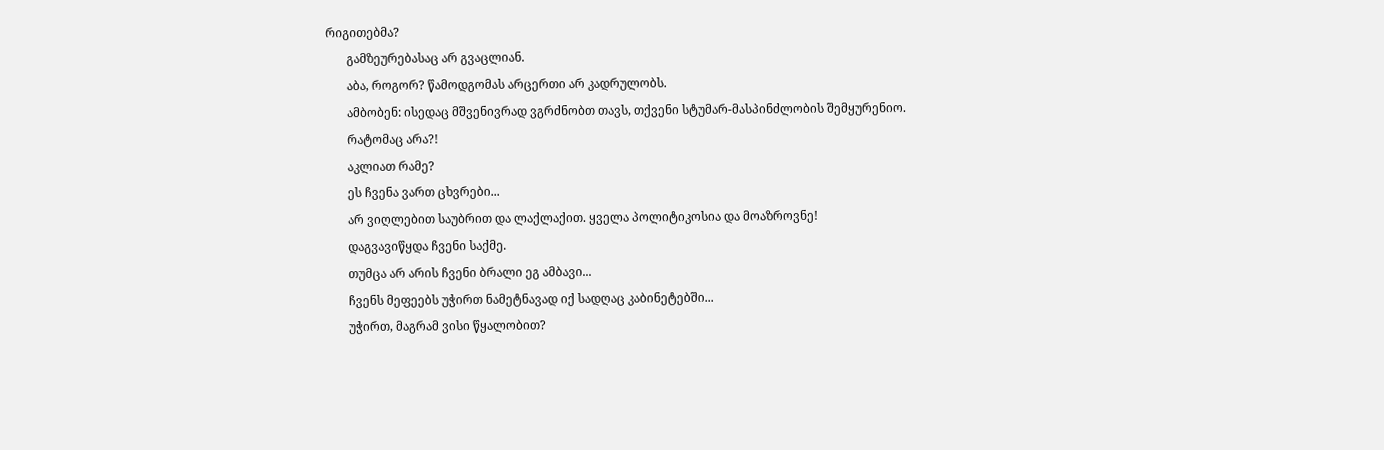რიგითებმა?
       გამზეურებასაც არ გვაცლიან.
       აბა, როგორ? წამოდგომას არცერთი არ კადრულობს.
       ამბობენ: ისედაც მშვენივრად ვგრძნობთ თავს, თქვენი სტუმარ-მასპინძლობის შემყურენიო.
       რატომაც არა?!
       აკლიათ რამე?
       ეს ჩვენა ვართ ცხვრები...
       არ ვიღლებით საუბრით და ლაქლაქით. ყველა პოლიტიკოსია და მოაზროვნე!
       დაგვავიწყდა ჩვენი საქმე.
       თუმცა არ არის ჩვენი ბრალი ეგ ამბავი...
       ჩვენს მეფეებს უჭირთ ნამეტნავად იქ სადღაც კაბინეტებში...
       უჭირთ, მაგრამ ვისი წყალობით?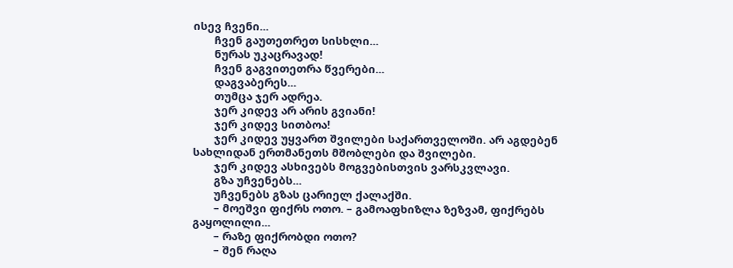ისევ ჩვენი...
       ჩვენ გაუთეთრეთ სისხლი...
       ნურას უკაცრავად!
       ჩვენ გაგვითეთრა წვერები...
       დაგვაბერეს...
       თუმცა ჯერ ადრეა.
       ჯერ კიდევ არ არის გვიანი!
       ჯერ კიდევ სითბოა!
       ჯერ კიდევ უყვართ შვილები საქართველოში. არ აგდებენ სახლიდან ერთმანეთს მშობლები და შვილები.
       ჯერ კიდევ ასხივებს მოგვებისთვის ვარსკვლავი.
       გზა უჩვენებს...
       უჩვენებს გზას ცარიელ ქალაქში.
       – მოეშვი ფიქრს ოთო. – გამოაფხიზლა ზეზვამ, ფიქრებს გაყოლილი...
       – რაზე ფიქრობდი ოთო?
       – შენ რაღა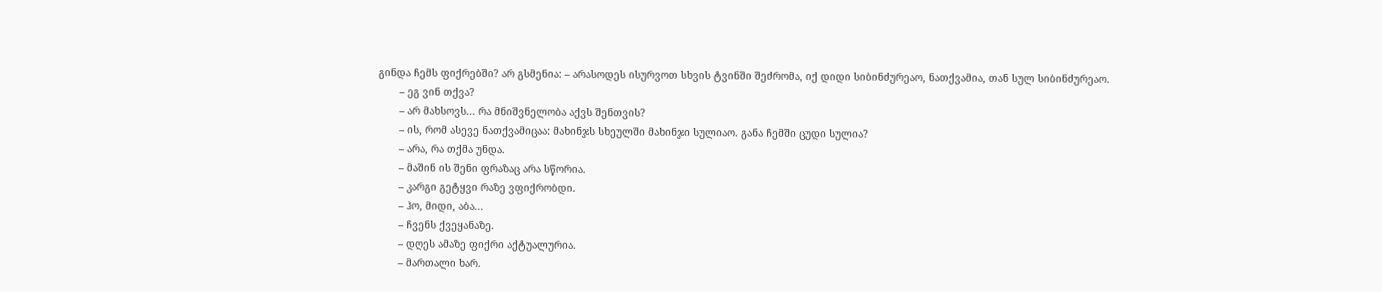გინდა ჩემს ფიქრებში? არ გსმენია: – არასოდეს ისურვოთ სხვის ტვინში შეძრომა, იქ დიდი სიბინძურეაო, ნათქვამია, თან სულ სიბინძურეაო.
       – ეგ ვინ თქვა?
       – არ მახსოვს... რა მნიშვნელობა აქვს შენთვის?
       – ის, რომ ასევე ნათქვამიცაა: მახინჯს სხეულში მახინჯი სულიაო. განა ჩემში ცუდი სულია?
       – არა, რა თქმა უნდა.
       – მაშინ ის შენი ფრაზაც არა სწორია.
       – კარგი გეტყვი რაზე ვფიქრობდი.
       – ჰო, მიდი, აბა...
       – ჩვენს ქვეყანაზე.
       – დღეს ამაზე ფიქრი აქტუალურია.
       – მართალი ხარ.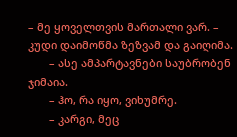– მე ყოველთვის მართალი ვარ. – კუდი დაიმოწმა ზეზვამ და გაიღიმა.
       – ასე ამპარტავნები საუბრობენ ჯიმაია.
       – ჰო, რა იყო, ვიხუმრე.
       – კარგი, მეც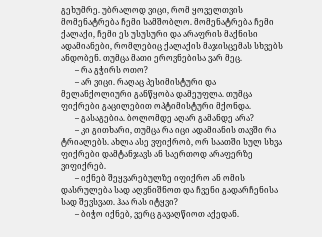გეხუმრე. უბრალოდ ვიცი, რომ ყოველთვის მომენატრება ჩემი სამშობლო. მომენატრება ჩემი ქალაქი, ჩემი ეს უსუსური და არაფრის მაქნისი ადამიანები, რომლებიც ქალაქის მაჯისცემას სხვებს ანდობენ. თუმცა მათი ეროვნებისა ვარ მეც.
       – რა გჭირს ოთო?
       – არ ვიცი. რაღაც პესიმისტური და მელანქოლიური განწყობა დამეუფლა. თუმცა ფიქრები გაცილებით ოპტიმისტური მქონდა.
       – გასაგებია. ბოლომდე აღარ გამანდე არა?
       – კი გითხარი, თუმცა რა იცი ადამიანის თავში რა ტრიალებს. ახლა ასე ვფიქრობ, ორ საათში სულ სხვა ფიქრები დამტანჯავს ან საერთოდ არაფერზე ვიფიქრებ.
       – იქნებ შეყვარებულზე იფიქრო ან ომის დასრულება სად აღვნიშნოთ და ჩვენი გადარჩენისა სად შევსვათ. ჰაა რას იტყვი?
       – ბიჭო იქნებ, ვერც გავაღწიოთ აქედან.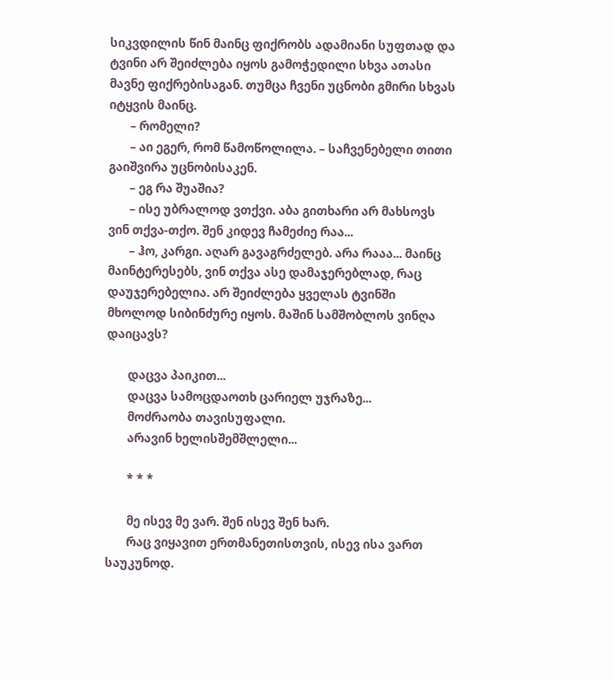სიკვდილის წინ მაინც ფიქრობს ადამიანი სუფთად და ტვინი არ შეიძლება იყოს გამოჭედილი სხვა ათასი მავნე ფიქრებისაგან. თუმცა ჩვენი უცნობი გმირი სხვას იტყვის მაინც.
       – რომელი?
       – აი ეგერ, რომ წამოწოლილა. – საჩვენებელი თითი გაიშვირა უცნობისაკენ.
       – ეგ რა შუაშია?
       – ისე უბრალოდ ვთქვი. აბა გითხარი არ მახსოვს ვინ თქვა-თქო. შენ კიდევ ჩამეძიე რაა...
       – ჰო, კარგი. აღარ გავაგრძელებ. არა რააა... მაინც მაინტერესებს, ვინ თქვა ასე დამაჯერებლად, რაც დაუჯერებელია. არ შეიძლება ყველას ტვინში მხოლოდ სიბინძურე იყოს. მაშინ სამშობლოს ვინღა დაიცავს?

       დაცვა პაიკით...
       დაცვა სამოცდაოთხ ცარიელ უჯრაზე...
       მოძრაობა თავისუფალი.
       არავინ ხელისშემშლელი...

       * * *

       მე ისევ მე ვარ. შენ ისევ შენ ხარ.
       რაც ვიყავით ერთმანეთისთვის, ისევ ისა ვართ საუკუნოდ.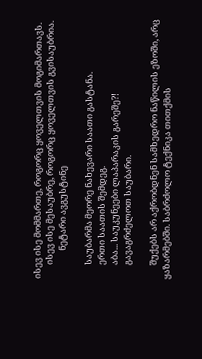ისევ ისე მომმართე, როგორც ყოველთვის მოგიმართავს.
       ისევ ისე მესაუბრე, როგორც ყოველთვის გვისაუბრია.
              ნეტარი ავგუსტინე

       საუბარმა მეორე ნახევარი საათი გასტანა.
       ერთი საათის შემდეგ.
       აბა... საუკუნეები ლაპარაკის გარეშე?!
       გავაგრძელოთ საუბარი.

       შუქებს არ აქრობდნენ სამხედრო ნაწილის ეზოში, არც ყაზარმებში. საბრძოლო ტექნიკა თითქმის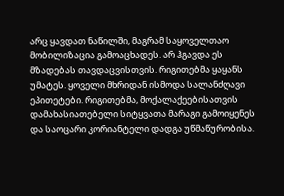არც ყავდათ ნაწილში, მაგრამ საყოველთაო მობილიზაცია გამოაცხადეს. არ ჰგავდა ეს მზადებას თავდაცვისთვის. რიგითებმა ყაყანს უმატეს. ყოველი მხრიდან ისმოდა სალანძღავი ეპითეტები. რიგითებმა, მოქალაქეებისათვის დამახასიათებელი სიტყვათა მარაგი გამოიყენეს და საოცარი კორიანტელი დადგა უწმაწურობისა.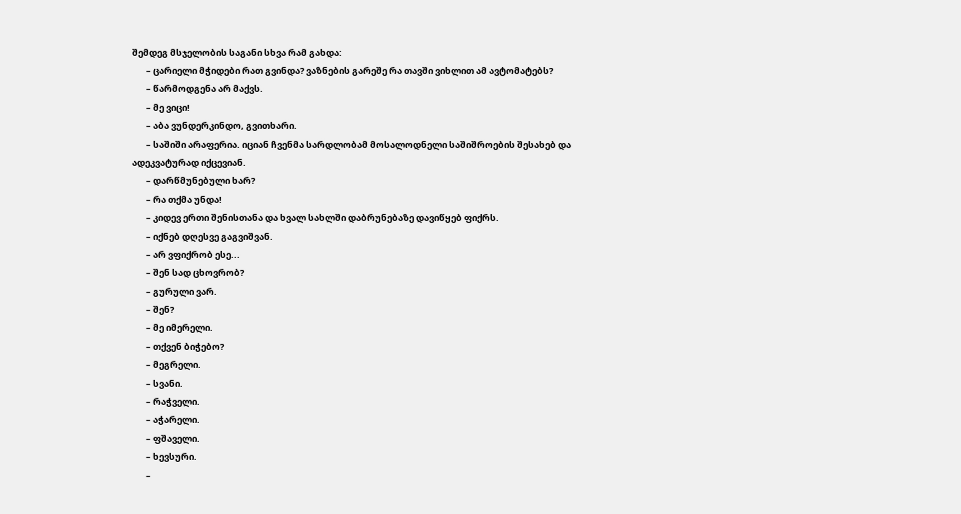შემდეგ მსჯელობის საგანი სხვა რამ გახდა:
       – ცარიელი მჭიდები რათ გვინდა? ვაზნების გარეშე რა თავში ვიხლით ამ ავტომატებს?
       – წარმოდგენა არ მაქვს.
       – მე ვიცი!
       – აბა ვუნდერკინდო, გვითხარი.
       – საშიში არაფერია. იციან ჩვენმა სარდლობამ მოსალოდნელი საშიშროების შესახებ და ადეკვატურად იქცევიან.
       – დარწმუნებული ხარ?
       – რა თქმა უნდა!
       – კიდევ ერთი შენისთანა და ხვალ სახლში დაბრუნებაზე დავიწყებ ფიქრს.
       – იქნებ დღესვე გაგვიშვან.
       – არ ვფიქრობ ესე...
       – შენ სად ცხოვრობ?
       – გურული ვარ.
       – შენ?
       – მე იმერელი.
       – თქვენ ბიჭებო?
       – მეგრელი.
       – სვანი.
       – რაჭველი.
       – აჭარელი.
       – ფშაველი.
       – ხევსური.
       –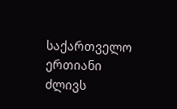საქართველო ერთიანი ძლივს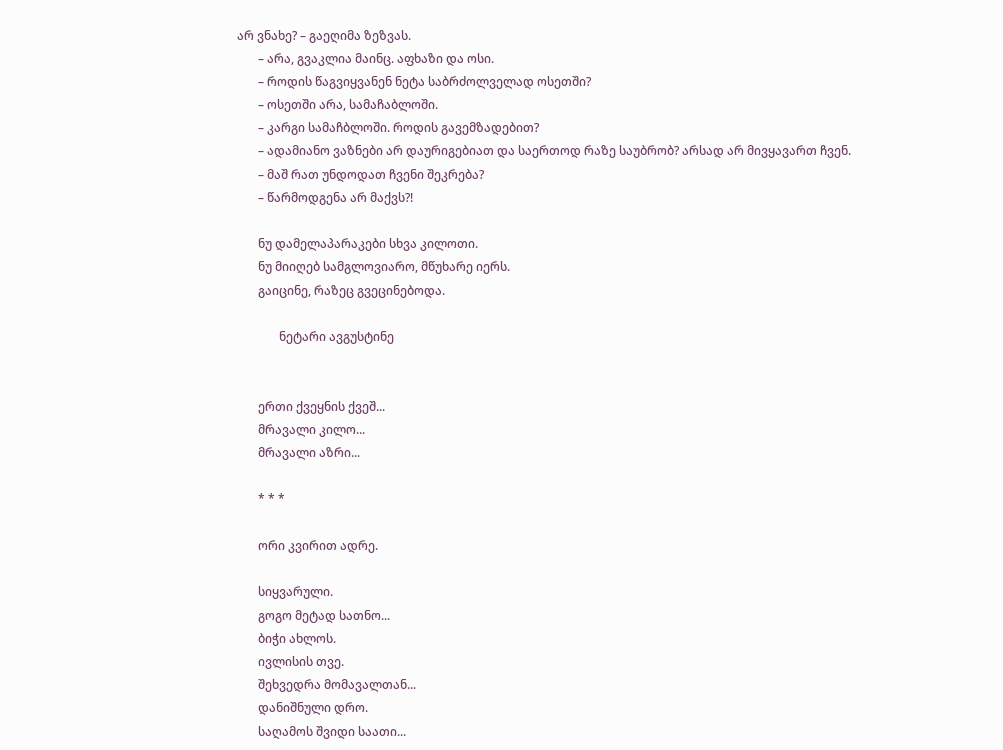არ ვნახე? – გაეღიმა ზეზვას.
       – არა, გვაკლია მაინც. აფხაზი და ოსი.
       – როდის წაგვიყვანენ ნეტა საბრძოლველად ოსეთში?
       – ოსეთში არა, სამაჩაბლოში.
       – კარგი სამაჩბლოში. როდის გავემზადებით?
       – ადამიანო ვაზნები არ დაურიგებიათ და საერთოდ რაზე საუბრობ? არსად არ მივყავართ ჩვენ.
       – მაშ რათ უნდოდათ ჩვენი შეკრება?
       – წარმოდგენა არ მაქვს?!

       ნუ დამელაპარაკები სხვა კილოთი.
       ნუ მიიღებ სამგლოვიარო, მწუხარე იერს.
       გაიცინე, რაზეც გვეცინებოდა.

              ნეტარი ავგუსტინე


       ერთი ქვეყნის ქვეშ...
       მრავალი კილო...
       მრავალი აზრი...

       * * *

       ორი კვირით ადრე.

       სიყვარული.
       გოგო მეტად სათნო...
       ბიჭი ახლოს.
       ივლისის თვე.
       შეხვედრა მომავალთან...
       დანიშნული დრო.
       საღამოს შვიდი საათი...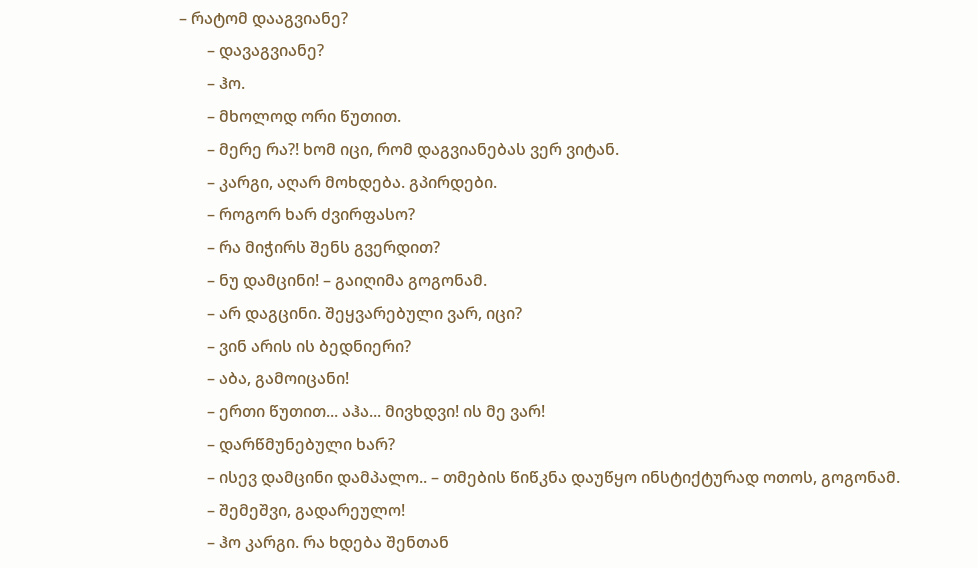– რატომ დააგვიანე?
       – დავაგვიანე?
       – ჰო.
       – მხოლოდ ორი წუთით.
       – მერე რა?! ხომ იცი, რომ დაგვიანებას ვერ ვიტან.
       – კარგი, აღარ მოხდება. გპირდები.
       – როგორ ხარ ძვირფასო?
       – რა მიჭირს შენს გვერდით?
       – ნუ დამცინი! – გაიღიმა გოგონამ.
       – არ დაგცინი. შეყვარებული ვარ, იცი?
       – ვინ არის ის ბედნიერი?
       – აბა, გამოიცანი!
       – ერთი წუთით... აჰა... მივხდვი! ის მე ვარ!
       – დარწმუნებული ხარ?
       – ისევ დამცინი დამპალო.. – თმების წიწკნა დაუწყო ინსტიქტურად ოთოს, გოგონამ.
       – შემეშვი, გადარეულო!
       – ჰო კარგი. რა ხდება შენთან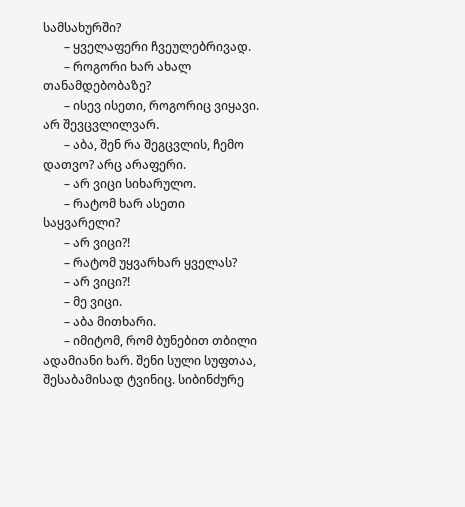სამსახურში?
       – ყველაფერი ჩვეულებრივად.
       – როგორი ხარ ახალ თანამდებობაზე?
       – ისევ ისეთი, როგორიც ვიყავი. არ შევცვლილვარ.
       – აბა, შენ რა შეგცვლის, ჩემო დათვო? არც არაფერი.
       – არ ვიცი სიხარულო.
       – რატომ ხარ ასეთი საყვარელი?
       – არ ვიცი?!
       – რატომ უყვარხარ ყველას?
       – არ ვიცი?!
       – მე ვიცი.
       – აბა მითხარი.
       – იმიტომ, რომ ბუნებით თბილი ადამიანი ხარ. შენი სული სუფთაა, შესაბამისად ტვინიც. სიბინძურე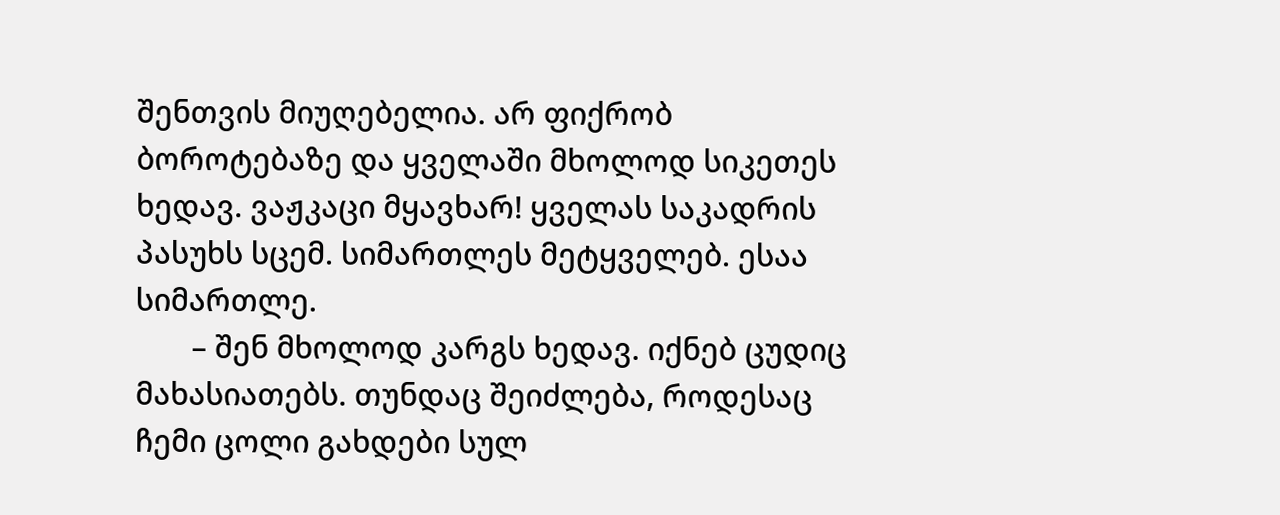შენთვის მიუღებელია. არ ფიქრობ ბოროტებაზე და ყველაში მხოლოდ სიკეთეს ხედავ. ვაჟკაცი მყავხარ! ყველას საკადრის პასუხს სცემ. სიმართლეს მეტყველებ. ესაა სიმართლე.
       – შენ მხოლოდ კარგს ხედავ. იქნებ ცუდიც მახასიათებს. თუნდაც შეიძლება, როდესაც ჩემი ცოლი გახდები სულ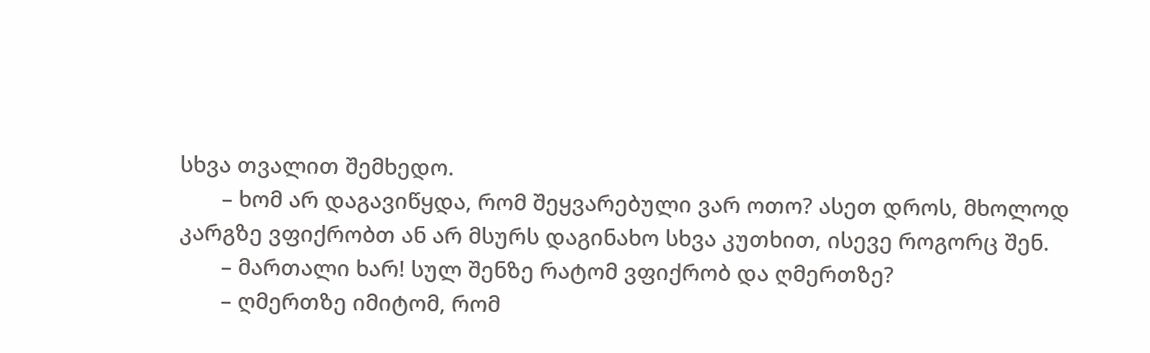სხვა თვალით შემხედო.
       – ხომ არ დაგავიწყდა, რომ შეყვარებული ვარ ოთო? ასეთ დროს, მხოლოდ კარგზე ვფიქრობთ ან არ მსურს დაგინახო სხვა კუთხით, ისევე როგორც შენ.
       – მართალი ხარ! სულ შენზე რატომ ვფიქრობ და ღმერთზე?
       – ღმერთზე იმიტომ, რომ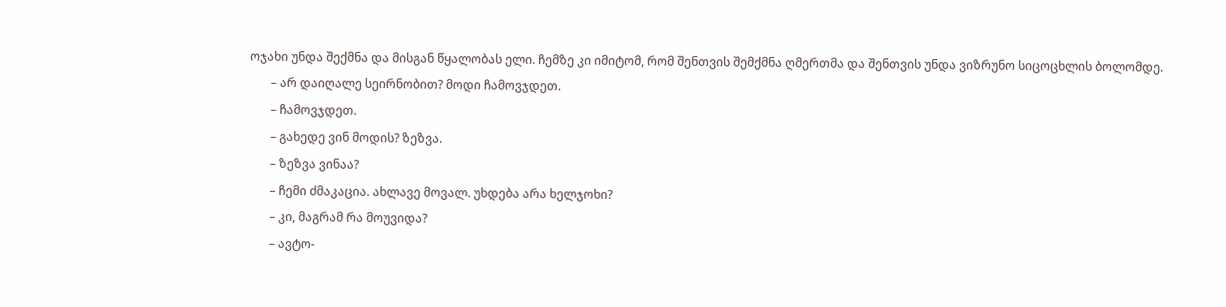ოჯახი უნდა შექმნა და მისგან წყალობას ელი. ჩემზე კი იმიტომ, რომ შენთვის შემქმნა ღმერთმა და შენთვის უნდა ვიზრუნო სიცოცხლის ბოლომდე.
       – არ დაიღალე სეირნობით? მოდი ჩამოვჯდეთ.
       – ჩამოვჯდეთ.
       – გახედე ვინ მოდის? ზეზვა.
       – ზეზვა ვინაა?
       – ჩემი ძმაკაცია. ახლავე მოვალ. უხდება არა ხელჯოხი?
       – კი, მაგრამ რა მოუვიდა?
       – ავტო-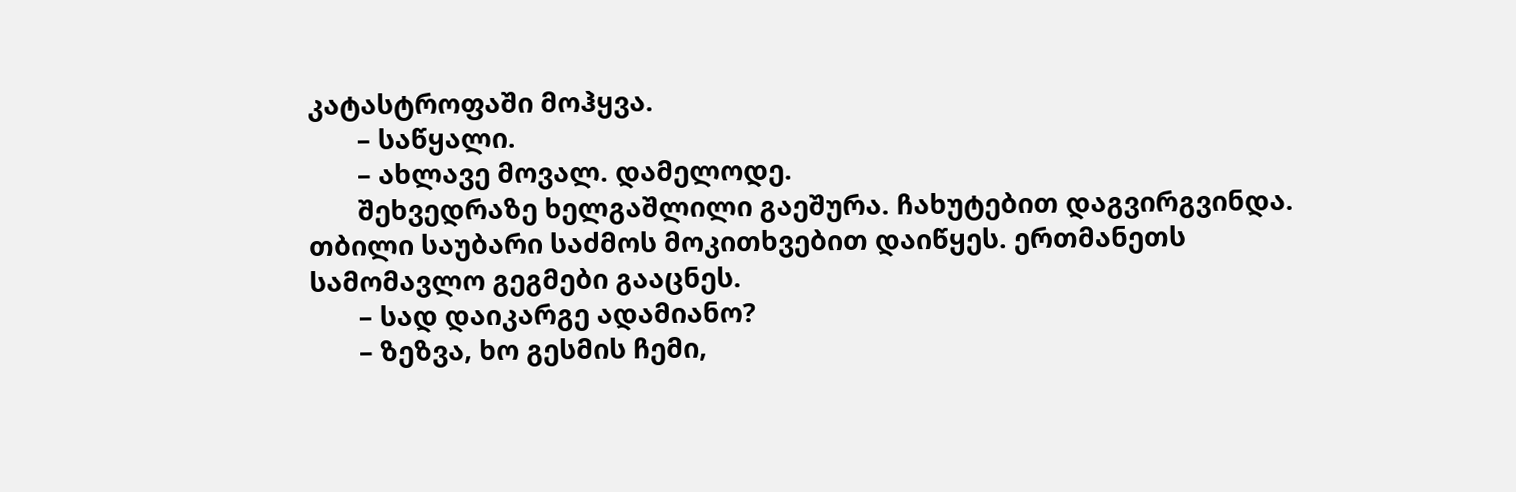კატასტროფაში მოჰყვა.
       – საწყალი.
       – ახლავე მოვალ. დამელოდე.
       შეხვედრაზე ხელგაშლილი გაეშურა. ჩახუტებით დაგვირგვინდა. თბილი საუბარი საძმოს მოკითხვებით დაიწყეს. ერთმანეთს სამომავლო გეგმები გააცნეს.
       – სად დაიკარგე ადამიანო?
       – ზეზვა, ხო გესმის ჩემი,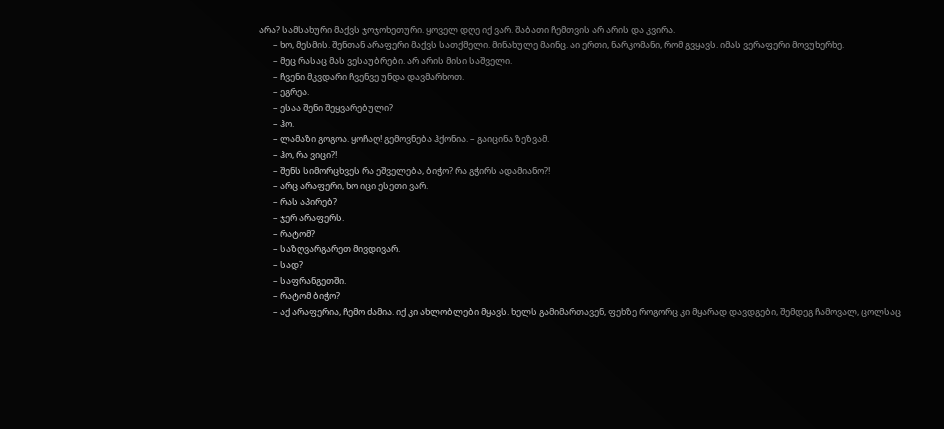არა? სამსახური მაქვს ჯოჯოხეთური. ყოველ დღე იქ ვარ. შაბათი ჩემთვის არ არის და კვირა.
       – ხო, მესმის. შენთან არაფერი მაქვს სათქმელი. მინახულე მაინც. აი ერთი, ნარკომანი, რომ გვყავს. იმას ვერაფერი მოვუხერხე.
       – მეც რასაც მას ვესაუბრები. არ არის მისი საშველი.
       – ჩვენი მკვდარი ჩვენვე უნდა დავმარხოთ.
       – ეგრეა.
       – ესაა შენი შეყვარებული?
       – ჰო.
       – ლამაზი გოგოა. ყოჩაღ! გემოვნება ჰქონია. – გაიცინა ზეზვამ.
       – ჰო, რა ვიცი?!
       – შენს სიმორცხვეს რა ეშველება, ბიჭო? რა გჭირს ადამიანო?!
       – არც არაფერი, ხო იცი ესეთი ვარ.
       – რას აპირებ?
       – ჯერ არაფერს.
       – რატომ?
       – საზღვარგარეთ მივდივარ.
       – სად?
       – საფრანგეთში.
       – რატომ ბიჭო?
       – აქ არაფერია, ჩემო ძამია. იქ კი ახლობლები მყავს. ხელს გამიმართავენ, ფეხზე როგორც კი მყარად დავდგები, შემდეგ ჩამოვალ, ცოლსაც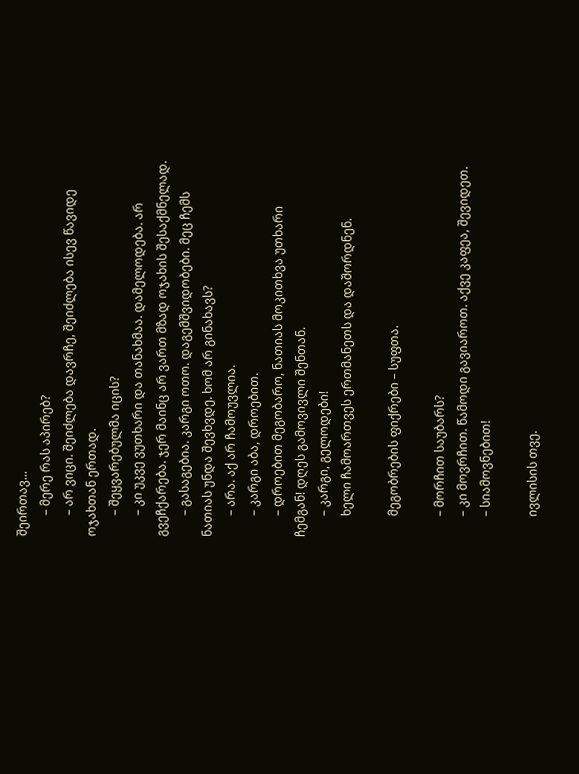შეირთავ...
       – მერე რას აპირებ?
       – არ ვიცი. შეიძლება დავრჩე, შეიძლება ისევ წავიდე ოჯახთან ერთად.
       – შეყვარებულმა იცის?
       – კი უკვე ვუთხარი და თანახმაა. დამელოდება. არ გვეჩქარება. ჯერ მაინც არ ვართ მზად ოჯახის შესაქმნელად.
       – გასაგებია. კარგი ოთო. დაგემშვიდობები. მეც ჩემს ნათიას უნდა შევხვდე. ხომ არ გინახავს?
       – არა. აქ არ ჩამოუვლია.
       – კარგი აბა, დროებით.
       – დროებით მეგობარო, ნათიას მოკითხვა უთხარი ჩემგან! დღეს გამოვივლი შენთან.
       – კარგი, გელოდები!
       ხელი ჩამოართვეს ერთმანეთს და დაშორდნენ.

       მეგობრების ფიქრები – სუფთა.

       – მორჩით საუბარს?
       – კი მოვრჩით. წამოდი გავიაროთ. აქვე კაფეა, შევიდეთ.
       – სიამოვნებით!

       ივლისის თვე.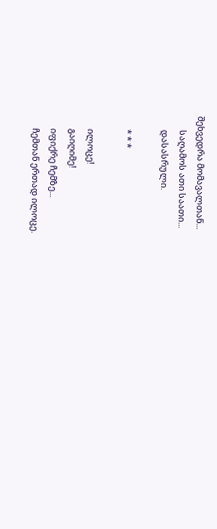შეხვედრა მომავალთან...
       საღამოს ათი საათი...
       დასასრული.

       * * *

       ილოცე!
       გაიღიმე!
       იფიქრე ჩემზე...
       ჩემთან ერთად ილოცე.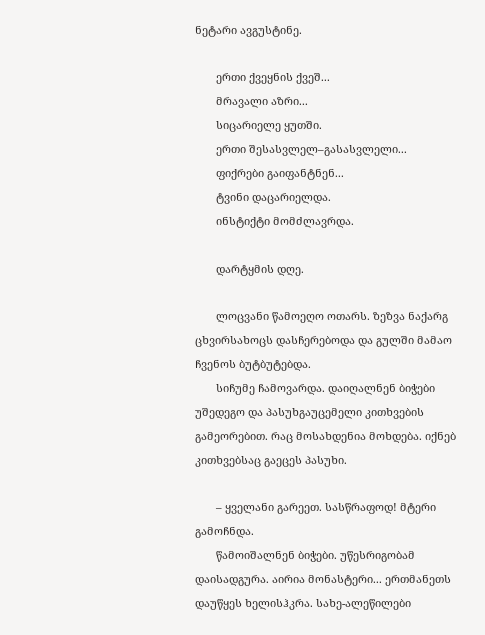ნეტარი ავგუსტინე.

       ერთი ქვეყნის ქვეშ...
       მრავალი აზრი...
       სიცარიელე ყუთში.
       ერთი შესასვლელ–გასასვლელი...
       ფიქრები გაიფანტნენ...
       ტვინი დაცარიელდა.
       ინსტიქტი მომძლავრდა.

       დარტყმის დღე.

       ლოცვანი წამოეღო ოთარს. ზეზვა ნაქარგ ცხვირსახოცს დასჩერებოდა და გულში მამაო ჩვენოს ბუტბუტებდა.
       სიჩუმე ჩამოვარდა. დაიღალნენ ბიჭები უშედეგო და პასუხგაუცემელი კითხვების გამეორებით. რაც მოსახდენია მოხდება. იქნებ კითხვებსაც გაეცეს პასუხი.

       – ყველანი გარეეთ. სასწრაფოდ! მტერი გამოჩნდა.
       წამოიშალნენ ბიჭები. უწესრიგობამ დაისადგურა. აირია მონასტერი... ერთმანეთს დაუწყეს ხელისჰკრა. სახე-ალეწილები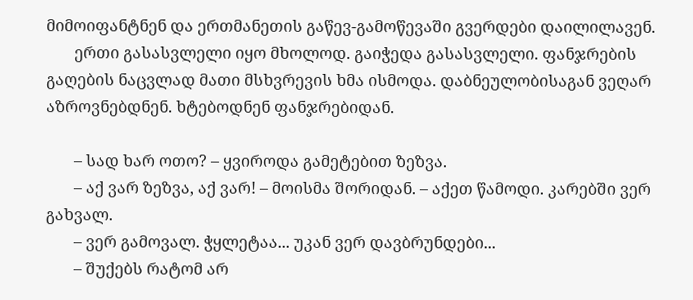მიმოიფანტნენ და ერთმანეთის გაწევ-გამოწევაში გვერდები დაილილავენ.
       ერთი გასასვლელი იყო მხოლოდ. გაიჭედა გასასვლელი. ფანჯრების გაღების ნაცვლად მათი მსხვრევის ხმა ისმოდა. დაბნეულობისაგან ვეღარ აზროვნებდნენ. ხტებოდნენ ფანჯრებიდან.

       – სად ხარ ოთო? – ყვიროდა გამეტებით ზეზვა.
       – აქ ვარ ზეზვა, აქ ვარ! – მოისმა შორიდან. – აქეთ წამოდი. კარებში ვერ გახვალ.
       – ვერ გამოვალ. ჭყლეტაა... უკან ვერ დავბრუნდები...
       – შუქებს რატომ არ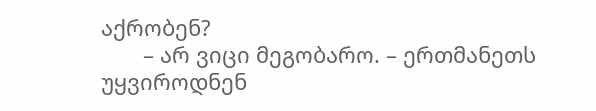აქრობენ?
       – არ ვიცი მეგობარო. – ერთმანეთს უყვიროდნენ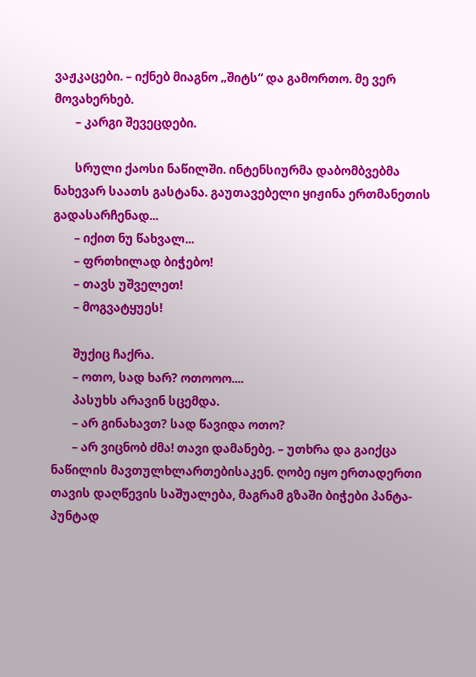ვაჟკაცები. – იქნებ მიაგნო „შიტს“ და გამორთო. მე ვერ მოვახერხებ.
       – კარგი შევეცდები.

       სრული ქაოსი ნაწილში. ინტენსიურმა დაბომბვებმა ნახევარ საათს გასტანა. გაუთავებელი ყიჟინა ერთმანეთის გადასარჩენად...
       – იქით ნუ წახვალ...
       – ფრთხილად ბიჭებო!
       – თავს უშველეთ!
       – მოგვატყუეს!

       შუქიც ჩაქრა.
       – ოთო, სად ხარ? ოთოოო....
       პასუხს არავინ სცემდა.
       – არ გინახავთ? სად წავიდა ოთო?
       – არ ვიცნობ ძმა! თავი დამანებე. – უთხრა და გაიქცა ნაწილის მავთულხლართებისაკენ. ღობე იყო ერთადერთი თავის დაღწევის საშუალება, მაგრამ გზაში ბიჭები პანტა-პუნტად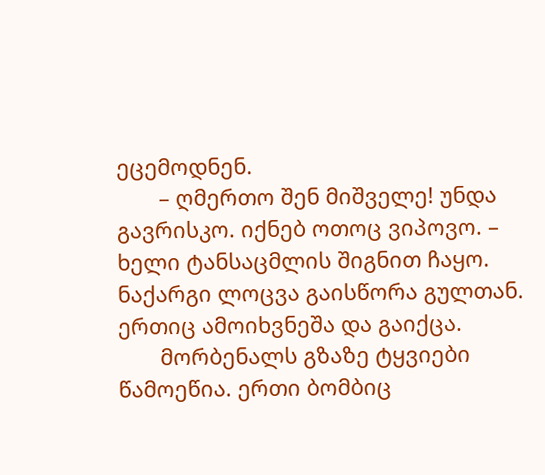ეცემოდნენ.
       – ღმერთო შენ მიშველე! უნდა გავრისკო. იქნებ ოთოც ვიპოვო. – ხელი ტანსაცმლის შიგნით ჩაყო. ნაქარგი ლოცვა გაისწორა გულთან. ერთიც ამოიხვნეშა და გაიქცა.
       მორბენალს გზაზე ტყვიები წამოეწია. ერთი ბომბიც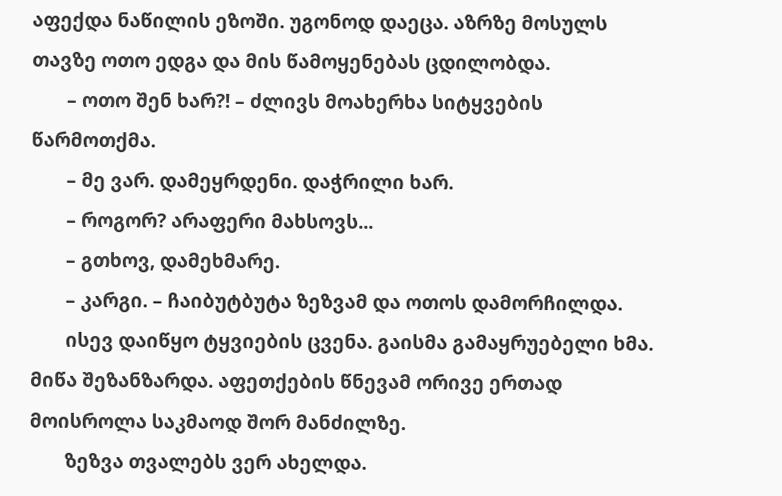აფექდა ნაწილის ეზოში. უგონოდ დაეცა. აზრზე მოსულს თავზე ოთო ედგა და მის წამოყენებას ცდილობდა.
       – ოთო შენ ხარ?! – ძლივს მოახერხა სიტყვების წარმოთქმა.
       – მე ვარ. დამეყრდენი. დაჭრილი ხარ.
       – როგორ? არაფერი მახსოვს...
       – გთხოვ, დამეხმარე.
       – კარგი. – ჩაიბუტბუტა ზეზვამ და ოთოს დამორჩილდა.
       ისევ დაიწყო ტყვიების ცვენა. გაისმა გამაყრუებელი ხმა. მიწა შეზანზარდა. აფეთქების წნევამ ორივე ერთად მოისროლა საკმაოდ შორ მანძილზე.
       ზეზვა თვალებს ვერ ახელდა.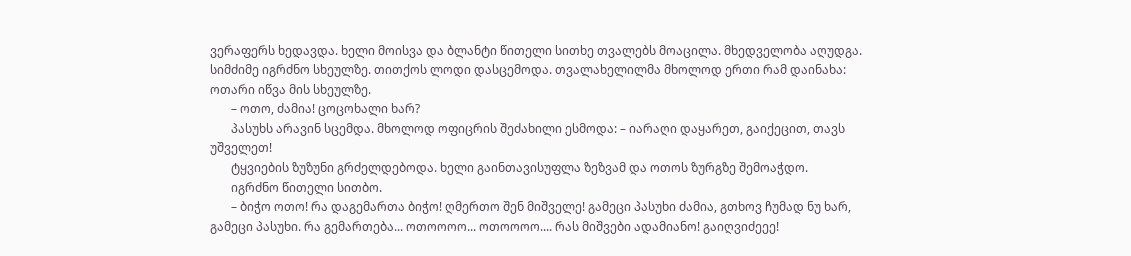ვერაფერს ხედავდა. ხელი მოისვა და ბლანტი წითელი სითხე თვალებს მოაცილა. მხედველობა აღუდგა. სიმძიმე იგრძნო სხეულზე. თითქოს ლოდი დასცემოდა. თვალახელილმა მხოლოდ ერთი რამ დაინახა: ოთარი იწვა მის სხეულზე.
       – ოთო, ძამია! ცოცოხალი ხარ?
       პასუხს არავინ სცემდა. მხოლოდ ოფიცრის შეძახილი ესმოდა: – იარაღი დაყარეთ, გაიქეცით, თავს უშველეთ!
       ტყვიების ზუზუნი გრძელდებოდა. ხელი გაინთავისუფლა ზეზვამ და ოთოს ზურგზე შემოაჭდო.
       იგრძნო წითელი სითბო.
       – ბიჭო ოთო! რა დაგემართა ბიჭო! ღმერთო შენ მიშველე! გამეცი პასუხი ძამია, გთხოვ ჩუმად ნუ ხარ, გამეცი პასუხი. რა გემართება... ოთოოოო... ოთოოოო.... რას მიშვები ადამიანო! გაიღვიძეეე!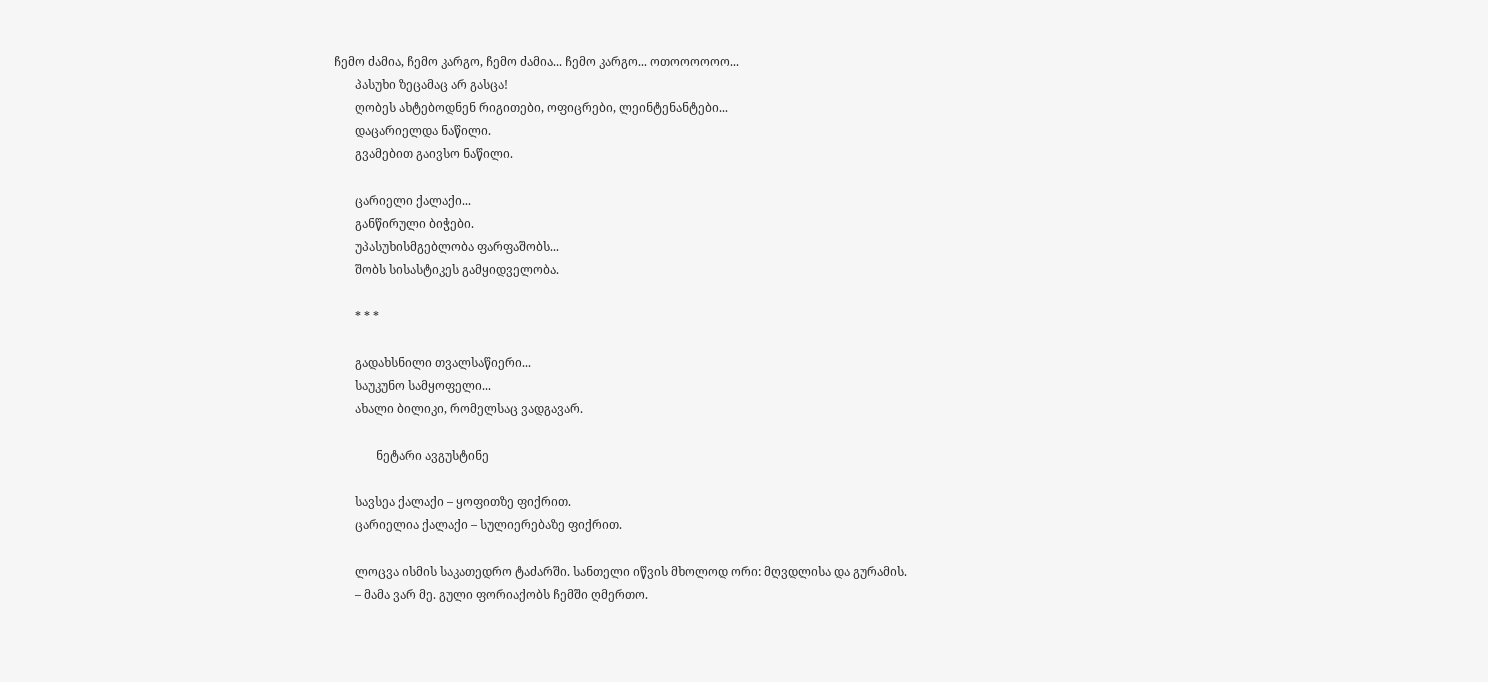ჩემო ძამია, ჩემო კარგო, ჩემო ძამია... ჩემო კარგო... ოთოოოოოო...
       პასუხი ზეცამაც არ გასცა!
       ღობეს ახტებოდნენ რიგითები, ოფიცრები, ლეინტენანტები...
       დაცარიელდა ნაწილი.
       გვამებით გაივსო ნაწილი.

       ცარიელი ქალაქი...
       განწირული ბიჭები.
       უპასუხისმგებლობა ფარფაშობს...
       შობს სისასტიკეს გამყიდველობა.

       * * *

       გადახსნილი თვალსაწიერი...
       საუკუნო სამყოფელი...
       ახალი ბილიკი, რომელსაც ვადგავარ.

              ნეტარი ავგუსტინე

       სავსეა ქალაქი – ყოფითზე ფიქრით.
       ცარიელია ქალაქი – სულიერებაზე ფიქრით.

       ლოცვა ისმის საკათედრო ტაძარში. სანთელი იწვის მხოლოდ ორი: მღვდლისა და გურამის.
       – მამა ვარ მე. გული ფორიაქობს ჩემში ღმერთო.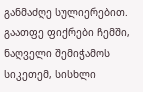განმაძღე სულიერებით. გაათფე ფიქრები ჩემში, ნაღველი შემიჭამოს სიკეთემ, სისხლი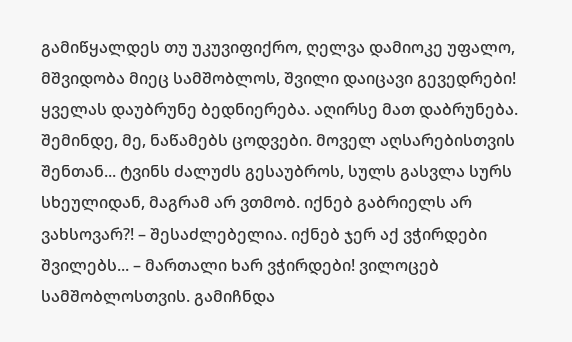გამიწყალდეს თუ უკუვიფიქრო, ღელვა დამიოკე უფალო, მშვიდობა მიეც სამშობლოს, შვილი დაიცავი გევედრები! ყველას დაუბრუნე ბედნიერება. აღირსე მათ დაბრუნება. შემინდე, მე, ნაწამებს ცოდვები. მოველ აღსარებისთვის შენთან... ტვინს ძალუძს გესაუბროს, სულს გასვლა სურს სხეულიდან, მაგრამ არ ვთმობ. იქნებ გაბრიელს არ ვახსოვარ?! – შესაძლებელია. იქნებ ჯერ აქ ვჭირდები შვილებს... – მართალი ხარ ვჭირდები! ვილოცებ სამშობლოსთვის. გამიჩნდა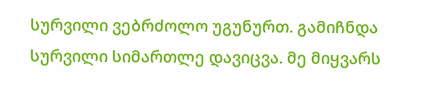სურვილი ვებრძოლო უგუნურთ. გამიჩნდა სურვილი სიმართლე დავიცვა. მე მიყვარს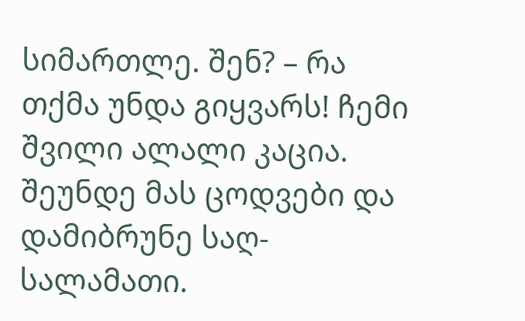სიმართლე. შენ? – რა თქმა უნდა გიყვარს! ჩემი შვილი ალალი კაცია. შეუნდე მას ცოდვები და დამიბრუნე საღ-სალამათი.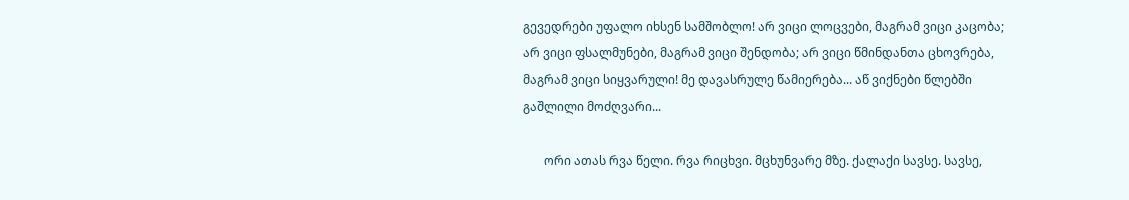გევედრები უფალო იხსენ სამშობლო! არ ვიცი ლოცვები, მაგრამ ვიცი კაცობა; არ ვიცი ფსალმუნები, მაგრამ ვიცი შენდობა; არ ვიცი წმინდანთა ცხოვრება, მაგრამ ვიცი სიყვარული! მე დავასრულე წამიერება... აწ ვიქნები წლებში გაშლილი მოძღვარი...

       ორი ათას რვა წელი. რვა რიცხვი. მცხუნვარე მზე. ქალაქი სავსე. სავსე,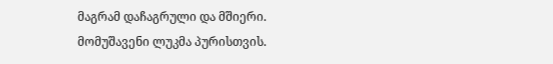მაგრამ დაჩაგრული და მშიერი. მომუშავენი ლუკმა პურისთვის.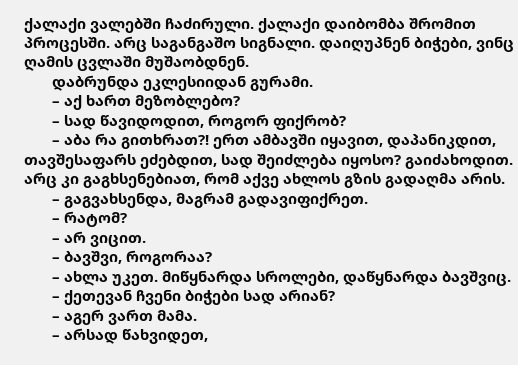ქალაქი ვალებში ჩაძირული. ქალაქი დაიბომბა შრომით პროცესში. არც საგანგაშო სიგნალი. დაიღუპნენ ბიჭები, ვინც ღამის ცვლაში მუშაობდნენ.
       დაბრუნდა ეკლესიიდან გურამი.
       – აქ ხართ მეზობლებო?
       – სად წავიდოდით, როგორ ფიქრობ?
       – აბა რა გითხრათ?! ერთ ამბავში იყავით, დაპანიკდით, თავშესაფარს ეძებდით, სად შეიძლება იყოსო? გაიძახოდით. არც კი გაგხსენებიათ, რომ აქვე ახლოს გზის გადაღმა არის.
       – გაგვახსენდა, მაგრამ გადავიფიქრეთ.
       – რატომ?
       – არ ვიცით.
       – ბავშვი, როგორაა?
       – ახლა უკეთ. მიწყნარდა სროლები, დაწყნარდა ბავშვიც.
       – ქეთევან ჩვენი ბიჭები სად არიან?
       – აგერ ვართ მამა.
       – არსად წახვიდეთ,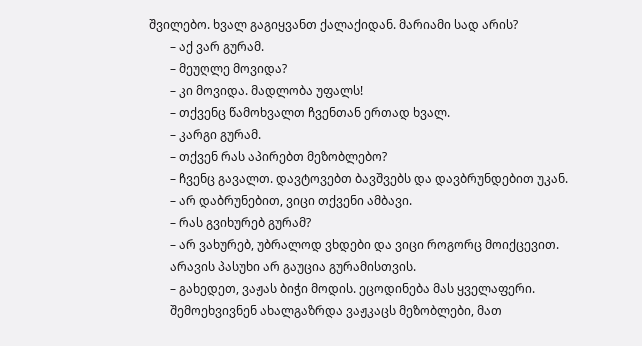შვილებო. ხვალ გაგიყვანთ ქალაქიდან. მარიამი სად არის?
       – აქ ვარ გურამ.
       – მეუღლე მოვიდა?
       – კი მოვიდა. მადლობა უფალს!
       – თქვენც წამოხვალთ ჩვენთან ერთად ხვალ.
       – კარგი გურამ.
       – თქვენ რას აპირებთ მეზობლებო?
       – ჩვენც გავალთ. დავტოვებთ ბავშვებს და დავბრუნდებით უკან.
       – არ დაბრუნებით, ვიცი თქვენი ამბავი.
       – რას გვიხურებ გურამ?
       – არ ვახურებ, უბრალოდ ვხდები და ვიცი როგორც მოიქცევით.
       არავის პასუხი არ გაუცია გურამისთვის.
       – გახედეთ, ვაჟას ბიჭი მოდის. ეცოდინება მას ყველაფერი.
       შემოეხვივნენ ახალგაზრდა ვაჟკაცს მეზობლები, მათ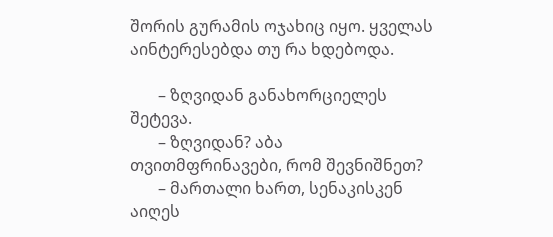შორის გურამის ოჯახიც იყო. ყველას აინტერესებდა თუ რა ხდებოდა.

       – ზღვიდან განახორციელეს შეტევა.
       – ზღვიდან? აბა თვითმფრინავები, რომ შევნიშნეთ?
       – მართალი ხართ, სენაკისკენ აიღეს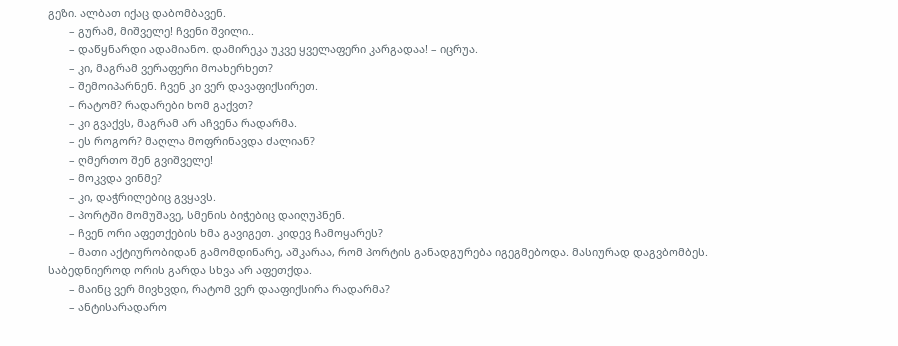გეზი. ალბათ იქაც დაბომბავენ.
       – გურამ, მიშველე! ჩვენი შვილი..
       – დაწყნარდი ადამიანო. დამირეკა უკვე ყველაფერი კარგადაა! – იცრუა.
       – კი, მაგრამ ვერაფერი მოახერხეთ?
       – შემოიპარნენ. ჩვენ კი ვერ დავაფიქსირეთ.
       – რატომ? რადარები ხომ გაქვთ?
       – კი გვაქვს, მაგრამ არ აჩვენა რადარმა.
       – ეს როგორ? მაღლა მოფრინავდა ძალიან?
       – ღმერთო შენ გვიშველე!
       – მოკვდა ვინმე?
       – კი, დაჭრილებიც გვყავს.
       – პორტში მომუშავე, სმენის ბიჭებიც დაიღუპნენ.
       – ჩვენ ორი აფეთქების ხმა გავიგეთ. კიდევ ჩამოყარეს?
       – მათი აქტიურობიდან გამომდინარე, აშკარაა, რომ პორტის განადგურება იგეგმებოდა. მასიურად დაგვბომბეს. საბედნიეროდ ორის გარდა სხვა არ აფეთქდა.
       – მაინც ვერ მივხვდი, რატომ ვერ დააფიქსირა რადარმა?
       – ანტისარადარო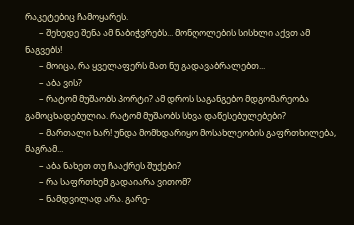რაკეტებიც ჩამოყარეს.
       – შეხედე შენა ამ ნაბიჭვრებს... მონღოლების სისხლი აქვთ ამ ნაგვებს!
       – მოიცა, რა ყველაფერს მათ ნუ გადავაბრალებთ...
       – აბა ვის?
       – რატომ მუშაობს პორტი? ამ დროს საგანგებო მდგომარეობა გამოცხადებულია. რატომ მუშაობს სხვა დაწესებულებები?
       – მართალი ხარ! უნდა მომხდარიყო მოსახლეობის გაფრთხილება, მაგრამ...
       – აბა ნახეთ თუ ჩააქრეს შუქები?
       – რა საფრთხემ გადაიარა ვითომ?
       – ნამდვილად არა. გარე-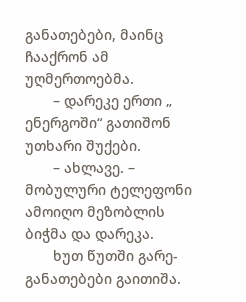განათებები, მაინც ჩააქრონ ამ უღმერთოებმა.
       – დარეკე ერთი „ ენერგოში“ გათიშონ უთხარი შუქები.
       – ახლავე. – მობულური ტელეფონი ამოიღო მეზობლის ბიჭმა და დარეკა.
       ხუთ წუთში გარე-განათებები გაითიშა.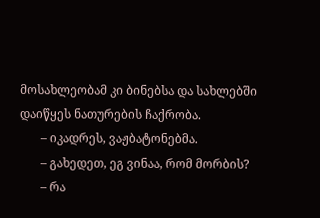მოსახლეობამ კი ბინებსა და სახლებში დაიწყეს ნათურების ჩაქრობა.
       – იკადრეს, ვაჟბატონებმა.
       – გახედეთ, ეგ ვინაა, რომ მორბის?
       – რა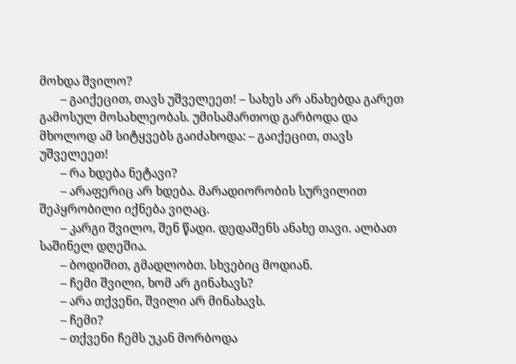მოხდა შვილო?
       – გაიქეცით, თავს უშველეეთ! – სახეს არ ანახებდა გარეთ გამოსულ მოსახლეობას. უმისამართოდ გარბოდა და მხოლოდ ამ სიტყვებს გაიძახოდა: – გაიქეცით, თავს უშველეეთ!
       – რა ხდება ნეტავი?
       – არაფერიც არ ხდება. მარადიორობის სურვილით შეპყრობილი იქნება ვიღაც.
       – კარგი შვილო, შენ წადი. დედაშენს ანახე თავი. ალბათ საშინელ დღეშია.
       – ბოდიშით, გმადლობთ. სხვებიც მოდიან.
       – ჩემი შვილი, ხომ არ გინახავს?
       – არა თქვენი, შვილი არ მინახავს.
       – ჩემი?
       – თქვენი ჩემს უკან მორბოდა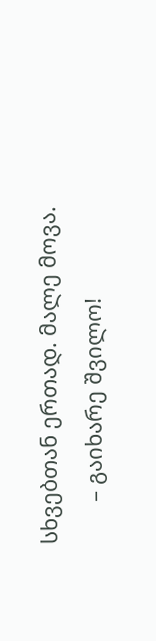სხვებთან ერთად. მალე მოვა.
       – გაიხარე შვილო!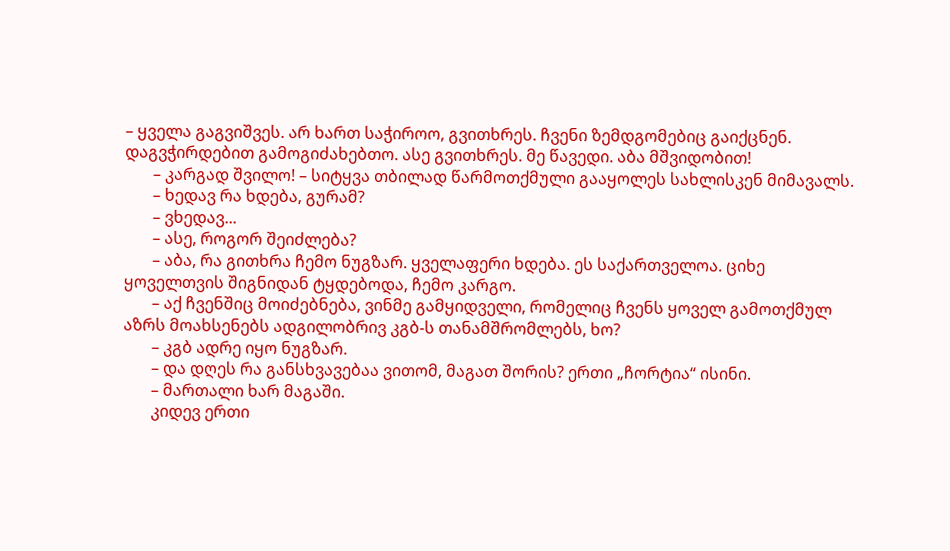– ყველა გაგვიშვეს. არ ხართ საჭიროო, გვითხრეს. ჩვენი ზემდგომებიც გაიქცნენ. დაგვჭირდებით გამოგიძახებთო. ასე გვითხრეს. მე წავედი. აბა მშვიდობით!
       – კარგად შვილო! – სიტყვა თბილად წარმოთქმული გააყოლეს სახლისკენ მიმავალს.
       – ხედავ რა ხდება, გურამ?
       – ვხედავ...
       – ასე, როგორ შეიძლება?
       – აბა, რა გითხრა ჩემო ნუგზარ. ყველაფერი ხდება. ეს საქართველოა. ციხე ყოველთვის შიგნიდან ტყდებოდა, ჩემო კარგო.
       – აქ ჩვენშიც მოიძებნება, ვინმე გამყიდველი, რომელიც ჩვენს ყოველ გამოთქმულ აზრს მოახსენებს ადგილობრივ კგბ-ს თანამშრომლებს, ხო?
       – კგბ ადრე იყო ნუგზარ.
       – და დღეს რა განსხვავებაა ვითომ, მაგათ შორის? ერთი „ჩორტია“ ისინი.
       – მართალი ხარ მაგაში.
       კიდევ ერთი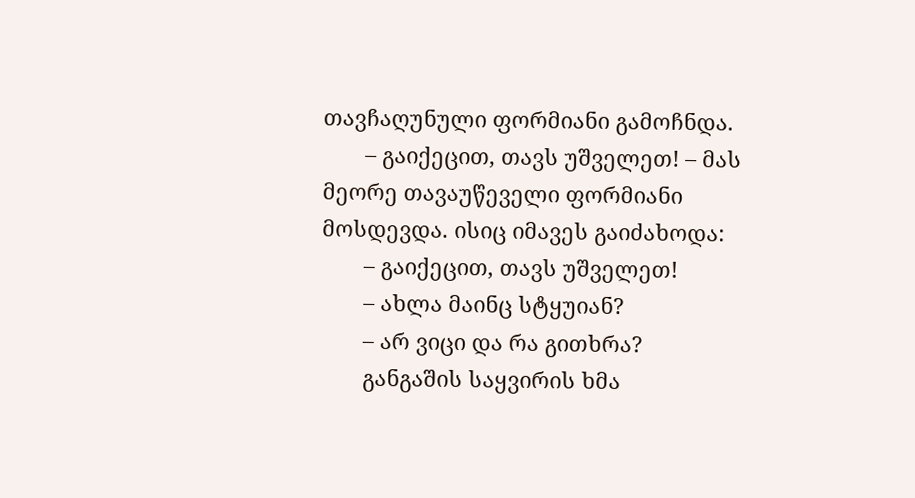თავჩაღუნული ფორმიანი გამოჩნდა.
       – გაიქეცით, თავს უშველეთ! – მას მეორე თავაუწეველი ფორმიანი მოსდევდა. ისიც იმავეს გაიძახოდა:
       – გაიქეცით, თავს უშველეთ!
       – ახლა მაინც სტყუიან?
       – არ ვიცი და რა გითხრა?
       განგაშის საყვირის ხმა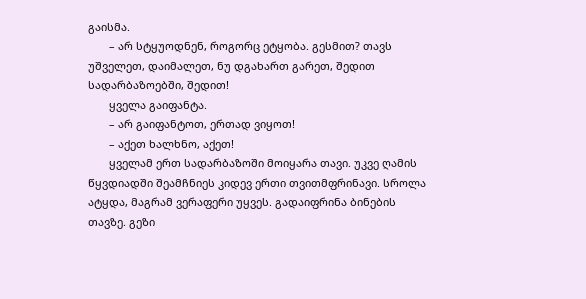გაისმა.
       – არ სტყუოდნენ, როგორც ეტყობა. გესმით? თავს უშველეთ, დაიმალეთ, ნუ დგახართ გარეთ, შედით სადარბაზოებში, შედით!
       ყველა გაიფანტა.
       – არ გაიფანტოთ, ერთად ვიყოთ!
       – აქეთ ხალხნო, აქეთ!
       ყველამ ერთ სადარბაზოში მოიყარა თავი. უკვე ღამის წყვდიადში შეამჩნიეს კიდევ ერთი თვითმფრინავი. სროლა ატყდა, მაგრამ ვერაფერი უყვეს. გადაიფრინა ბინების თავზე. გეზი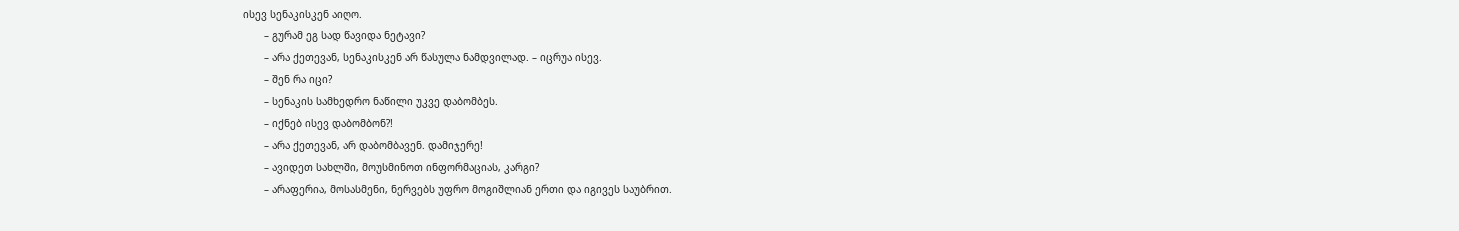ისევ სენაკისკენ აიღო.
       – გურამ ეგ სად წავიდა ნეტავი?
       – არა ქეთევან, სენაკისკენ არ წასულა ნამდვილად. – იცრუა ისევ.
       – შენ რა იცი?
       – სენაკის სამხედრო ნაწილი უკვე დაბომბეს.
       – იქნებ ისევ დაბომბონ?!
       – არა ქეთევან, არ დაბომბავენ. დამიჯერე!
       – ავიდეთ სახლში, მოუსმინოთ ინფორმაციას, კარგი?
       – არაფერია, მოსასმენი, ნერვებს უფრო მოგიშლიან ერთი და იგივეს საუბრით.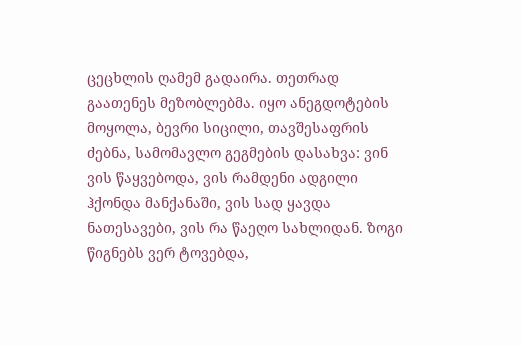ცეცხლის ღამემ გადაირა. თეთრად გაათენეს მეზობლებმა. იყო ანეგდოტების მოყოლა, ბევრი სიცილი, თავშესაფრის ძებნა, სამომავლო გეგმების დასახვა: ვინ ვის წაყვებოდა, ვის რამდენი ადგილი ჰქონდა მანქანაში, ვის სად ყავდა ნათესავები, ვის რა წაეღო სახლიდან. ზოგი წიგნებს ვერ ტოვებდა,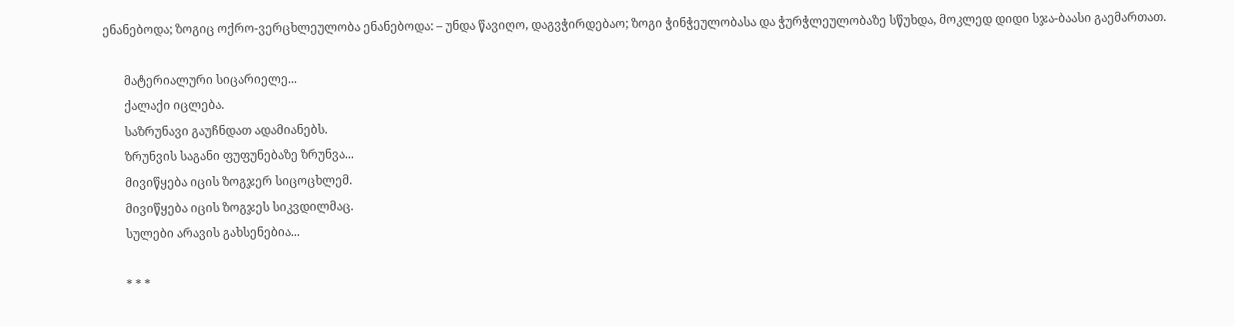ენანებოდა; ზოგიც ოქრო-ვერცხლეულობა ენანებოდა: – უნდა წავიღო, დაგვჭირდებაო; ზოგი ჭინჭეულობასა და ჭურჭლეულობაზე სწუხდა, მოკლედ დიდი სჯა-ბაასი გაემართათ.

       მატერიალური სიცარიელე...
       ქალაქი იცლება.
       საზრუნავი გაუჩნდათ ადამიანებს.
       ზრუნვის საგანი ფუფუნებაზე ზრუნვა...
       მივიწყება იცის ზოგჯერ სიცოცხლემ.
       მივიწყება იცის ზოგჯეს სიკვდილმაც.
       სულები არავის გახსენებია...

       * * *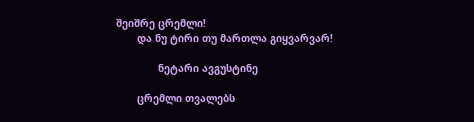შეიშრე ცრემლი!
       და ნუ ტირი თუ მართლა გიყვარვარ!

              ნეტარი ავგუსტინე

       ცრემლი თვალებს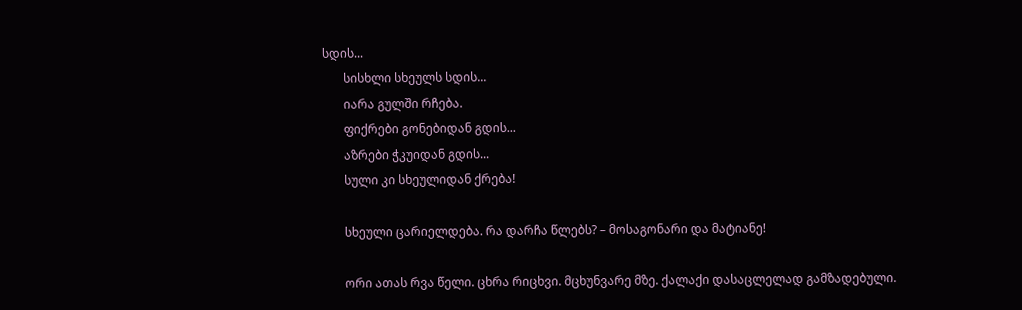სდის...
       სისხლი სხეულს სდის...
       იარა გულში რჩება.
       ფიქრები გონებიდან გდის...
       აზრები ჭკუიდან გდის...
       სული კი სხეულიდან ქრება!

       სხეული ცარიელდება. რა დარჩა წლებს? – მოსაგონარი და მატიანე!

       ორი ათას რვა წელი. ცხრა რიცხვი. მცხუნვარე მზე. ქალაქი დასაცლელად გამზადებული.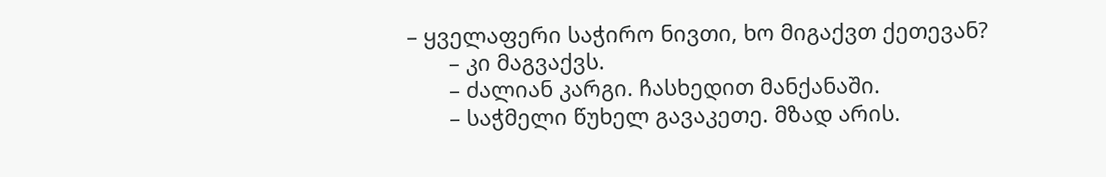– ყველაფერი საჭირო ნივთი, ხო მიგაქვთ ქეთევან?
       – კი მაგვაქვს.
       – ძალიან კარგი. ჩასხედით მანქანაში.
       – საჭმელი წუხელ გავაკეთე. მზად არის.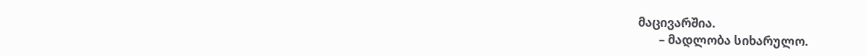მაცივარშია.
       – მადლობა სიხარულო.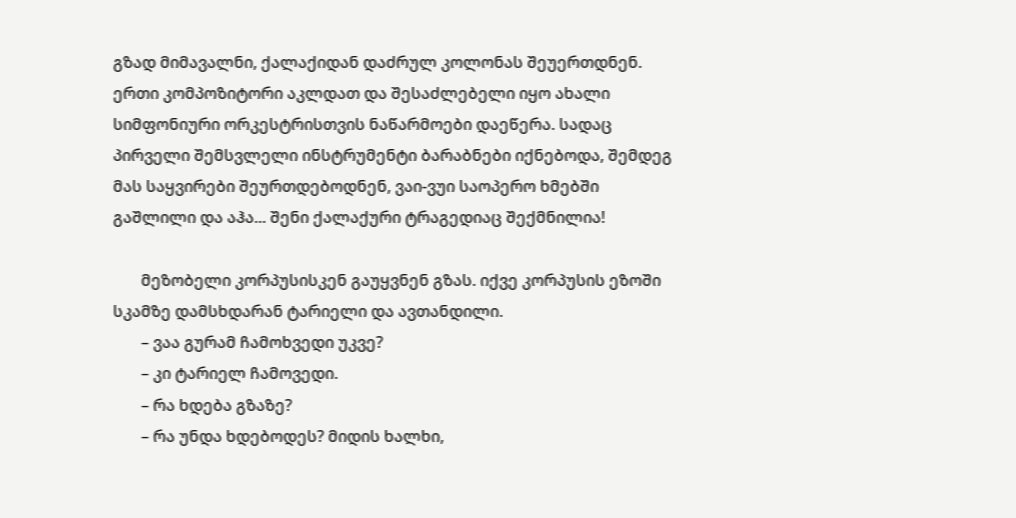გზად მიმავალნი, ქალაქიდან დაძრულ კოლონას შეუერთდნენ. ერთი კომპოზიტორი აკლდათ და შესაძლებელი იყო ახალი სიმფონიური ორკესტრისთვის ნაწარმოები დაეწერა. სადაც პირველი შემსვლელი ინსტრუმენტი ბარაბნები იქნებოდა, შემდეგ მას საყვირები შეურთდებოდნენ, ვაი-ვუი საოპერო ხმებში გაშლილი და აჰა... შენი ქალაქური ტრაგედიაც შექმნილია!

       მეზობელი კორპუსისკენ გაუყვნენ გზას. იქვე კორპუსის ეზოში სკამზე დამსხდარან ტარიელი და ავთანდილი.
       – ვაა გურამ ჩამოხვედი უკვე?
       – კი ტარიელ ჩამოვედი.
       – რა ხდება გზაზე?
       – რა უნდა ხდებოდეს? მიდის ხალხი,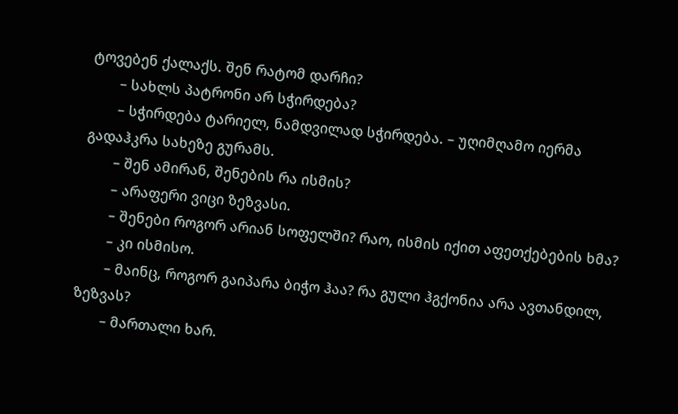ტოვებენ ქალაქს. შენ რატომ დარჩი?
       – სახლს პატრონი არ სჭირდება?
       – სჭირდება ტარიელ, ნამდვილად სჭირდება. – უღიმღამო იერმა გადაჰკრა სახეზე გურამს.
       – შენ ამირან, შენების რა ისმის?
       – არაფერი ვიცი ზეზვასი.
       – შენები როგორ არიან სოფელში? რაო, ისმის იქით აფეთქებების ხმა?
       – კი ისმისო.
       – მაინც, როგორ გაიპარა ბიჭო ჰაა? რა გული ჰგქონია არა ავთანდილ, ზეზვას?
       – მართალი ხარ.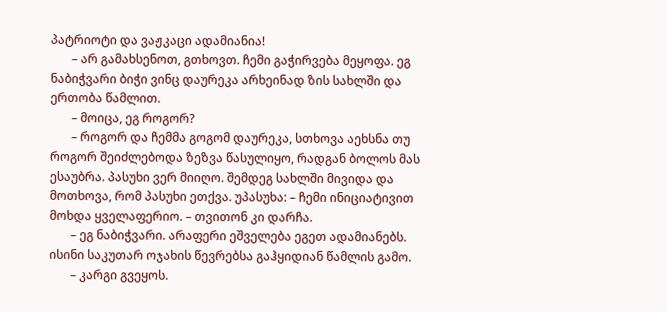პატრიოტი და ვაჟკაცი ადამიანია!
       – არ გამახსენოთ, გთხოვთ. ჩემი გაჭირვება მეყოფა. ეგ ნაბიჭვარი ბიჭი ვინც დაურეკა არხეინად ზის სახლში და ერთობა წამლით.
       – მოიცა, ეგ როგორ?
       – როგორ და ჩემმა გოგომ დაურეკა, სთხოვა აეხსნა თუ როგორ შეიძლებოდა ზეზვა წასულიყო, რადგან ბოლოს მას ესაუბრა. პასუხი ვერ მიიღო. შემდეგ სახლში მივიდა და მოთხოვა, რომ პასუხი ეთქვა. უპასუხა: – ჩემი ინიციატივით მოხდა ყველაფერიო. – თვითონ კი დარჩა.
       – ეგ ნაბიჭვარი. არაფერი ეშველება ეგეთ ადამიანებს. ისინი საკუთარ ოჯახის წევრებსა გაჰყიდიან წამლის გამო.
       – კარგი გვეყოს.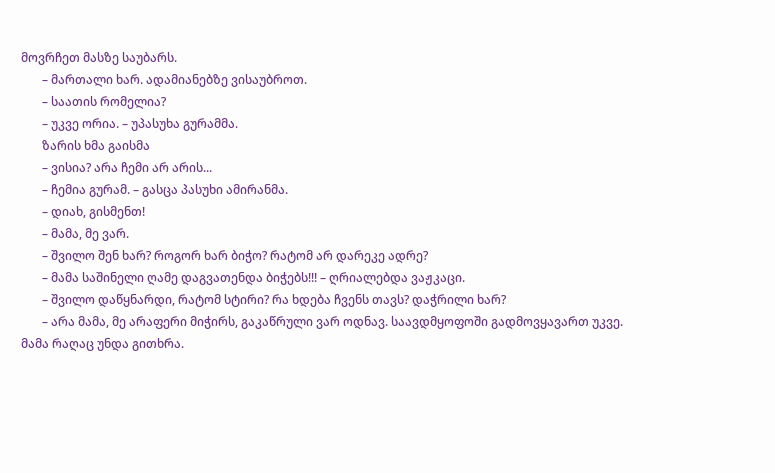მოვრჩეთ მასზე საუბარს.
       – მართალი ხარ. ადამიანებზე ვისაუბროთ.
       – საათის რომელია?
       – უკვე ორია. – უპასუხა გურამმა.
       ზარის ხმა გაისმა
       – ვისია? არა ჩემი არ არის...
       – ჩემია გურამ. – გასცა პასუხი ამირანმა.
       – დიახ, გისმენთ!
       – მამა, მე ვარ.
       – შვილო შენ ხარ? როგორ ხარ ბიჭო? რატომ არ დარეკე ადრე?
       – მამა საშინელი ღამე დაგვათენდა ბიჭებს!!! – ღრიალებდა ვაჟკაცი.
       – შვილო დაწყნარდი, რატომ სტირი? რა ხდება ჩვენს თავს? დაჭრილი ხარ?
       – არა მამა, მე არაფერი მიჭირს, გაკაწრული ვარ ოდნავ. საავდმყოფოში გადმოვყავართ უკვე. მამა რაღაც უნდა გითხრა.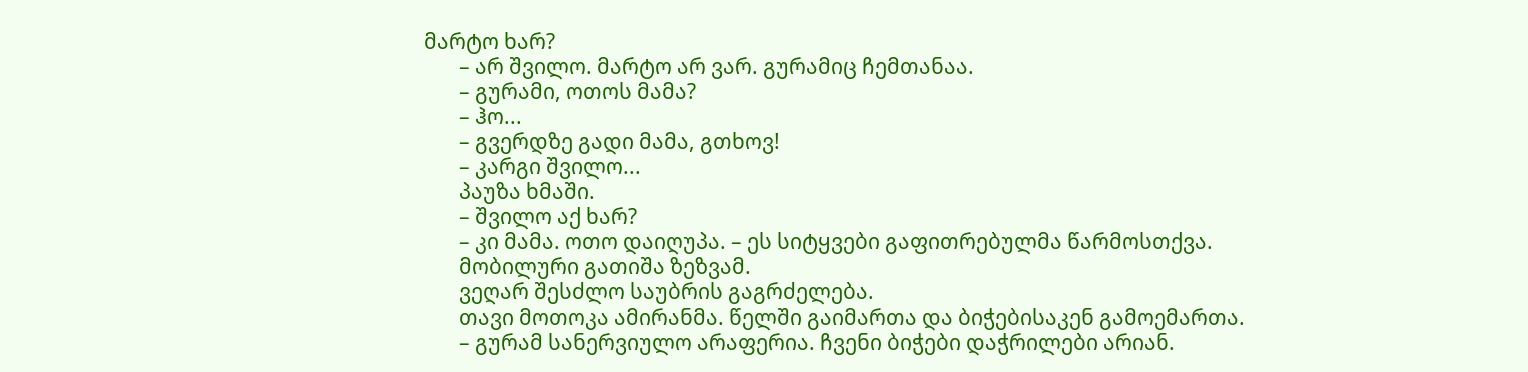მარტო ხარ?
       – არ შვილო. მარტო არ ვარ. გურამიც ჩემთანაა.
       – გურამი, ოთოს მამა?
       – ჰო...
       – გვერდზე გადი მამა, გთხოვ!
       – კარგი შვილო...
       პაუზა ხმაში.
       – შვილო აქ ხარ?
       – კი მამა. ოთო დაიღუპა. – ეს სიტყვები გაფითრებულმა წარმოსთქვა.
       მობილური გათიშა ზეზვამ.
       ვეღარ შესძლო საუბრის გაგრძელება.
       თავი მოთოკა ამირანმა. წელში გაიმართა და ბიჭებისაკენ გამოემართა.
       – გურამ სანერვიულო არაფერია. ჩვენი ბიჭები დაჭრილები არიან.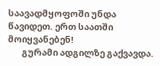საავადმყოფოში უნდა წავიდეთ. ერთ საათში მოიყვანებენ!
       გურამი ადგილზე გაქვავდა.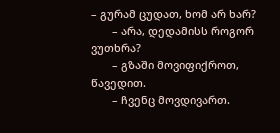– გურამ ცუდათ, ხომ არ ხარ?
       – არა, დედამისს როგორ ვუთხრა?
       – გზაში მოვიფიქროთ, წავედით.
       – ჩვენც მოვდივართ.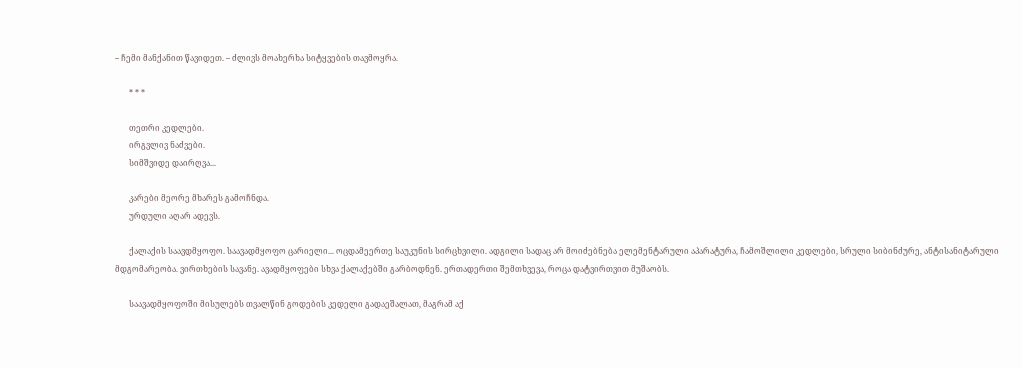– ჩემი მანქანით წავიდეთ. – ძლივს მოახერხა სიტყვების თავმოყრა.

       * * *

       თეთრი კედლები.
       ირგვლივ ნაძვები.
       სიმშვიდე დაირღვა...

       კარები მეორე მხარეს გამოჩნდა.
       ურდული აღარ ადევს.

       ქალაქის საავდმყოფო. საავადმყოფო ცარიელი... ოცდამეერთე საუკუნის სირცხვილი. ადგილი სადაც არ მოიძებნება ელემენტარული აპარატურა, ჩამოშლილი კედლები, სრული სიბინძურე, ანტისანიტარული მდგომარეობა. ვირთხების სავანე. ავადმყოფები სხვა ქალაქებში გარბოდნენ. ერთადერთი შემთხვევა, როცა დატვირთვით მუშაობს.

       საავადმყოფოში მისულებს თვალწინ გოდების კედელი გადაეშალათ, მაგრამ აქ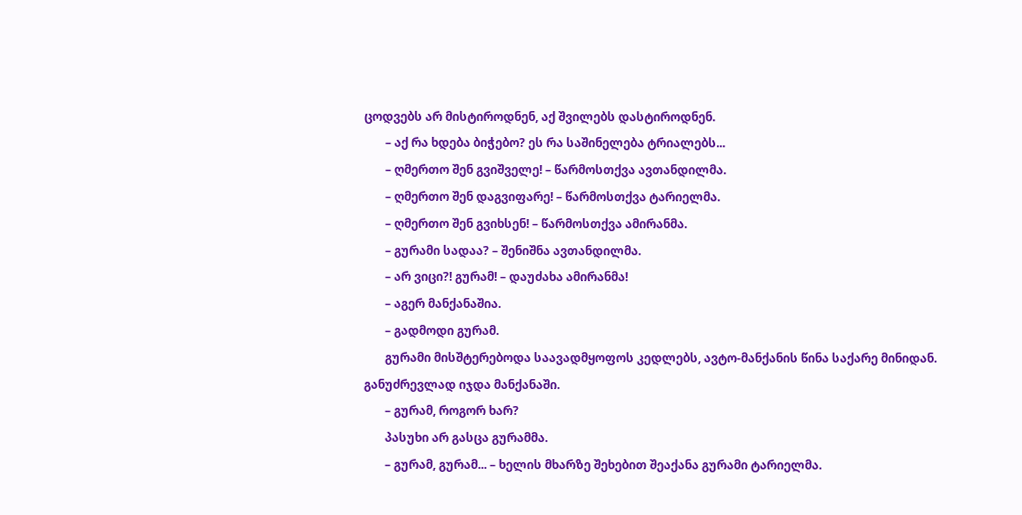ცოდვებს არ მისტიროდნენ, აქ შვილებს დასტიროდნენ.
       – აქ რა ხდება ბიჭებო? ეს რა საშინელება ტრიალებს...
       – ღმერთო შენ გვიშველე! – წარმოსთქვა ავთანდილმა.
       – ღმერთო შენ დაგვიფარე! – წარმოსთქვა ტარიელმა.
       – ღმერთო შენ გვიხსენ! – წარმოსთქვა ამირანმა.
       – გურამი სადაა? – შენიშნა ავთანდილმა.
       – არ ვიცი?! გურამ! – დაუძახა ამირანმა!
       – აგერ მანქანაშია.
       – გადმოდი გურამ.
       გურამი მისშტერებოდა საავადმყოფოს კედლებს, ავტო-მანქანის წინა საქარე მინიდან. განუძრევლად იჯდა მანქანაში.
       – გურამ, როგორ ხარ?
       პასუხი არ გასცა გურამმა.
       – გურამ, გურამ... – ხელის მხარზე შეხებით შეაქანა გურამი ტარიელმა.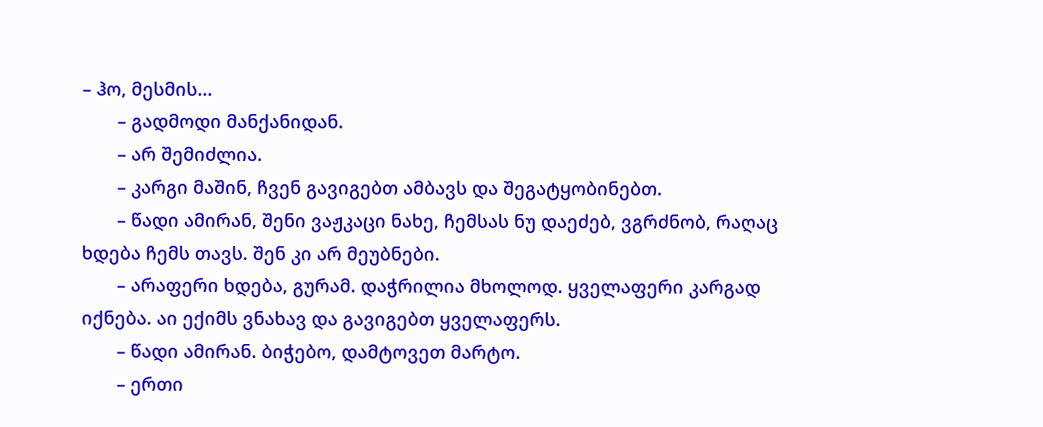– ჰო, მესმის...
       – გადმოდი მანქანიდან.
       – არ შემიძლია.
       – კარგი მაშინ, ჩვენ გავიგებთ ამბავს და შეგატყობინებთ.
       – წადი ამირან, შენი ვაჟკაცი ნახე, ჩემსას ნუ დაეძებ, ვგრძნობ, რაღაც ხდება ჩემს თავს. შენ კი არ მეუბნები.
       – არაფერი ხდება, გურამ. დაჭრილია მხოლოდ. ყველაფერი კარგად იქნება. აი ექიმს ვნახავ და გავიგებთ ყველაფერს.
       – წადი ამირან. ბიჭებო, დამტოვეთ მარტო.
       – ერთი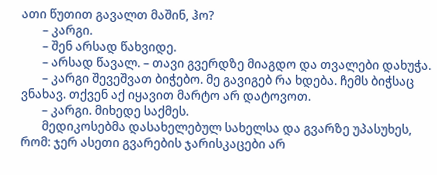ათი წუთით გავალთ მაშინ, ჰო?
       – კარგი.
       – შენ არსად წახვიდე.
       – არსად წავალ. – თავი გვერდზე მიაგდო და თვალები დახუჭა.
       – კარგი შევეშვათ ბიჭებო. მე გავიგებ რა ხდება. ჩემს ბიჭსაც ვნახავ. თქვენ აქ იყავით მარტო არ დატოვოთ.
       – კარგი. მიხედე საქმეს.
       მედიკოსებმა დასახელებულ სახელსა და გვარზე უპასუხეს, რომ: ჯერ ასეთი გვარების ჯარისკაცები არ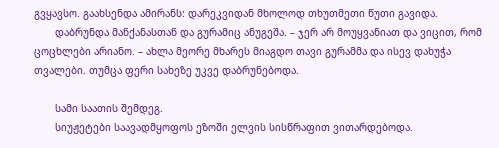გვყავსო. გაახსენდა ამირანს: დარეკვიდან მხოლოდ თხუთმეთი წუთი გავიდა.
       დაბრუნდა მანქანასთან და გურამიც ანუგეშა. – ჯერ არ მოუყვანიათ და ვიცით, რომ ცოცხლები არიანო. – ახლა მეორე მხარეს მიაგდო თავი გურამმა და ისევ დახუჭა თვალები. თუმცა ფერი სახეზე უკვე დაბრუნებოდა.

       სამი საათის შემდეგ.
       სიუჟეტები საავადმყოფოს ეზოში ელვის სისწრაფით ვითარდებოდა.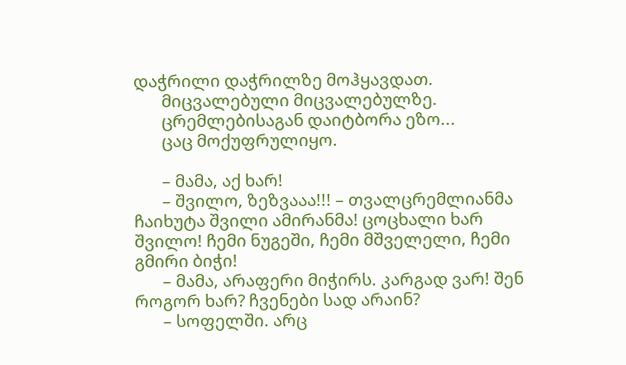დაჭრილი დაჭრილზე მოჰყავდათ.
       მიცვალებული მიცვალებულზე.
       ცრემლებისაგან დაიტბორა ეზო...
       ცაც მოქუფრულიყო.

       – მამა, აქ ხარ!
       – შვილო, ზეზვააა!!! – თვალცრემლიანმა ჩაიხუტა შვილი ამირანმა! ცოცხალი ხარ შვილო! ჩემი ნუგეში, ჩემი მშველელი, ჩემი გმირი ბიჭი!
       – მამა, არაფერი მიჭირს. კარგად ვარ! შენ როგორ ხარ? ჩვენები სად არაინ?
       – სოფელში. არც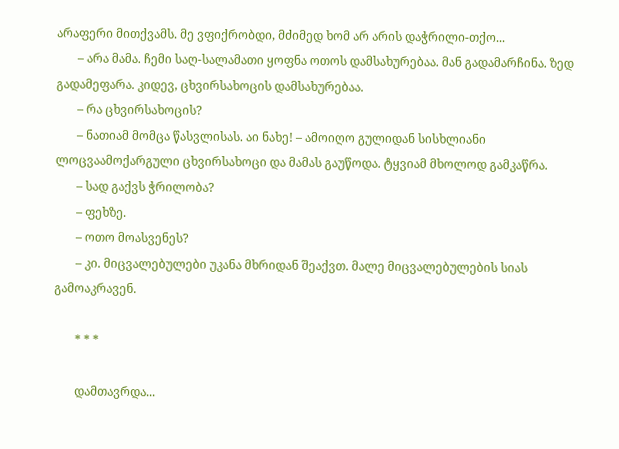არაფერი მითქვამს. მე ვფიქრობდი, მძიმედ ხომ არ არის დაჭრილი-თქო...
       – არა მამა. ჩემი საღ-სალამათი ყოფნა ოთოს დამსახურებაა. მან გადამარჩინა. ზედ გადამეფარა. კიდევ, ცხვირსახოცის დამსახურებაა.
       – რა ცხვირსახოცის?
       – ნათიამ მომცა წასვლისას. აი ნახე! – ამოიღო გულიდან სისხლიანი ლოცვაამოქარგული ცხვირსახოცი და მამას გაუწოდა. ტყვიამ მხოლოდ გამკაწრა.
       – სად გაქვს ჭრილობა?
       – ფეხზე.
       – ოთო მოასვენეს?
       – კი. მიცვალებულები უკანა მხრიდან შეაქვთ. მალე მიცვალებულების სიას გამოაკრავენ.

       * * *

       დამთავრდა...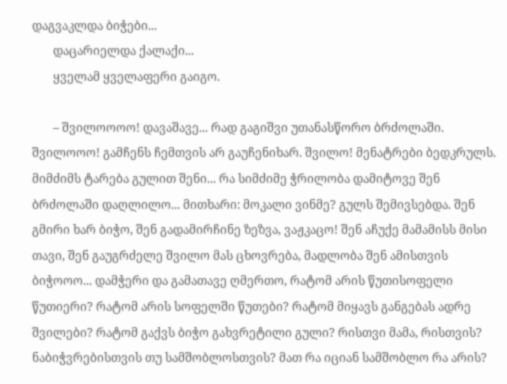დაგვაკლდა ბიჭები...
       დაცარიელდა ქალაქი...
       ყველამ ყველაფერი გაიგო.

       – შვილოოოო! დავაშავე... რად გაგიშვი უთანასწორო ბრძოლაში. შვილოოო! გამჩენს ჩემთვის არ გაუჩენიხარ. შვილო! მენატრები ბედკრულს. მიმძიმს ტარება გულით შენი... რა სიმძიმე ჭრილობა დამიტოვე შენ ბრძოლაში დაღლილო... მითხარი: მოკალი ვინმე? გულს შემივსებდა. შენ გმირი ხარ ბიჭო, შენ გადამირჩინე ზეზვა, ვაჟკაცო! შენ აჩუქე მამამისს მისი თავი, შენ გაუგრძელე შვილო მას ცხოვრება, მადლობა შენ ამისთვის ბიჭოოო... დამჭერი და გამათავე ღმერთო, რატომ არის წუთისოფელი წუთიერი? რატომ არის სოფელში წუთები? რატომ მიყავს განგებას ადრე შვილები? რატომ გაქვს ბიჭო გახვრეტილი გული? რისთვი მამა, რისთვის? ნაბიჭვრებისთვის თუ სამშობლოსთვის? მათ რა იციან სამშობლო რა არის?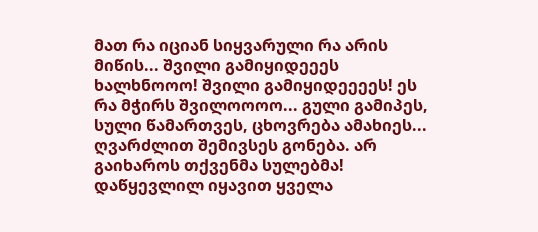მათ რა იციან სიყვარული რა არის მიწის... შვილი გამიყიდეეეს ხალხნოოო! შვილი გამიყიდეეეეს! ეს რა მჭირს შვილოოოო... გული გამიპეს, სული წამართვეს, ცხოვრება ამახიეს... ღვარძლით შემივსეს გონება. არ გაიხაროს თქვენმა სულებმა! დაწყევლილ იყავით ყველა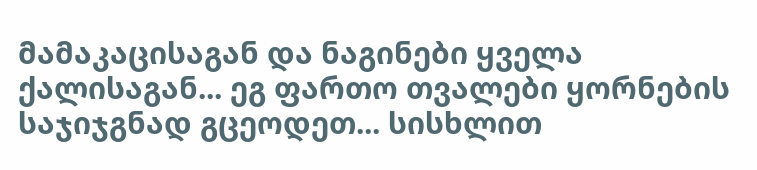მამაკაცისაგან და ნაგინები ყველა ქალისაგან... ეგ ფართო თვალები ყორნების საჯიჯგნად გცეოდეთ... სისხლით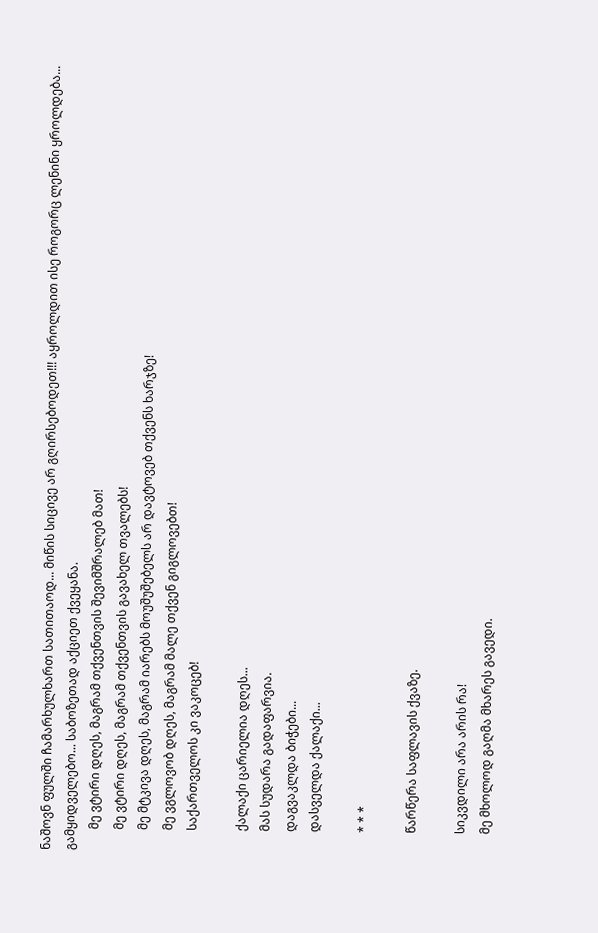ნაშოვნ ფულში ჩამარხულხართ სათითაოდ... მიწის სიცივე არ გღირსებოდეთ!!! აყროლდით ისე როგორც ლენინი ყროლდება... გამყიდველებო... საბოზეთად აქციეთ ქვეყანა.
       მე ვტირი დღეს, მაგრამ თქვენთვის შევიმშრალებ მათ!
       მე ვტირი დღეს, მაგრამ თქვენთვის გავახელ თვალებს!
       მე მტკივა დღეს, მაგრამ იარებს მოუშუშებელს არ დავტოვებ თქვენს ხარჯზე!
       მე ვგლოვობ დღეს, მაგრამ მალე თქვენ გიგლოვებთ!
       საქართველოს კი ვაკოცებ!

       ქალაქი ცარიელია დღეს...
       მას სუდარა გადაფარვია.
       დაგვაკლდა ბიჭები...
       დასველდა ქალაქი...

       * * *

       წარწერა საფლავის ქვაზე.

       სიკვდილი არა არის რა!
       მე მხოლოდ გაღმა მხარეს გავედი.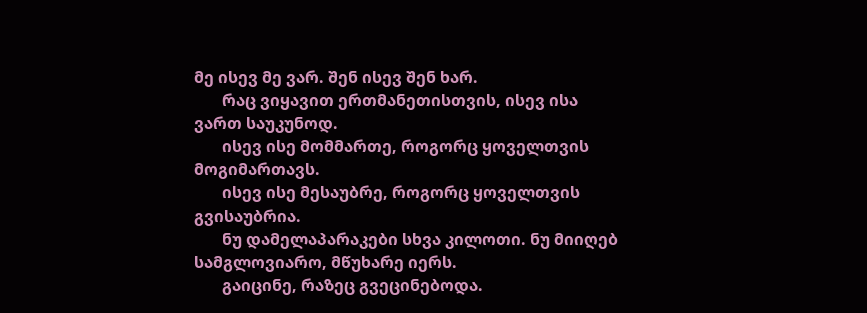მე ისევ მე ვარ. შენ ისევ შენ ხარ.
       რაც ვიყავით ერთმანეთისთვის, ისევ ისა ვართ საუკუნოდ.
       ისევ ისე მომმართე, როგორც ყოველთვის მოგიმართავს.
       ისევ ისე მესაუბრე, როგორც ყოველთვის გვისაუბრია.
       ნუ დამელაპარაკები სხვა კილოთი. ნუ მიიღებ სამგლოვიარო, მწუხარე იერს.
       გაიცინე, რაზეც გვეცინებოდა.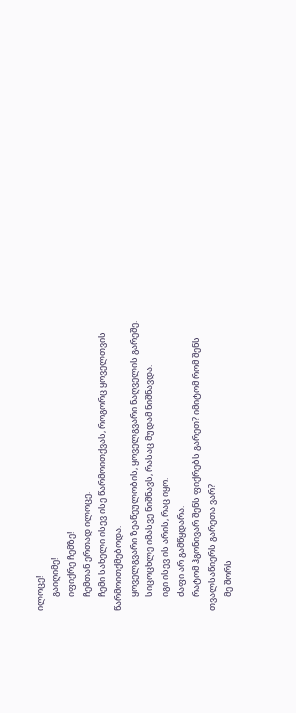ილოცე!
       გაიღიმე!
       იფიქრე ჩემზე!
       ჩემთან ერთად ილოცე.
       ჩემი სახელი ისევ ისე წარმოითქვას, როგორც ყოველთვის წარმოითქმებოდა.
       ყოველგვარი ზეაწეულობის, ყოველგვარი ნაღველის გარეშე.
       სიცოცხლე იმასვე ნიშნავს, რასაც მუდამ ნიშნავდა.
       იგი ისევ ის არის, რაც იყო.
       ძაფი არ გამწყდარა.
       რატომ ჰგონივარ შენს ფიქრებს გარეთ? იმიტომ რომ შენს თვალსაწიერს გარეთა ვარ?
       მე შორს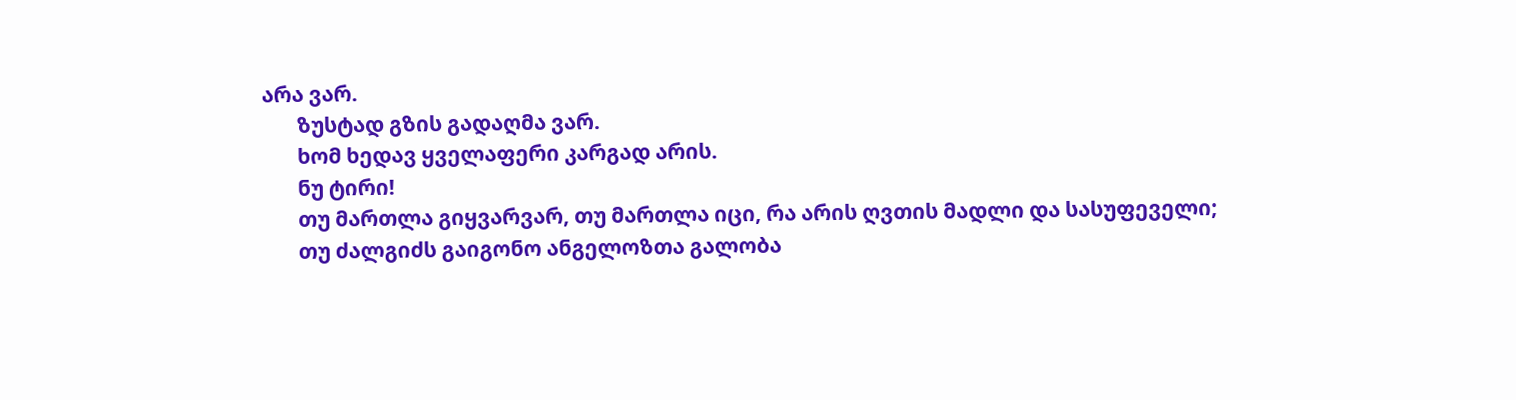არა ვარ.
       ზუსტად გზის გადაღმა ვარ.
       ხომ ხედავ ყველაფერი კარგად არის.
       ნუ ტირი!
       თუ მართლა გიყვარვარ, თუ მართლა იცი, რა არის ღვთის მადლი და სასუფეველი;
       თუ ძალგიძს გაიგონო ანგელოზთა გალობა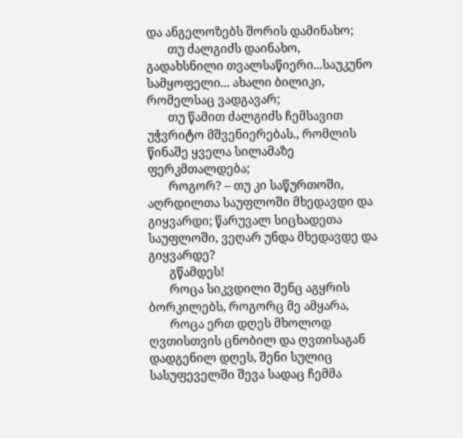და ანგელოზებს შორის დამინახო;
       თუ ძალგიძს დაინახო, გადახსნილი თვალსაწიერი...საუკუნო სამყოფელი... ახალი ბილიკი, რომელსაც ვადგავარ;
       თუ წამით ძალგიძს ჩემსავით უჭვრიტო მშვენიერებას., რომლის წინაშე ყველა სილამაზე ფერკმთალდება;
       როგორ? – თუ კი საწურთოში, აღრდილთა საუფლოში მხედავდი და გიყვარდი; წარუვალ სიცხადეთა საუფლოში, ვეღარ უნდა მხედავდე და გიყვარდე?
       გწამდეს!
       როცა სიკვდილი შენც აგყრის ბორკილებს, როგორც მე ამყარა,
       როცა ერთ დღეს მხოლოდ ღვთისთვის ცნობილ და ღვთისაგან დადგენილ დღეს, შენი სულიც სასუფეველში შევა სადაც ჩემმა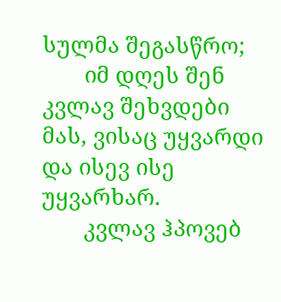სულმა შეგასწრო;
       იმ დღეს შენ კვლავ შეხვდები მას, ვისაც უყვარდი და ისევ ისე უყვარხარ.
       კვლავ ჰპოვებ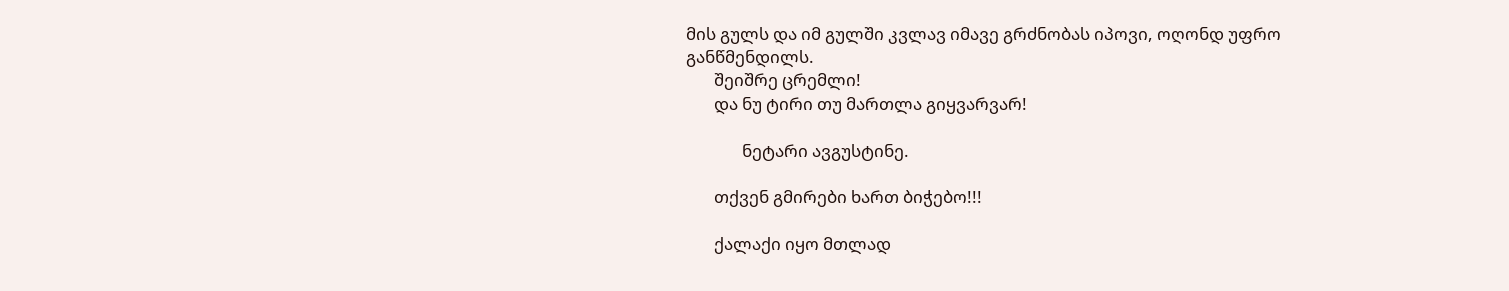მის გულს და იმ გულში კვლავ იმავე გრძნობას იპოვი, ოღონდ უფრო განწმენდილს.
       შეიშრე ცრემლი!
       და ნუ ტირი თუ მართლა გიყვარვარ!

              ნეტარი ავგუსტინე.

       თქვენ გმირები ხართ ბიჭებო!!!

       ქალაქი იყო მთლად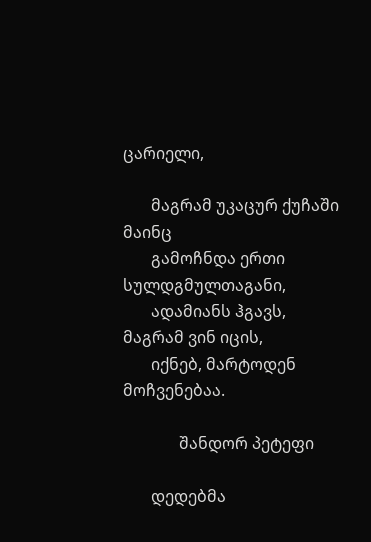ცარიელი,

       მაგრამ უკაცურ ქუჩაში მაინც
       გამოჩნდა ერთი სულდგმულთაგანი,
       ადამიანს ჰგავს, მაგრამ ვინ იცის,
       იქნებ, მარტოდენ მოჩვენებაა.

              შანდორ პეტეფი

       დედებმა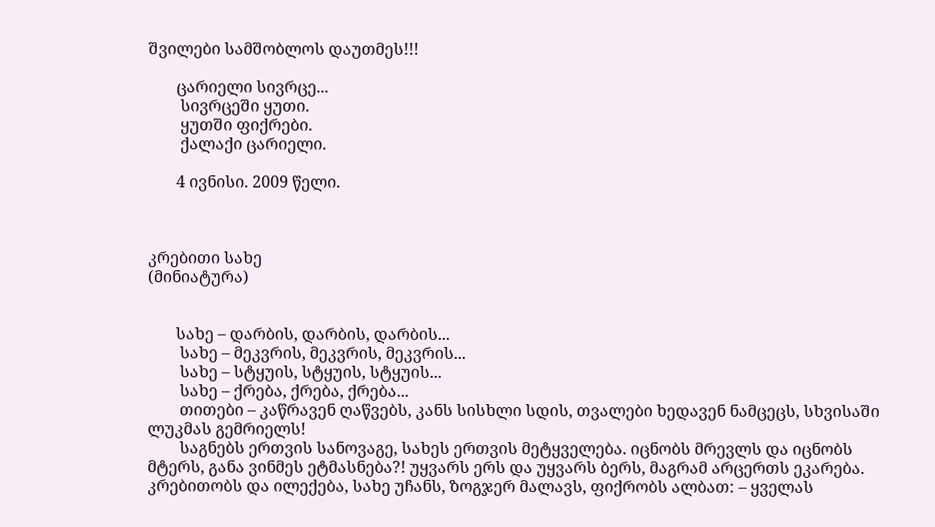შვილები სამშობლოს დაუთმეს!!!

       ცარიელი სივრცე...
        სივრცეში ყუთი.
        ყუთში ფიქრები.
        ქალაქი ცარიელი.

       4 ივნისი. 2009 წელი.



კრებითი სახე
(მინიატურა)


       სახე – დარბის, დარბის, დარბის...
        სახე – მეკვრის, მეკვრის, მეკვრის...
        სახე – სტყუის, სტყუის, სტყუის...
        სახე – ქრება, ქრება, ქრება...
        თითები – კაწრავენ ღაწვებს, კანს სისხლი სდის, თვალები ხედავენ ნამცეცს, სხვისაში ლუკმას გემრიელს!
        საგნებს ერთვის სანოვაგე, სახეს ერთვის მეტყველება. იცნობს მრევლს და იცნობს მტერს, განა ვინმეს ეტმასნება?! უყვარს ერს და უყვარს ბერს, მაგრამ არცერთს ეკარება. კრებითობს და ილექება, სახე უჩანს, ზოგჯერ მალავს, ფიქრობს ალბათ: – ყველას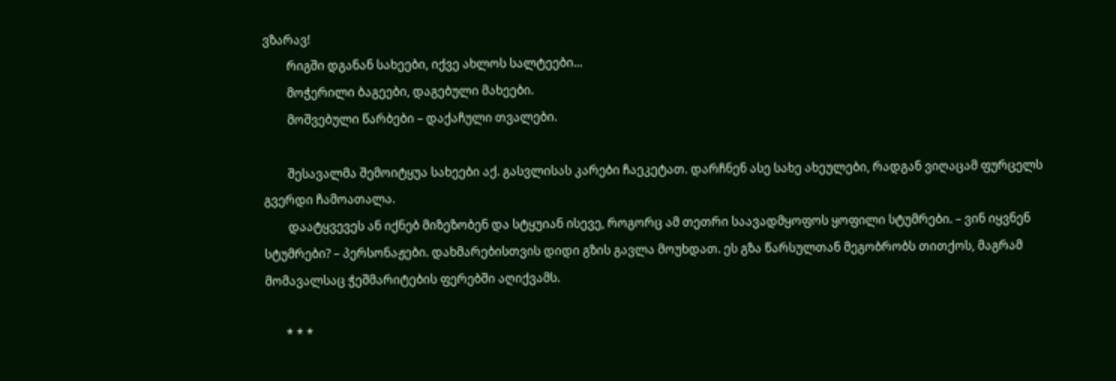ვზარავ!
        რიგში დგანან სახეები, იქვე ახლოს სალტეები...
        მოჭერილი ბაგეები, დაგებული მახეები.
        მოშვებული წარბები – დაქაჩული თვალები.

        შესავალმა შემოიტყუა სახეები აქ. გასვლისას კარები ჩაეკეტათ. დარჩნენ ასე სახე ახეულები, რადგან ვიღაცამ ფურცელს გვერდი ჩამოათალა.
        დაატყვევეს ან იქნებ მიზეზობენ და სტყუიან ისევე, როგორც ამ თეთრი საავადმყოფოს ყოფილი სტუმრები. – ვინ იყვნენ სტუმრები? – პერსონაჟები. დახმარებისთვის დიდი გზის გავლა მოუხდათ. ეს გზა წარსულთან მეგობრობს თითქოს, მაგრამ მომავალსაც ჭეშმარიტების ფერებში აღიქვამს.

       * * *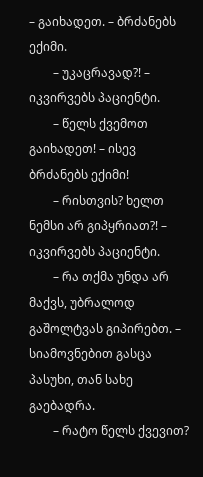– გაიხადეთ. – ბრძანებს ექიმი.
        – უკაცრავად?! – იკვირვებს პაციენტი.
        – წელს ქვემოთ გაიხადეთ! – ისევ ბრძანებს ექიმი!
        – რისთვის? ხელთ ნემსი არ გიპყრიათ?! – იკვირვებს პაციენტი.
        – რა თქმა უნდა არ მაქვს, უბრალოდ გაშოლტვას გიპირებთ. – სიამოვნებით გასცა პასუხი, თან სახე გაებადრა.
        – რატო წელს ქვევით?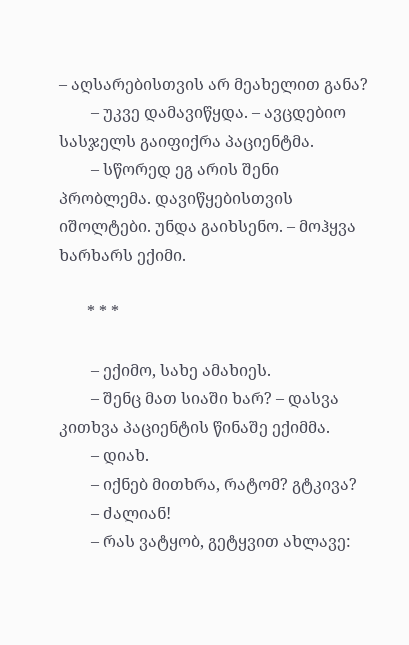– აღსარებისთვის არ მეახელით განა?
        – უკვე დამავიწყდა. – ავცდებიო სასჯელს გაიფიქრა პაციენტმა.
        – სწორედ ეგ არის შენი პრობლემა. დავიწყებისთვის იშოლტები. უნდა გაიხსენო. – მოჰყვა ხარხარს ექიმი.

       * * *

        – ექიმო, სახე ამახიეს.
        – შენც მათ სიაში ხარ? – დასვა კითხვა პაციენტის წინაშე ექიმმა.
        – დიახ.
        – იქნებ მითხრა, რატომ? გტკივა?
        – ძალიან!
        – რას ვატყობ, გეტყვით ახლავე: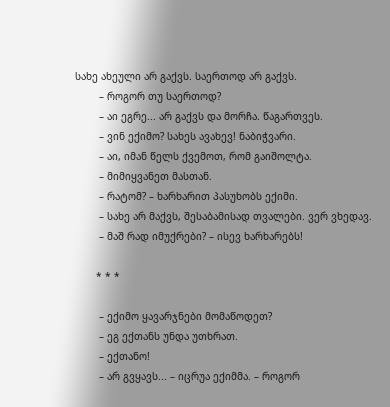სახე ახეული არ გაქვს. საერთოდ არ გაქვს.
        – როგორ თუ საერთოდ?
        – აი ეგრე... არ გაქვს და მორჩა. წაგართვეს.
        – ვინ ექიმო? სახეს ავახევ! ნაბიჭვარი.
        – აი, იმან წელს ქვემოთ, რომ გაიშოლტა.
        – მიმიყვანეთ მასთან.
        – რატომ? – ხარხარით პასუხობს ექიმი.
        – სახე არ მაქვს, შესაბამისად თვალები. ვერ ვხედავ.
        – მაშ რად იმუქრები? – ისევ ხარხარებს!

       * * *

        – ექიმო ყავარჯნები მომაწოდეთ?
        – ეგ ექთანს უნდა უთხრათ.
        – ექთანო!
        – არ გვყავს... – იცრუა ექიმმა. – როგორ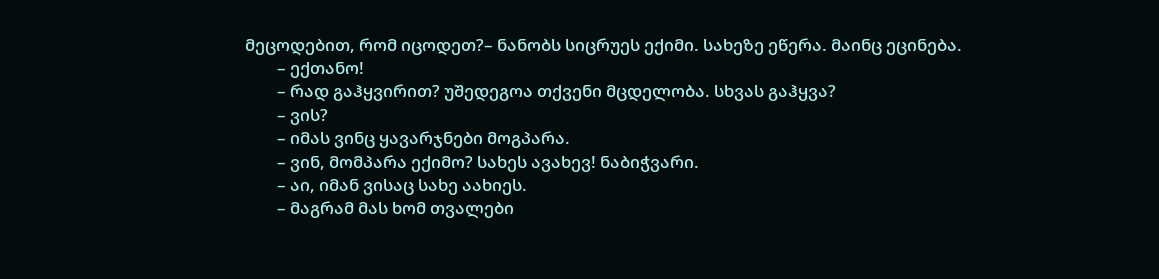მეცოდებით, რომ იცოდეთ?– ნანობს სიცრუეს ექიმი. სახეზე ეწერა. მაინც ეცინება.
        – ექთანო!
        – რად გაჰყვირით? უშედეგოა თქვენი მცდელობა. სხვას გაჰყვა?
        – ვის?
        – იმას ვინც ყავარჯნები მოგპარა.
        – ვინ, მომპარა ექიმო? სახეს ავახევ! ნაბიჭვარი.
        – აი, იმან ვისაც სახე აახიეს.
        – მაგრამ მას ხომ თვალები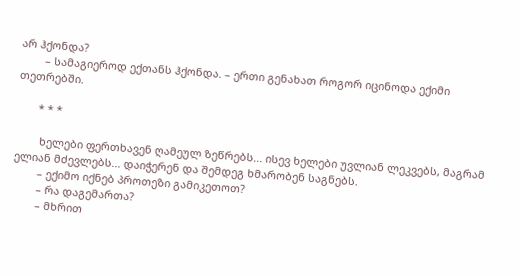არ ჰქონდა?
        – სამაგიეროდ ექთანს ჰქონდა. – ერთი გენახათ როგორ იცინოდა ექიმი თეთრებში.

       * * *

        ხელები ფერთხავენ ღამეულ ზეწრებს... ისევ ხელები უვლიან ლეკვებს, მაგრამ ელიან მძევლებს... დაიჭერენ და შემდეგ ხმარობენ საგნებს.
        – ექიმო იქნებ პროთეზი გამიკეთოთ?
        – რა დაგემართა?
        – მხრით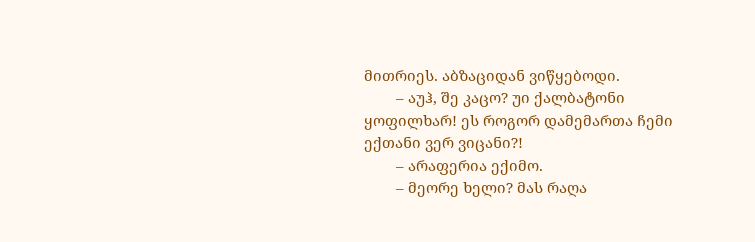მითრიეს. აბზაციდან ვიწყებოდი.
        – აუჰ, შე კაცო? უი ქალბატონი ყოფილხარ! ეს როგორ დამემართა ჩემი ექთანი ვერ ვიცანი?!
        – არაფერია ექიმო.
        – მეორე ხელი? მას რაღა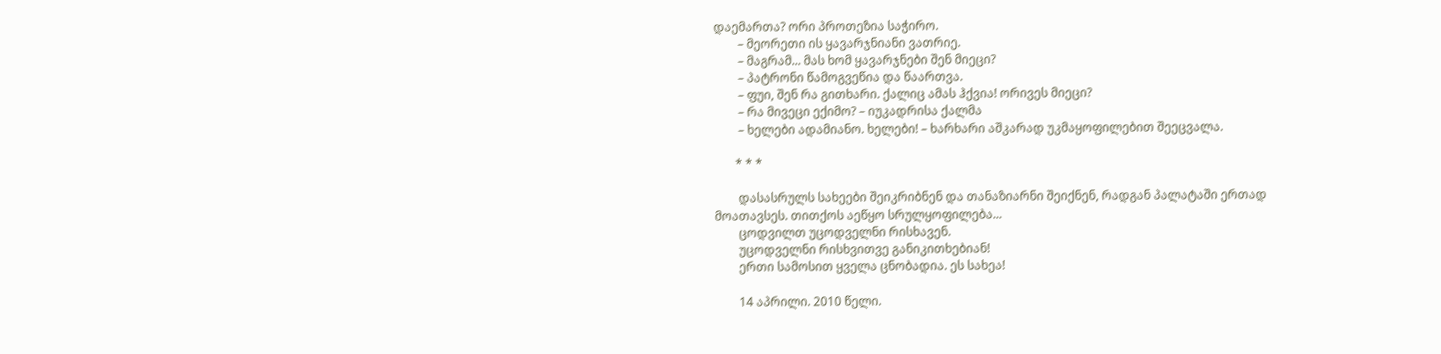დაემართა? ორი პროთეზია საჭირო.
        – მეორეთი ის ყავარჯნიანი ვათრიე.
        – მაგრამ... მას ხომ ყავარჯნები შენ მიეცი?
        – პატრონი წამოგვეწია და წაართვა.
        – ფუი, შენ რა გითხარი. ქალიც ამას ჰქვია! ორივეს მიეცი?
        – რა მივეცი ექიმო? – იუკადრისა ქალმა
        – ხელები ადამიანო. ხელები! – ხარხარი აშკარად უკმაყოფილებით შეეცვალა.

       * * *

        დასასრულს სახეები შეიკრიბნენ და თანაზიარნი შეიქნენ, რადგან პალატაში ერთად მოათავსეს. თითქოს აეწყო სრულყოფილება...
        ცოდვილთ უცოდველნი რისხავენ.
        უცოდველნი რისხვითვე განიკითხებიან!
        ერთი სამოსით ყველა ცნობადია. ეს სახეა!

        14 აპრილი. 2010 წელი.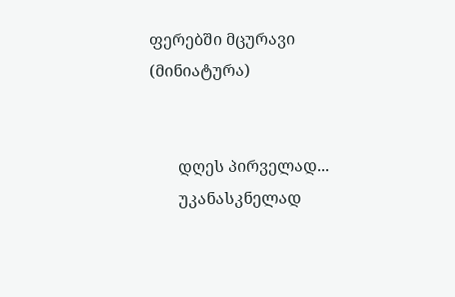ფერებში მცურავი
(მინიატურა)


       დღეს პირველად...
       უკანასკნელად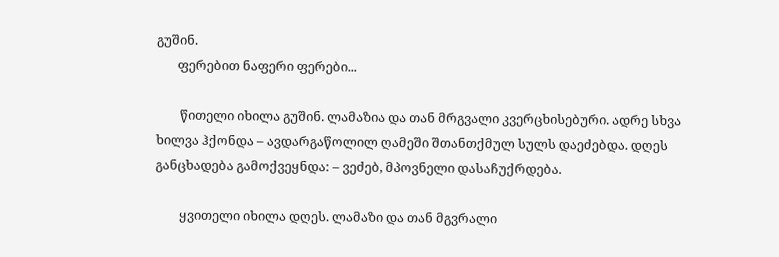გუშინ.
       ფერებით ნაფერი ფერები...

        წითელი იხილა გუშინ. ლამაზია და თან მრგვალი კვერცხისებური. ადრე სხვა ხილვა ჰქონდა – ავდარგაწოლილ ღამეში შთანთქმულ სულს დაეძებდა. დღეს განცხადება გამოქვეყნდა: – ვეძებ, მპოვნელი დასაჩუქრდება.

        ყვითელი იხილა დღეს. ლამაზი და თან მგვრალი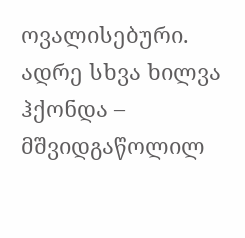ოვალისებური. ადრე სხვა ხილვა ჰქონდა – მშვიდგაწოლილ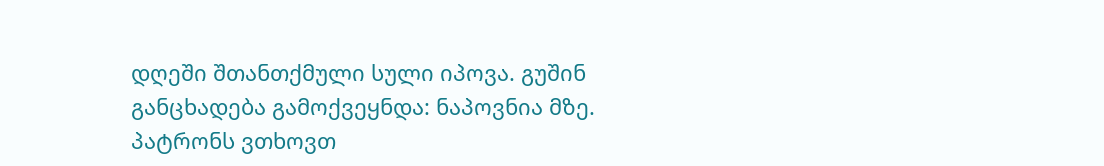დღეში შთანთქმული სული იპოვა. გუშინ განცხადება გამოქვეყნდა: ნაპოვნია მზე. პატრონს ვთხოვთ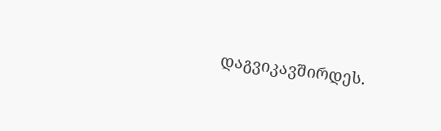დაგვიკავშირდეს.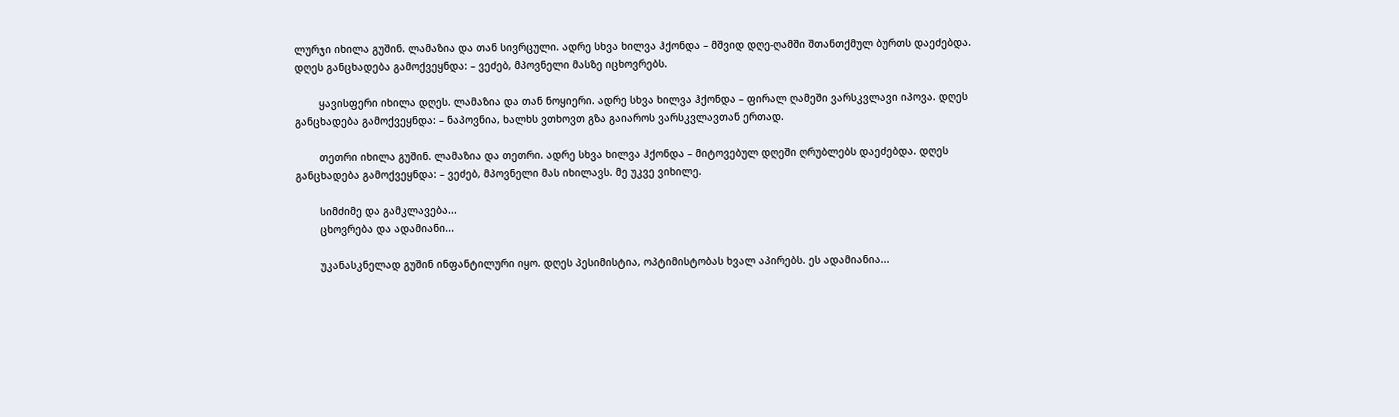ლურჯი იხილა გუშინ. ლამაზია და თან სივრცული. ადრე სხვა ხილვა ჰქონდა – მშვიდ დღე-ღამში შთანთქმულ ბურთს დაეძებდა. დღეს განცხადება გამოქვეყნდა: – ვეძებ, მპოვნელი მასზე იცხოვრებს.

        ყავისფერი იხილა დღეს. ლამაზია და თან ნოყიერი. ადრე სხვა ხილვა ჰქონდა – ფირალ ღამეში ვარსკვლავი იპოვა. დღეს განცხადება გამოქვეყნდა: – ნაპოვნია, ხალხს ვთხოვთ გზა გაიაროს ვარსკვლავთან ერთად.

        თეთრი იხილა გუშინ. ლამაზია და თეთრი. ადრე სხვა ხილვა ჰქონდა – მიტოვებულ დღეში ღრუბლებს დაეძებდა. დღეს განცხადება გამოქვეყნდა: – ვეძებ, მპოვნელი მას იხილავს. მე უკვე ვიხილე.

        სიმძიმე და გამკლავება...
        ცხოვრება და ადამიანი...

        უკანასკნელად გუშინ ინფანტილური იყო. დღეს პესიმისტია, ოპტიმისტობას ხვალ აპირებს. ეს ადამიანია...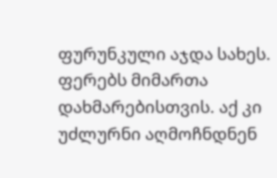ფურუნკული აჯდა სახეს. ფერებს მიმართა დახმარებისთვის. აქ კი უძლურნი აღმოჩნდნენ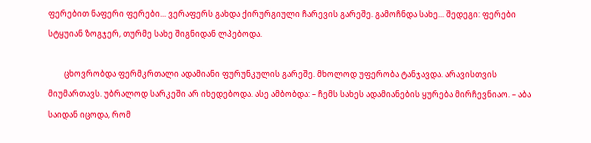ფერებით ნაფერი ფერები... ვერაფერს გახდა ქირურგიული ჩარევის გარეშე. გამოჩნდა სახე... შედეგი: ფერები სტყუიან ზოგჯერ, თურმე სახე შიგნიდან ლპებოდა.

        ცხოვრობდა ფერმკრთალი ადამიანი ფურუნკულის გარეშე. მხოლოდ უფერობა ტანჯავდა. არავისთვის მიუმართავს. უბრალოდ სარკეში არ იხედებოდა. ასე ამბობდა: – ჩემს სახეს ადამიანების ყურება მირჩევნიაო. – აბა საიდან იცოდა, რომ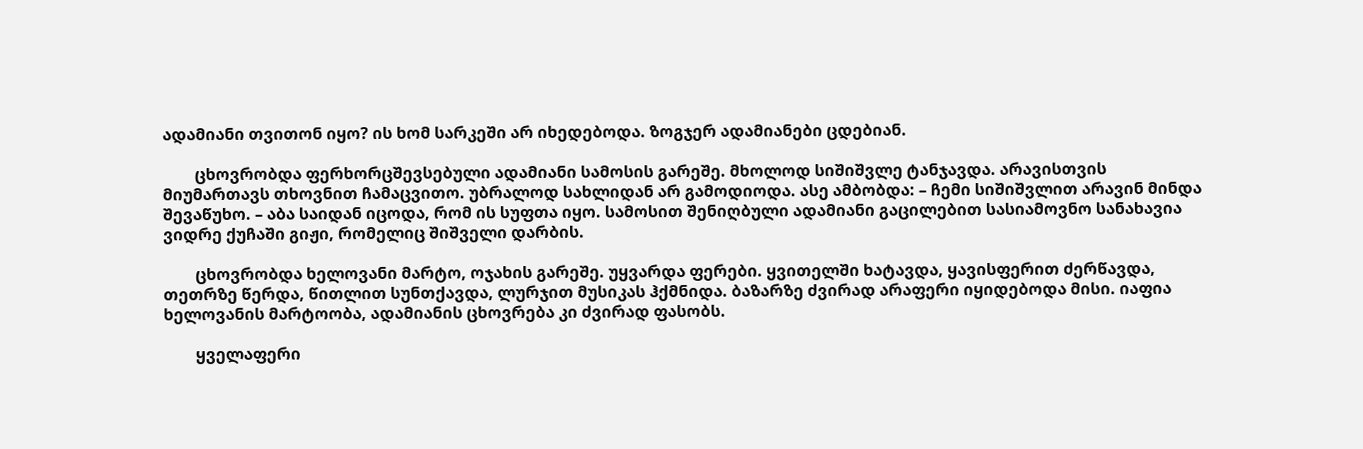ადამიანი თვითონ იყო? ის ხომ სარკეში არ იხედებოდა. ზოგჯერ ადამიანები ცდებიან.

        ცხოვრობდა ფერხორცშევსებული ადამიანი სამოსის გარეშე. მხოლოდ სიშიშვლე ტანჯავდა. არავისთვის მიუმართავს თხოვნით ჩამაცვითო. უბრალოდ სახლიდან არ გამოდიოდა. ასე ამბობდა: – ჩემი სიშიშვლით არავინ მინდა შევაწუხო. – აბა საიდან იცოდა, რომ ის სუფთა იყო. სამოსით შენიღბული ადამიანი გაცილებით სასიამოვნო სანახავია ვიდრე ქუჩაში გიჟი, რომელიც შიშველი დარბის.

        ცხოვრობდა ხელოვანი მარტო, ოჯახის გარეშე. უყვარდა ფერები. ყვითელში ხატავდა, ყავისფერით ძერწავდა, თეთრზე წერდა, წითლით სუნთქავდა, ლურჯით მუსიკას ჰქმნიდა. ბაზარზე ძვირად არაფერი იყიდებოდა მისი. იაფია ხელოვანის მარტოობა, ადამიანის ცხოვრება კი ძვირად ფასობს.

        ყველაფერი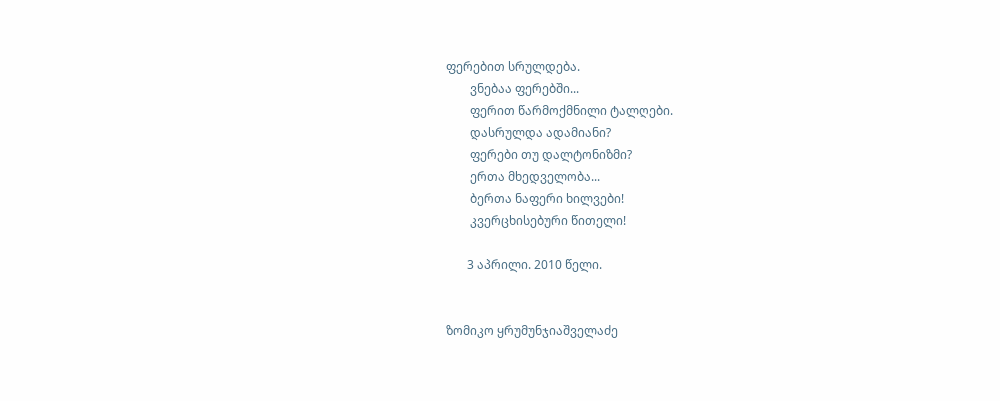ფერებით სრულდება.
        ვნებაა ფერებში...
        ფერით წარმოქმნილი ტალღები.
        დასრულდა ადამიანი?
        ფერები თუ დალტონიზმი?
        ერთა მხედველობა...
        ბერთა ნაფერი ხილვები!
        კვერცხისებური წითელი!

       3 აპრილი. 2010 წელი.


ზომიკო ყრუმუნჯიაშველაძე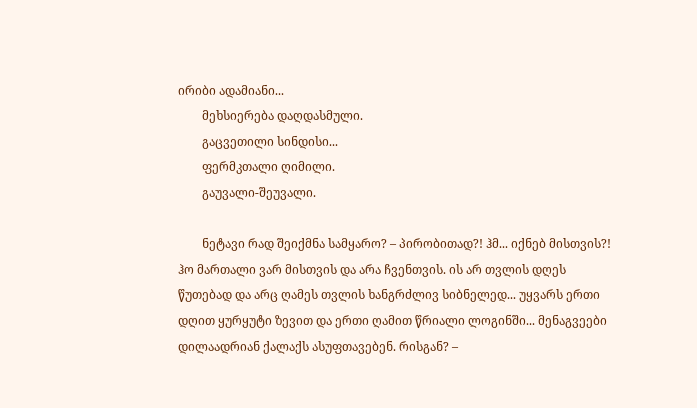ირიბი ადამიანი...
        მეხსიერება დაღდასმული.
        გაცვეთილი სინდისი...
        ფერმკთალი ღიმილი.
        გაუვალი-შეუვალი.

        ნეტავი რად შეიქმნა სამყარო? – პირობითად?! ჰმ... იქნებ მისთვის?! ჰო მართალი ვარ მისთვის და არა ჩვენთვის. ის არ თვლის დღეს წუთებად და არც ღამეს თვლის ხანგრძლივ სიბნელედ... უყვარს ერთი დღით ყურყუტი ზევით და ერთი ღამით წრიალი ლოგინში... მენაგვეები დილაადრიან ქალაქს ასუფთავებენ. რისგან? –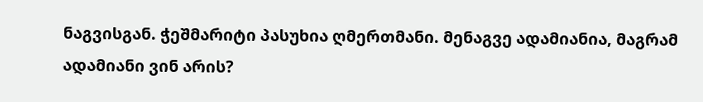ნაგვისგან. ჭეშმარიტი პასუხია ღმერთმანი. მენაგვე ადამიანია, მაგრამ ადამიანი ვინ არის?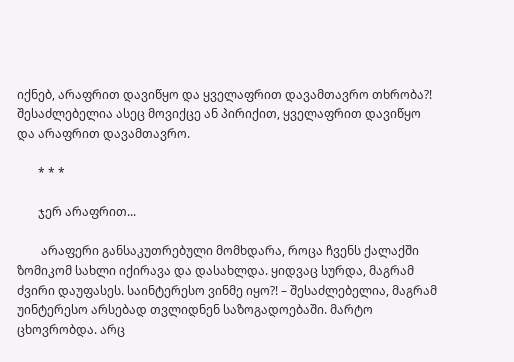იქნებ, არაფრით დავიწყო და ყველაფრით დავამთავრო თხრობა?! შესაძლებელია ასეც მოვიქცე ან პირიქით, ყველაფრით დავიწყო და არაფრით დავამთავრო.

       * * *

       ჯერ არაფრით...

        არაფერი განსაკუთრებული მომხდარა, როცა ჩვენს ქალაქში ზომიკომ სახლი იქირავა და დასახლდა. ყიდვაც სურდა, მაგრამ ძვირი დაუფასეს. საინტერესო ვინმე იყო?! – შესაძლებელია, მაგრამ უინტერესო არსებად თვლიდნენ საზოგადოებაში. მარტო ცხოვრობდა. არც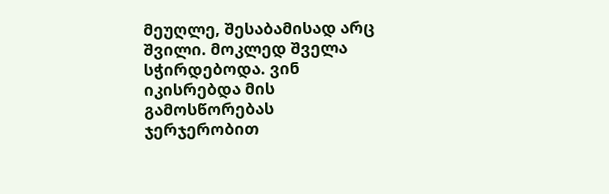მეუღლე, შესაბამისად არც შვილი. მოკლედ შველა სჭირდებოდა. ვინ იკისრებდა მის გამოსწორებას ჯერჯერობით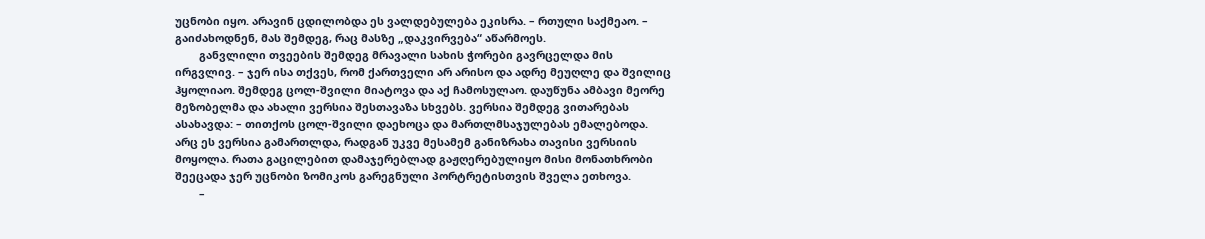უცნობი იყო. არავინ ცდილობდა ეს ვალდებულება ეკისრა. – რთული საქმეაო. – გაიძახოდნენ, მას შემდეგ, რაც მასზე „დაკვირვება“ აწარმოეს.
        განვლილი თვეების შემდეგ მრავალი სახის ჭორები გავრცელდა მის ირგვლივ. – ჯერ ისა თქვეს, რომ ქართველი არ არისო და ადრე მეუღლე და შვილიც ჰყოლიაო. შემდეგ ცოლ-შვილი მიატოვა და აქ ჩამოსულაო. დაუწუნა ამბავი მეორე მეზობელმა და ახალი ვერსია შესთავაზა სხვებს. ვერსია შემდეგ ვითარებას ასახავდა: – თითქოს ცოლ-შვილი დაეხოცა და მართლმსაჯულებას ემალებოდა. არც ეს ვერსია გამართლდა, რადგან უკვე მესამემ განიზრახა თავისი ვერსიის მოყოლა. რათა გაცილებით დამაჯერებლად გაჟღერებულიყო მისი მონათხრობი შეეცადა ჯერ უცნობი ზომიკოს გარეგნული პორტრეტისთვის შველა ეთხოვა.
        –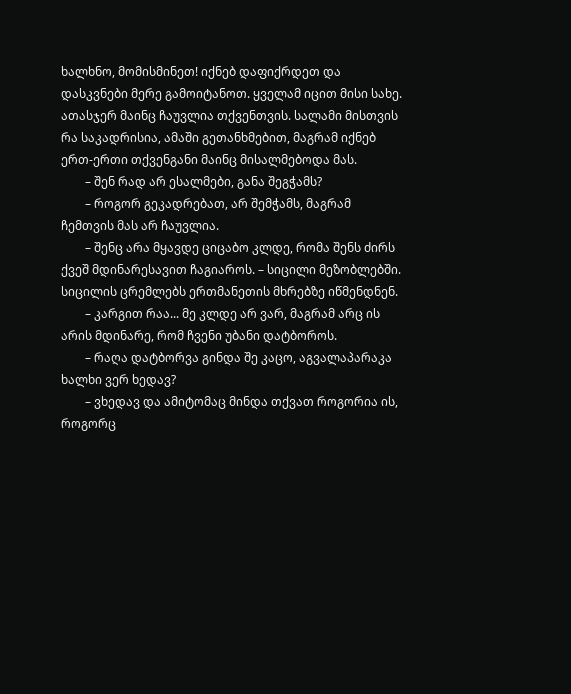ხალხნო, მომისმინეთ! იქნებ დაფიქრდეთ და დასკვნები მერე გამოიტანოთ. ყველამ იცით მისი სახე. ათასჯერ მაინც ჩაუვლია თქვენთვის. სალამი მისთვის რა საკადრისია, ამაში გეთანხმებით, მაგრამ იქნებ ერთ-ერთი თქვენგანი მაინც მისალმებოდა მას.
        – შენ რად არ ესალმები, განა შეგჭამს?
        – როგორ გეკადრებათ, არ შემჭამს, მაგრამ ჩემთვის მას არ ჩაუვლია.
        – შენც არა მყავდე ციცაბო კლდე, რომა შენს ძირს ქვეშ მდინარესავით ჩაგიაროს. – სიცილი მეზობლებში. სიცილის ცრემლებს ერთმანეთის მხრებზე იწმენდნენ.
        – კარგით რაა... მე კლდე არ ვარ, მაგრამ არც ის არის მდინარე, რომ ჩვენი უბანი დატბოროს.
        – რაღა დატბორვა გინდა შე კაცო, აგვალაპარაკა ხალხი ვერ ხედავ?
        – ვხედავ და ამიტომაც მინდა თქვათ როგორია ის, როგორც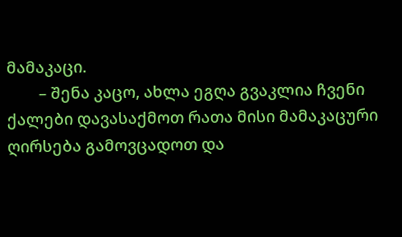მამაკაცი.
        – შენა კაცო, ახლა ეგღა გვაკლია ჩვენი ქალები დავასაქმოთ რათა მისი მამაკაცური ღირსება გამოვცადოთ და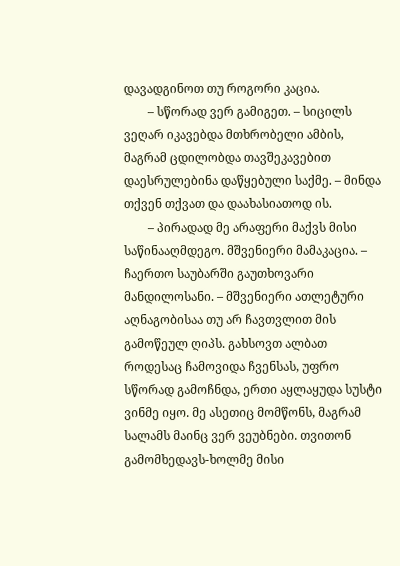დავადგინოთ თუ როგორი კაცია.
        – სწორად ვერ გამიგეთ. – სიცილს ვეღარ იკავებდა მთხრობელი ამბის, მაგრამ ცდილობდა თავშეკავებით დაესრულებინა დაწყებული საქმე. – მინდა თქვენ თქვათ და დაახასიათოდ ის.
        – პირადად მე არაფერი მაქვს მისი საწინააღმდეგო. მშვენიერი მამაკაცია. – ჩაერთო საუბარში გაუთხოვარი მანდილოსანი. – მშვენიერი ათლეტური აღნაგობისაა თუ არ ჩავთვლით მის გამოწეულ ღიპს. გახსოვთ ალბათ როდესაც ჩამოვიდა ჩვენსას, უფრო სწორად გამოჩნდა, ერთი აყლაყუდა სუსტი ვინმე იყო. მე ასეთიც მომწონს, მაგრამ სალამს მაინც ვერ ვეუბნები. თვითონ გამომხედავს-ხოლმე მისი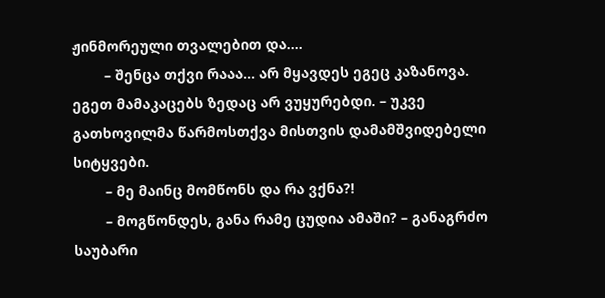ჟინმორეული თვალებით და....
        – შენცა თქვი რააა... არ მყავდეს ეგეც კაზანოვა. ეგეთ მამაკაცებს ზედაც არ ვუყურებდი. – უკვე გათხოვილმა წარმოსთქვა მისთვის დამამშვიდებელი სიტყვები.
        – მე მაინც მომწონს და რა ვქნა?!
        – მოგწონდეს, განა რამე ცუდია ამაში? – განაგრძო საუბარი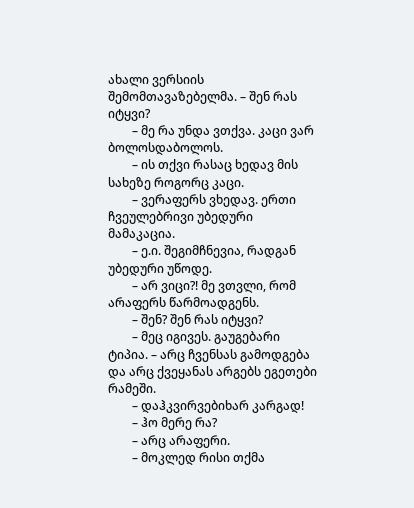ახალი ვერსიის შემომთავაზებელმა. – შენ რას იტყვი?
        – მე რა უნდა ვთქვა. კაცი ვარ ბოლოსდაბოლოს.
        – ის თქვი რასაც ხედავ მის სახეზე როგორც კაცი.
        – ვერაფერს ვხედავ. ერთი ჩვეულებრივი უბედური მამაკაცია.
        – ე.ი. შეგიმჩნევია, რადგან უბედური უწოდე.
        – არ ვიცი?! მე ვთვლი, რომ არაფერს წარმოადგენს.
        – შენ? შენ რას იტყვი?
        – მეც იგივეს. გაუგებარი ტიპია. – არც ჩვენსას გამოდგება და არც ქვეყანას არგებს ეგეთები რამეში.
        – დაჰკვირვებიხარ კარგად!
        – ჰო მერე რა?
        – არც არაფერი.
        – მოკლედ რისი თქმა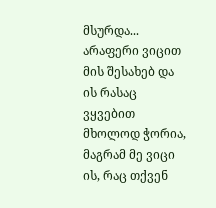მსურდა... არაფერი ვიცით მის შესახებ და ის რასაც ვყვებით მხოლოდ ჭორია, მაგრამ მე ვიცი ის, რაც თქვენ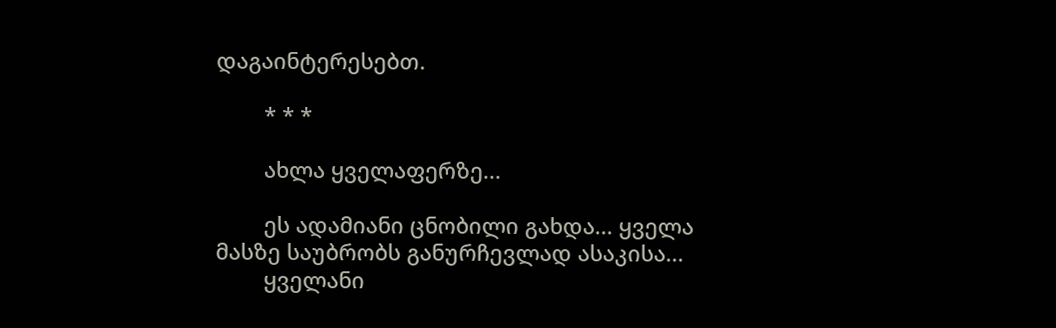დაგაინტერესებთ.

        * * *

        ახლა ყველაფერზე...

        ეს ადამიანი ცნობილი გახდა... ყველა მასზე საუბრობს განურჩევლად ასაკისა...
        ყველანი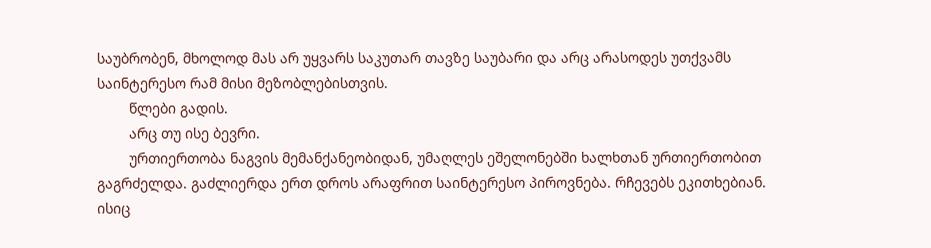საუბრობენ, მხოლოდ მას არ უყვარს საკუთარ თავზე საუბარი და არც არასოდეს უთქვამს საინტერესო რამ მისი მეზობლებისთვის.
        წლები გადის.
        არც თუ ისე ბევრი.
        ურთიერთობა ნაგვის მემანქანეობიდან, უმაღლეს ეშელონებში ხალხთან ურთიერთობით გაგრძელდა. გაძლიერდა ერთ დროს არაფრით საინტერესო პიროვნება. რჩევებს ეკითხებიან. ისიც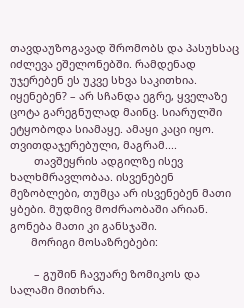თავდაუზოგავად შრომობს და პასუხსაც იძლევა ეშელონებში. რამდენად უჯერებენ ეს უკვე სხვა საკითხია. იყენებენ? – არ სჩანდა ეგრე, ყველაზე ცოტა გარეგნულად მაინც. სიარულში ეტყობოდა სიამაყე. ამაყი კაცი იყო. თვითდაჯერებული, მაგრამ....
        თავშეყრის ადგილზე ისევ ხალხმრავლობაა. ისვენებენ მეზობლები, თუმცა არ ისვენებენ მათი ყბები. მუდმივ მოძრაობაში არიან. გონება მათი კი განსჯაში.
       მორიგი მოსაზრებები:

        – გუშინ ჩავუარე ზომიკოს და სალამი მითხრა.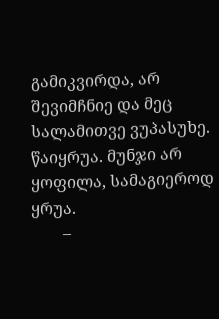გამიკვირდა, არ შევიმჩნიე და მეც სალამითვე ვუპასუხე. წაიყრუა. მუნჯი არ ყოფილა, სამაგიეროდ ყრუა.
        –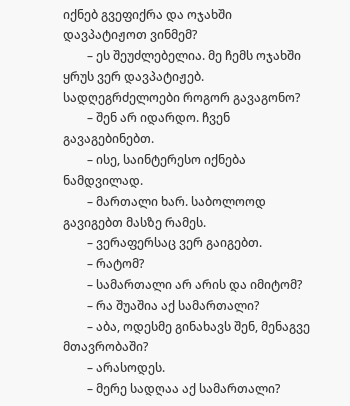იქნებ გვეფიქრა და ოჯახში დავპატიჟოთ ვინმემ?
        – ეს შეუძლებელია. მე ჩემს ოჯახში ყრუს ვერ დავპატიჟებ. სადღეგრძელოები როგორ გავაგონო?
        – შენ არ იდარდო. ჩვენ გავაგებინებთ.
        – ისე, საინტერესო იქნება ნამდვილად.
        – მართალი ხარ. საბოლოოდ გავიგებთ მასზე რამეს.
        – ვერაფერსაც ვერ გაიგებთ.
        – რატომ?
        – სამართალი არ არის და იმიტომ?
        – რა შუაშია აქ სამართალი?
        – აბა, ოდესმე გინახავს შენ, მენაგვე მთავრობაში?
        – არასოდეს.
        – მერე სადღაა აქ სამართალი?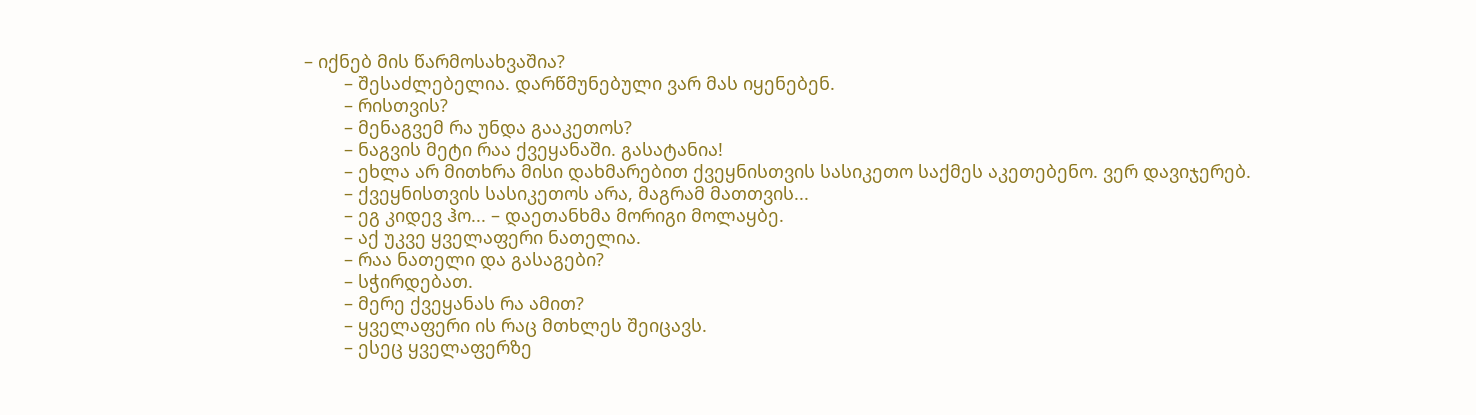– იქნებ მის წარმოსახვაშია?
        – შესაძლებელია. დარწმუნებული ვარ მას იყენებენ.
        – რისთვის?
        – მენაგვემ რა უნდა გააკეთოს?
        – ნაგვის მეტი რაა ქვეყანაში. გასატანია!
        – ეხლა არ მითხრა მისი დახმარებით ქვეყნისთვის სასიკეთო საქმეს აკეთებენო. ვერ დავიჯერებ.
        – ქვეყნისთვის სასიკეთოს არა, მაგრამ მათთვის...
        – ეგ კიდევ ჰო... – დაეთანხმა მორიგი მოლაყბე.
        – აქ უკვე ყველაფერი ნათელია.
        – რაა ნათელი და გასაგები?
        – სჭირდებათ.
        – მერე ქვეყანას რა ამით?
        – ყველაფერი ის რაც მთხლეს შეიცავს.
        – ესეც ყველაფერზე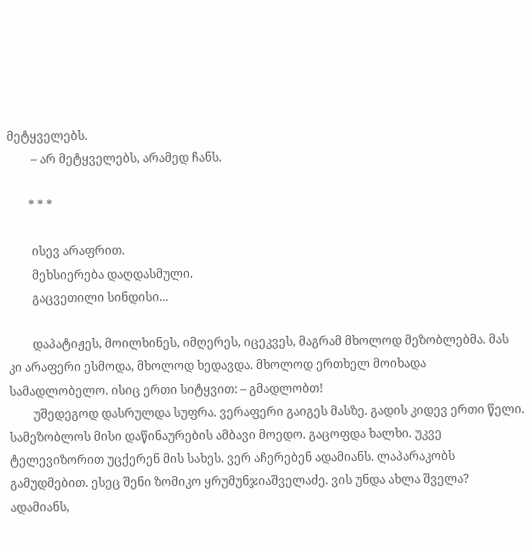მეტყველებს.
        – არ მეტყველებს, არამედ ჩანს.

       * * *

        ისევ არაფრით.
        მეხსიერება დაღდასმული.
        გაცვეთილი სინდისი...

        დაპატიჟეს, მოილხინეს, იმღერეს, იცეკვეს, მაგრამ მხოლოდ მეზობლებმა. მას კი არაფერი ესმოდა, მხოლოდ ხედავდა. მხოლოდ ერთხელ მოიხადა სამადლობელო. ისიც ერთი სიტყვით: – გმადლობთ!
        უშედეგოდ დასრულდა სუფრა. ვერაფერი გაიგეს მასზე. გადის კიდევ ერთი წელი. სამეზობლოს მისი დაწინაურების ამბავი მოედო. გაცოფდა ხალხი. უკვე ტელევიზორით უცქერენ მის სახეს. ვერ აჩერებენ ადამიანს. ლაპარაკობს გამუდმებით. ესეც შენი ზომიკო ყრუმუნჯიაშველაძე. ვის უნდა ახლა შველა? ადამიანს,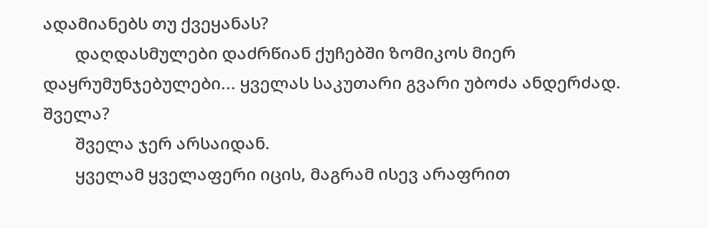ადამიანებს თუ ქვეყანას?
        დაღდასმულები დაძრწიან ქუჩებში ზომიკოს მიერ დაყრუმუნჯებულები... ყველას საკუთარი გვარი უბოძა ანდერძად. შველა?
        შველა ჯერ არსაიდან.
        ყველამ ყველაფერი იცის, მაგრამ ისევ არაფრით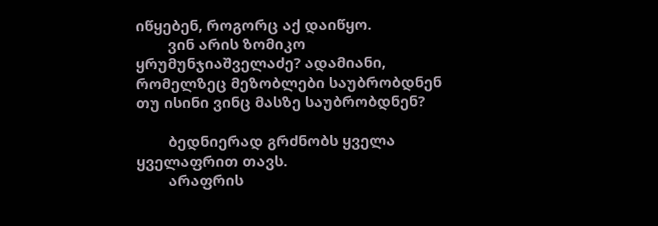იწყებენ, როგორც აქ დაიწყო.
        ვინ არის ზომიკო ყრუმუნჯიაშველაძე? ადამიანი, რომელზეც მეზობლები საუბრობდნენ თუ ისინი ვინც მასზე საუბრობდნენ?

        ბედნიერად გრძნობს ყველა ყველაფრით თავს.
        არაფრის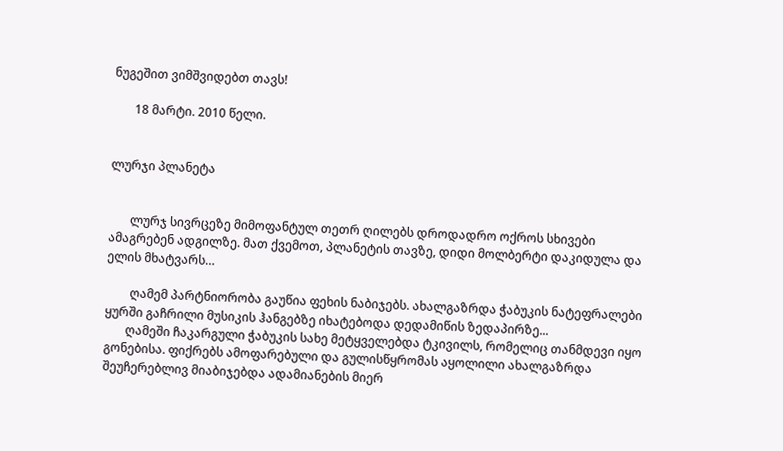ნუგეშით ვიმშვიდებთ თავს!

       18 მარტი. 2010 წელი.


ლურჯი პლანეტა


       ლურჯ სივრცეზე მიმოფანტულ თეთრ ღილებს დროდადრო ოქროს სხივები ამაგრებენ ადგილზე. მათ ქვემოთ, პლანეტის თავზე, დიდი მოლბერტი დაკიდულა და ელის მხატვარს…

        ღამემ პარტნიორობა გაუწია ფეხის ნაბიჯებს. ახალგაზრდა ჭაბუკის ნატეფრალები ყურში გაჩრილი მუსიკის ჰანგებზე იხატებოდა დედამიწის ზედაპირზე...
       ღამეში ჩაკარგული ჭაბუკის სახე მეტყველებდა ტკივილს, რომელიც თანმდევი იყო გონებისა. ფიქრებს ამოფარებული და გულისწყრომას აყოლილი ახალგაზრდა შეუჩერებლივ მიაბიჯებდა ადამიანების მიერ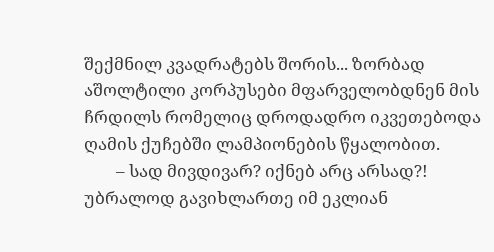შექმნილ კვადრატებს შორის... ზორბად აშოლტილი კორპუსები მფარველობდნენ მის ჩრდილს რომელიც დროდადრო იკვეთებოდა ღამის ქუჩებში ლამპიონების წყალობით.
        – სად მივდივარ? იქნებ არც არსად?! უბრალოდ გავიხლართე იმ ეკლიან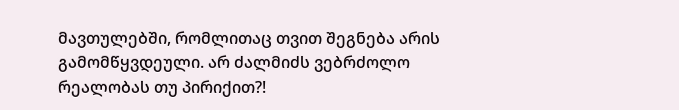მავთულებში, რომლითაც თვით შეგნება არის გამომწყვდეული. არ ძალმიძს ვებრძოლო რეალობას თუ პირიქით?!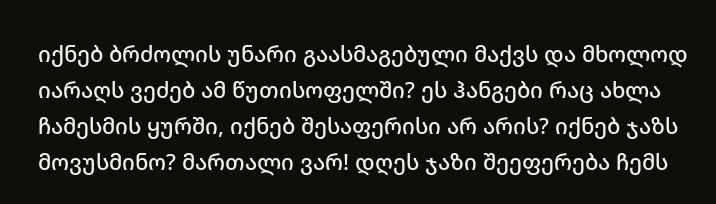იქნებ ბრძოლის უნარი გაასმაგებული მაქვს და მხოლოდ იარაღს ვეძებ ამ წუთისოფელში? ეს ჰანგები რაც ახლა ჩამესმის ყურში, იქნებ შესაფერისი არ არის? იქნებ ჯაზს მოვუსმინო? მართალი ვარ! დღეს ჯაზი შეეფერება ჩემს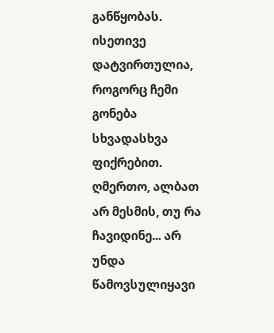განწყობას. ისეთივე დატვირთულია, როგორც ჩემი გონება სხვადასხვა ფიქრებით. ღმერთო, ალბათ არ მესმის, თუ რა ჩავიდინე... არ უნდა წამოვსულიყავი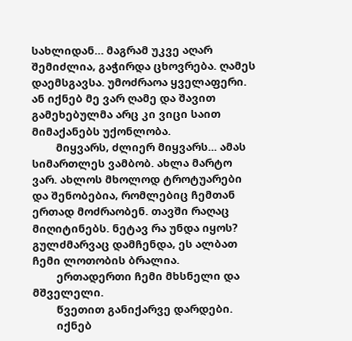სახლიდან… მაგრამ უკვე აღარ შემიძლია, გაჭირდა ცხოვრება. ღამეს დაემსგავსა. უმოძრაოა ყველაფერი. ან იქნებ მე ვარ ღამე და შავით გამეხებულმა არც კი ვიცი საით მიმაქანებს უქონლობა.
        მიყვარს, ძლიერ მიყვარს... ამას სიმართლეს ვამბობ. ახლა მარტო ვარ. ახლოს მხოლოდ ტროტუარები და შენობებია, რომლებიც ჩემთან ერთად მოძრაობენ. თავში რაღაც მიღიტინებს. ნეტავ რა უნდა იყოს? გულძმარვაც დამჩენდა, ეს ალბათ ჩემი ლოთობის ბრალია.
        ერთადერთი ჩემი მხსნელი და მშველელი.
        წვეთით განიქარვე დარდები.
        იქნებ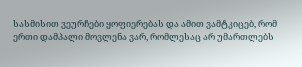სასმისით ვეურჩები ყოფიერებას და ამით ვამტკიცებ, რომ ერთი დამპალი მოვლენა ვარ, რომლესაც არ უმართლებს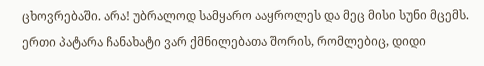ცხოვრებაში. არა! უბრალოდ სამყარო ააყროლეს და მეც მისი სუნი მცემს. ერთი პატარა ჩანახატი ვარ ქმნილებათა შორის, რომლებიც, დიდი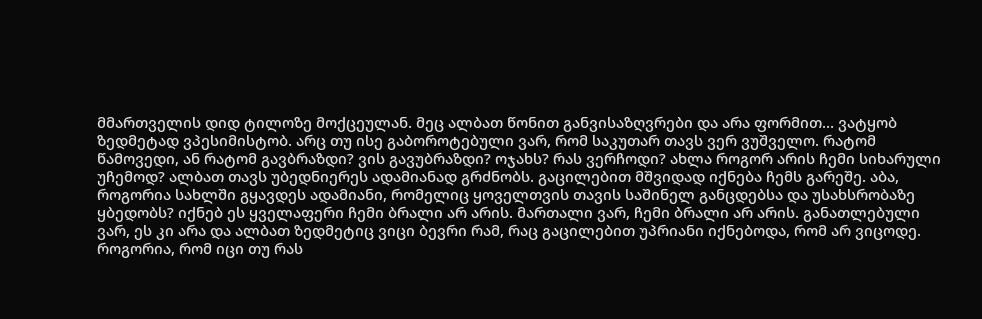მმართველის დიდ ტილოზე მოქცეულან. მეც ალბათ წონით განვისაზღვრები და არა ფორმით… ვატყობ ზედმეტად ვპესიმისტობ. არც თუ ისე გაბოროტებული ვარ, რომ საკუთარ თავს ვერ ვუშველო. რატომ წამოვედი, ან რატომ გავბრაზდი? ვის გავუბრაზდი? ოჯახს? რას ვერჩოდი? ახლა როგორ არის ჩემი სიხარული უჩემოდ? ალბათ თავს უბედნიერეს ადამიანად გრძნობს. გაცილებით მშვიდად იქნება ჩემს გარეშე. აბა, როგორია სახლში გყავდეს ადამიანი, რომელიც ყოველთვის თავის საშინელ განცდებსა და უსახსრობაზე ყბედობს? იქნებ ეს ყველაფერი ჩემი ბრალი არ არის. მართალი ვარ, ჩემი ბრალი არ არის. განათლებული ვარ, ეს კი არა და ალბათ ზედმეტიც ვიცი ბევრი რამ, რაც გაცილებით უპრიანი იქნებოდა, რომ არ ვიცოდე. როგორია, რომ იცი თუ რას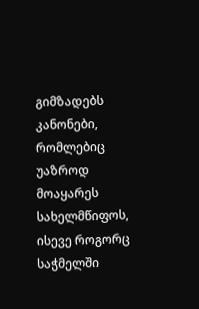გიმზადებს კანონები, რომლებიც უაზროდ მოაყარეს სახელმწიფოს, ისევე როგორც საჭმელში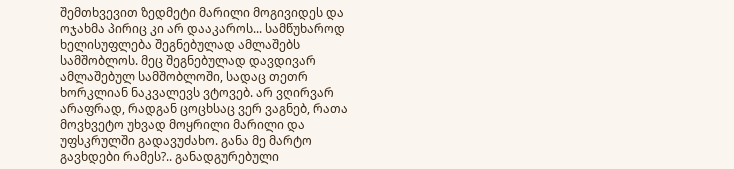შემთხვევით ზედმეტი მარილი მოგივიდეს და ოჯახმა პირიც კი არ დააკაროს... სამწუხაროდ ხელისუფლება შეგნებულად ამლაშებს სამშობლოს. მეც შეგნებულად დავდივარ ამლაშებულ სამშობლოში, სადაც თეთრ ხორკლიან ნაკვალევს ვტოვებ. არ ვღირვარ არაფრად, რადგან ცოცხსაც ვერ ვაგნებ, რათა მოვხვეტო უხვად მოყრილი მარილი და უფსკრულში გადავუძახო. განა მე მარტო გავხდები რამეს?.. განადგურებული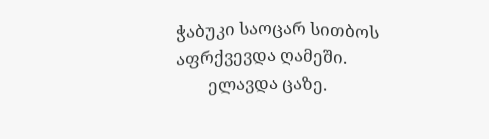ჭაბუკი საოცარ სითბოს აფრქვევდა ღამეში.
        ელავდა ცაზე.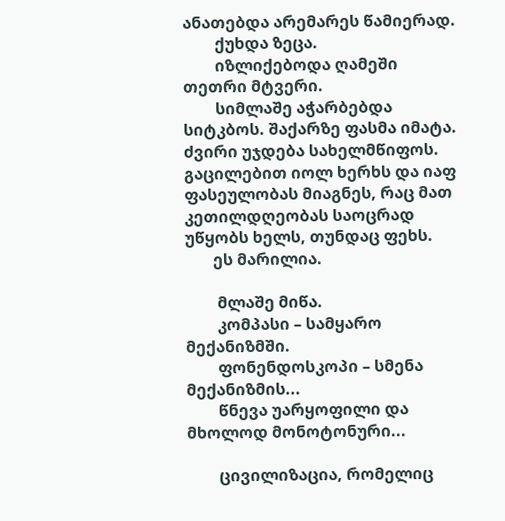ანათებდა არემარეს წამიერად.
        ქუხდა ზეცა.
        იზლიქებოდა ღამეში თეთრი მტვერი.
        სიმლაშე აჭარბებდა სიტკბოს. შაქარზე ფასმა იმატა. ძვირი უჯდება სახელმწიფოს. გაცილებით იოლ ხერხს და იაფ ფასეულობას მიაგნეს, რაც მათ კეთილდღეობას საოცრად უწყობს ხელს, თუნდაც ფეხს.
       ეს მარილია.

        მლაშე მიწა.
        კომპასი – სამყარო მექანიზმში.
        ფონენდოსკოპი – სმენა მექანიზმის...
        წნევა უარყოფილი და მხოლოდ მონოტონური...

        ცივილიზაცია, რომელიც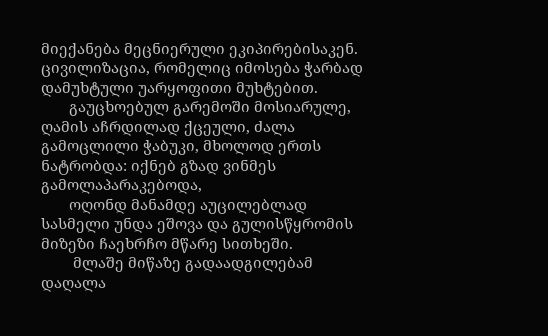მიექანება მეცნიერული ეკიპირებისაკენ. ცივილიზაცია, რომელიც იმოსება ჭარბად დამუხტული უარყოფითი მუხტებით.
       გაუცხოებულ გარემოში მოსიარულე, ღამის აჩრდილად ქცეული, ძალა გამოცლილი ჭაბუკი, მხოლოდ ერთს ნატრობდა: იქნებ გზად ვინმეს გამოლაპარაკებოდა,
       ოღონდ მანამდე აუცილებლად სასმელი უნდა ეშოვა და გულისწყრომის მიზეზი ჩაეხრჩო მწარე სითხეში.
        მლაშე მიწაზე გადაადგილებამ დაღალა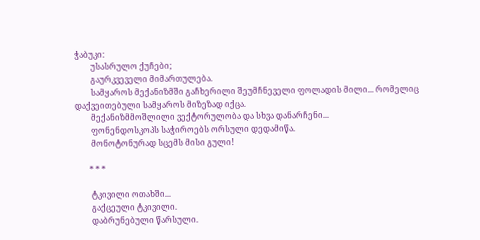ჭაბუკი:
        უსასრულო ქუჩები;
        გაურკვეველი მიმართულება.
        სამყაროს მექანიზმში გაჩხერილი შეუმჩნეველი ფოლადის მილი... რომელიც დაქვეითებული სამყაროს მიზეზად იქცა.
        მექანიზმმოშლილი ვექტორულობა და სხვა დანარჩენი...
        ფონენდოსკოპს საჭიროებს ორსული დედამიწა.
        მონოტონურად სცემს მისი გული!

       * * *

        ტკივილი ოთახში...
        გაქცეული ტკივილი.
        დაბრუნებული წარსული.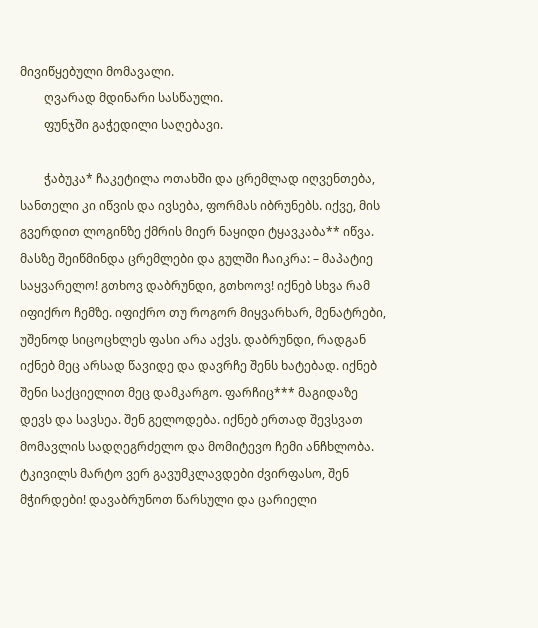მივიწყებული მომავალი.
        ღვარად მდინარი სასწაული.
        ფუნჯში გაჭედილი საღებავი.

        ჭაბუკა* ჩაკეტილა ოთახში და ცრემლად იღვენთება, სანთელი კი იწვის და ივსება, ფორმას იბრუნებს. იქვე, მის გვერდით ლოგინზე ქმრის მიერ ნაყიდი ტყავკაბა** იწვა. მასზე შეიწმინდა ცრემლები და გულში ჩაიკრა: – მაპატიე საყვარელო! გთხოვ დაბრუნდი, გთხოოვ! იქნებ სხვა რამ იფიქრო ჩემზე. იფიქრო თუ როგორ მიყვარხარ, მენატრები, უშენოდ სიცოცხლეს ფასი არა აქვს. დაბრუნდი, რადგან იქნებ მეც არსად წავიდე და დავრჩე შენს ხატებად. იქნებ შენი საქციელით მეც დამკარგო. ფარჩიც*** მაგიდაზე დევს და სავსეა. შენ გელოდება. იქნებ ერთად შევსვათ მომავლის სადღეგრძელო და მომიტევო ჩემი ანჩხლობა. ტკივილს მარტო ვერ გავუმკლავდები ძვირფასო, შენ მჭირდები! დავაბრუნოთ წარსული და ცარიელი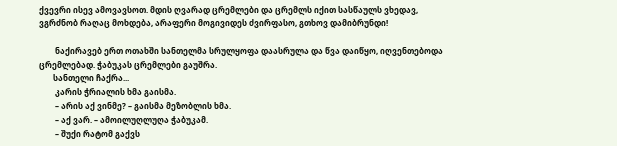ქვევრი ისევ ამოვავსოთ. მდის ღვარად ცრემლები და ცრემლს იქით სასწაულს ვხედავ, ვგრძნობ რაღაც მოხდება, არაფერი მოგივიდეს ძვირფასო, გთხოვ დამიბრუნდი!

        ნაქირავებ ერთ ოთახში სანთელმა სრულყოფა დაასრულა და წვა დაიწყო, იღვენთებოდა ცრემლებად. ჭაბუკას ცრემლები გაუშრა.
       სანთელი ჩაქრა...
        კარის ჭრიალის ხმა გაისმა.
        – არის აქ ვინმე? – გაისმა მეზობლის ხმა.
        – აქ ვარ. – ამოილუღლუღა ჭაბუკამ.
        – შუქი რატომ გაქვს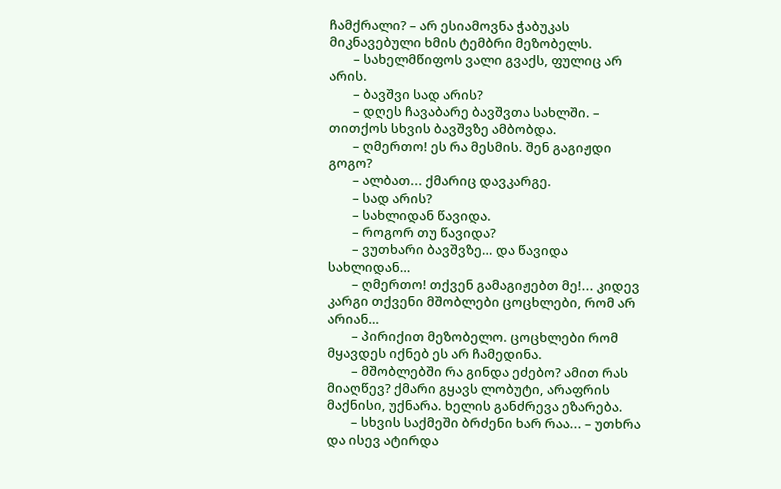ჩამქრალი? – არ ესიამოვნა ჭაბუკას მიკნავებული ხმის ტემბრი მეზობელს.
        – სახელმწიფოს ვალი გვაქს, ფულიც არ არის.
        – ბავშვი სად არის?
        – დღეს ჩავაბარე ბავშვთა სახლში. – თითქოს სხვის ბავშვზე ამბობდა.
        – ღმერთო! ეს რა მესმის. შენ გაგიჟდი გოგო?
        – ალბათ... ქმარიც დავკარგე.
        – სად არის?
        – სახლიდან წავიდა.
        – როგორ თუ წავიდა?
        – ვუთხარი ბავშვზე… და წავიდა სახლიდან…
        – ღმერთო! თქვენ გამაგიჟებთ მე!... კიდევ კარგი თქვენი მშობლები ცოცხლები, რომ არ არიან…
        – პირიქით მეზობელო. ცოცხლები რომ მყავდეს იქნებ ეს არ ჩამედინა.
        – მშობლებში რა გინდა ეძებო? ამით რას მიაღწევ? ქმარი გყავს ლობუტი, არაფრის მაქნისი, უქნარა. ხელის განძრევა ეზარება.
        – სხვის საქმეში ბრძენი ხარ რაა... – უთხრა და ისევ ატირდა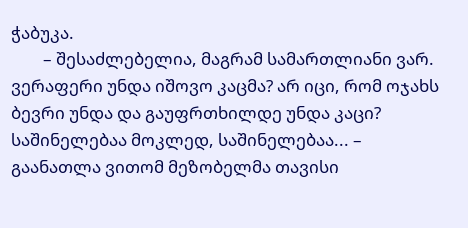ჭაბუკა.
        – შესაძლებელია, მაგრამ სამართლიანი ვარ. ვერაფერი უნდა იშოვო კაცმა? არ იცი, რომ ოჯახს ბევრი უნდა და გაუფრთხილდე უნდა კაცი? საშინელებაა მოკლედ, საშინელებაა... – გაანათლა ვითომ მეზობელმა თავისი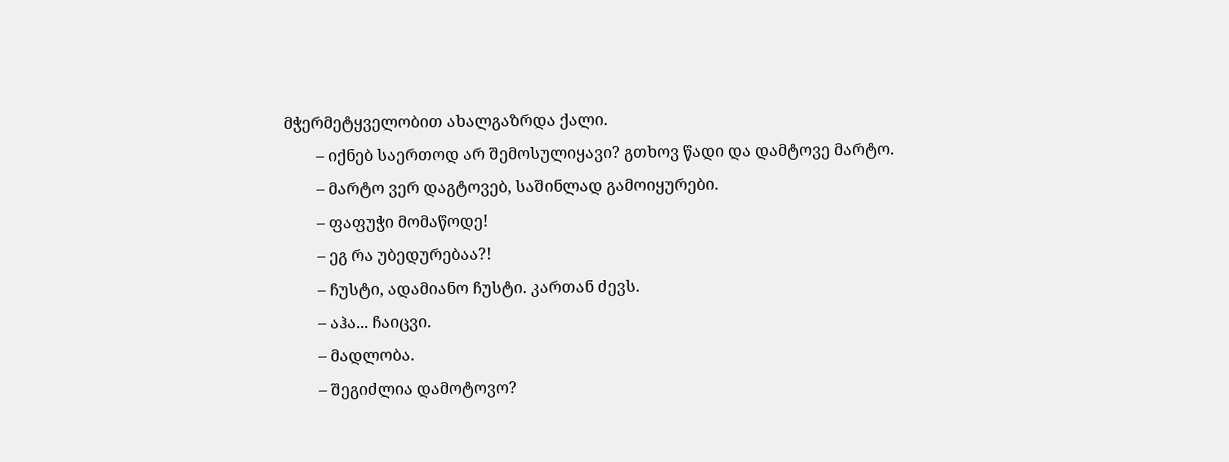მჭერმეტყველობით ახალგაზრდა ქალი.
        – იქნებ საერთოდ არ შემოსულიყავი? გთხოვ წადი და დამტოვე მარტო.
        – მარტო ვერ დაგტოვებ, საშინლად გამოიყურები.
        – ფაფუჭი მომაწოდე!
        – ეგ რა უბედურებაა?!
        – ჩუსტი, ადამიანო ჩუსტი. კართან ძევს.
        – აჰა... ჩაიცვი.
        – მადლობა.
        – შეგიძლია დამოტოვო?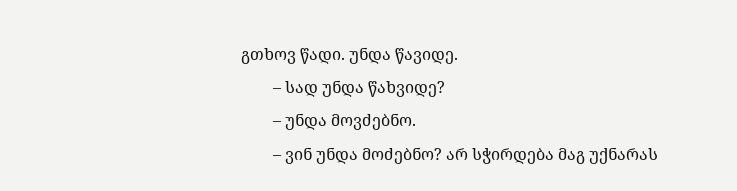გთხოვ წადი. უნდა წავიდე.
        – სად უნდა წახვიდე?
        – უნდა მოვძებნო.
        – ვინ უნდა მოძებნო? არ სჭირდება მაგ უქნარას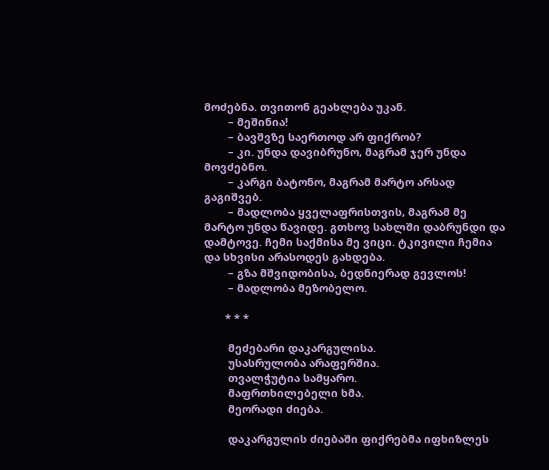მოძებნა. თვითონ გეახლება უკან.
        – მეშინია!
        – ბავშვზე საერთოდ არ ფიქრობ?
        – კი. უნდა დავიბრუნო, მაგრამ ჯერ უნდა მოვძებნო.
        – კარგი ბატონო, მაგრამ მარტო არსად გაგიშვებ.
        – მადლობა ყველაფრისთვის, მაგრამ მე მარტო უნდა წავიდე. გთხოვ სახლში დაბრუნდი და დამტოვე. ჩემი საქმისა მე ვიცი. ტკივილი ჩემია და სხვისი არასოდეს გახდება.
        – გზა მშვიდობისა, ბედნიერად გევლოს!
        – მადლობა მეზობელო.

       * * *

        მეძებარი დაკარგულისა.
        უსასრულობა არაფერშია.
        თვალჭუტია სამყარო.
        მაფრთხილებელი ხმა.
        მეორადი ძიება.

        დაკარგულის ძიებაში ფიქრებმა იფხიზლეს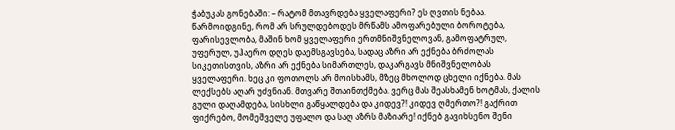ჭაბუკას გონებაში: – რატომ მთავრდება ყველაფერი? ეს ღვთის ნებაა. წარმოიდგინე, რომ არ სრულდებოდეს მრწამს ამოფარებული ბოროტება, ფარისევლობა, მაშინ ხომ ყველაფერი ერთმნიშვნელოვან, გამოფატრულ, უფერულ, უჰაერო დღეს დაემსგავსება, სადაც აზრი არ ექნება ბრძოლას სიკეთისთვის, აზრი არ ექნება სიმართლეს, დაკარგავს მნიშვნელობას ყველაფერი. ხეც კი ფოთოლს არ მოისხამს, მზეც მხოლოდ ცხელი იქნება. მას ლექსებს აღარ უძვნიან. მთვარე შთაინთქმება. ვერც მას შეასხამენ ხოტმას, ქალის გული დაღამდება, სისხლი გაწყალდება და კიდევ?! კიდევ ღმერთო?! გაქრით ფიქრებო, მომეშველე უფალო და საღ აზრს მაზიარე! იქნებ გავიხსენო შენი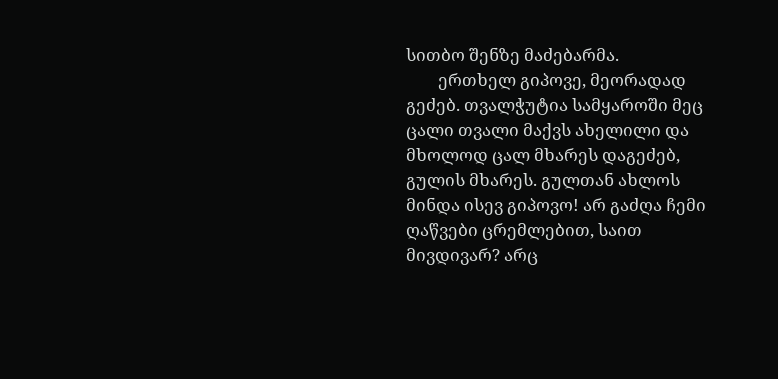სითბო შენზე მაძებარმა.
        ერთხელ გიპოვე, მეორადად გეძებ. თვალჭუტია სამყაროში მეც ცალი თვალი მაქვს ახელილი და მხოლოდ ცალ მხარეს დაგეძებ, გულის მხარეს. გულთან ახლოს მინდა ისევ გიპოვო! არ გაძღა ჩემი ღაწვები ცრემლებით, საით მივდივარ? არც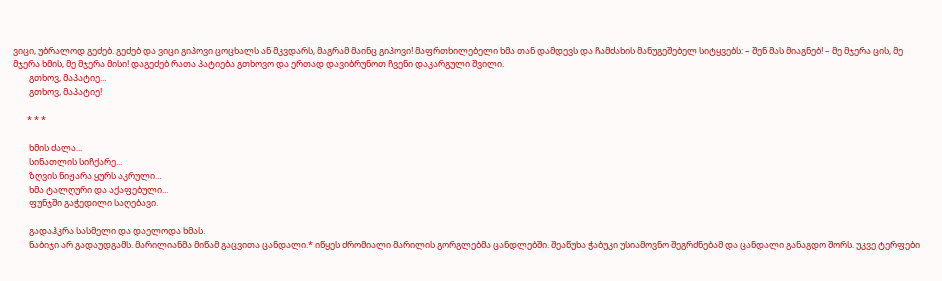ვიცი, უბრალოდ გეძებ. გეძებ და ვიცი გიპოვი ცოცხალს ან მკვდარს, მაგრამ მაინც გიპოვი! მაფრთხილებელი ხმა თან დამდევს და ჩამძახის მანუგეშებელ სიტყვებს: – შენ მას მიაგნებ! – მე მჯერა ცის, მე მჯერა ხმის, მე მჯერა მისი! დაგეძებ რათა პატიება გთხოვო და ერთად დავიბრუნოთ ჩვენი დაკარგული შვილი.
        გთხოვ, მაპატიე...
        გთხოვ, მაპატიე!

       * * *

        ხმის ძალა...
        სინათლის სიჩქარე...
        ზღვის ნიჟარა ყურს აკრული...
        ხმა ტალღური და აქაფებული...
        ფუნჯში გაჭედილი საღებავი.

        გადაჰკრა სასმელი და დაელოდა ხმას.
        ნაბიჯი არ გადაუდგამს. მარილიანმა მიწამ გაცვითა ცანდალი.* იწყეს ძრომიალი მარილის გორგლებმა ცანდლებში. შეაწუხა ჭაბუკი უსიამოვნო შეგრძნებამ და ცანდალი განაგდო შორს. უკვე ტერფები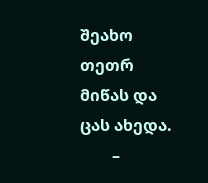შეახო თეთრ მიწას და ცას ახედა.
        –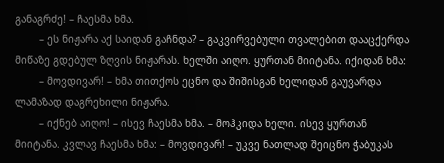განაგრძე! – ჩაესმა ხმა.
        – ეს ნიჟარა აქ საიდან გაჩნდა? – გაკვირვებული თვალებით დააცქერდა მიწაზე გდებულ ზღვის ნიჟარას. ხელში აიღო. ყურთან მიიტანა. იქიდან ხმა:
        – მოვდივარ! – ხმა თითქოს ეცნო და შიშისგან ხელიდან გაუვარდა ლამაზად დაგრეხილი ნიჟარა.
        – იქნებ აიღო! – ისევ ჩაესმა ხმა. – მოჰკიდა ხელი. ისევ ყურთან მიიტანა. კვლავ ჩაესმა ხმა: – მოვდივარ! – უკვე ნათლად შეიცნო ჭაბუკას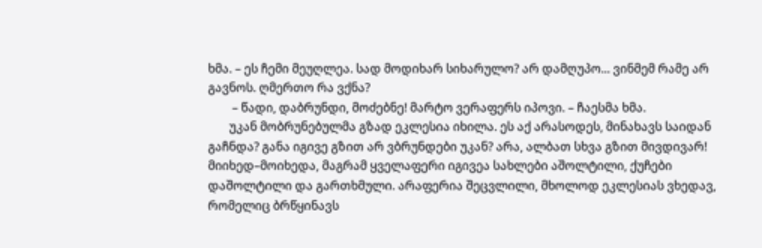ხმა. – ეს ჩემი მეუღლეა. სად მოდიხარ სიხარულო? არ დამღუპო... ვინმემ რამე არ გავნოს. ღმერთო რა ვქნა?
        – წადი, დაბრუნდი, მოძებნე! მარტო ვერაფერს იპოვი. – ჩაესმა ხმა.
       უკან მობრუნებულმა გზად ეკლესია იხილა. ეს აქ არასოდეს, მინახავს საიდან გაჩნდა? განა იგივე გზით არ ვბრუნდები უკან? არა, ალბათ სხვა გზით მივდივარ! მიიხედ–მოიხედა, მაგრამ ყველაფერი იგივეა სახლები აშოლტილი, ქუჩები დაშოლტილი და გართხმული. არაფერია შეცვლილი, მხოლოდ ეკლესიას ვხედავ, რომელიც ბრწყინავს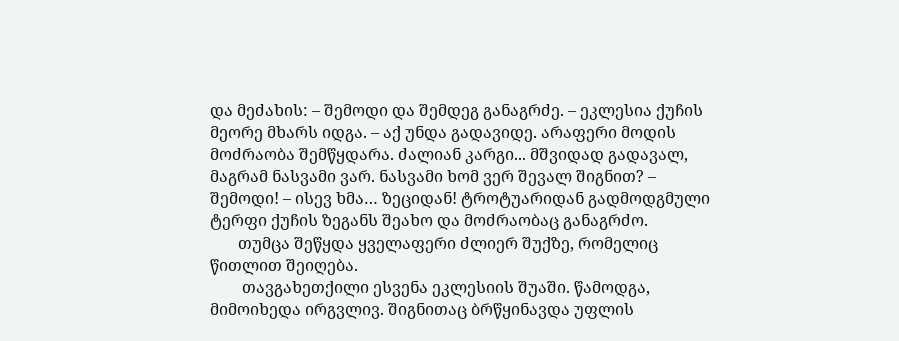და მეძახის: – შემოდი და შემდეგ განაგრძე. – ეკლესია ქუჩის მეორე მხარს იდგა. – აქ უნდა გადავიდე. არაფერი მოდის მოძრაობა შემწყდარა. ძალიან კარგი... მშვიდად გადავალ, მაგრამ ნასვამი ვარ. ნასვამი ხომ ვერ შევალ შიგნით? – შემოდი! – ისევ ხმა… ზეციდან! ტროტუარიდან გადმოდგმული ტერფი ქუჩის ზეგანს შეახო და მოძრაობაც განაგრძო.
       თუმცა შეწყდა ყველაფერი ძლიერ შუქზე, რომელიც წითლით შეიღება.
        თავგახეთქილი ესვენა ეკლესიის შუაში. წამოდგა, მიმოიხედა ირგვლივ. შიგნითაც ბრწყინავდა უფლის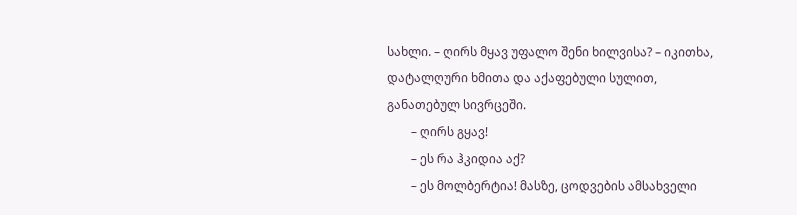სახლი. – ღირს მყავ უფალო შენი ხილვისა? – იკითხა, დატალღური ხმითა და აქაფებული სულით, განათებულ სივრცეში.
        – ღირს გყავ!
        – ეს რა ჰკიდია აქ?
        – ეს მოლბერტია! მასზე, ცოდვების ამსახველი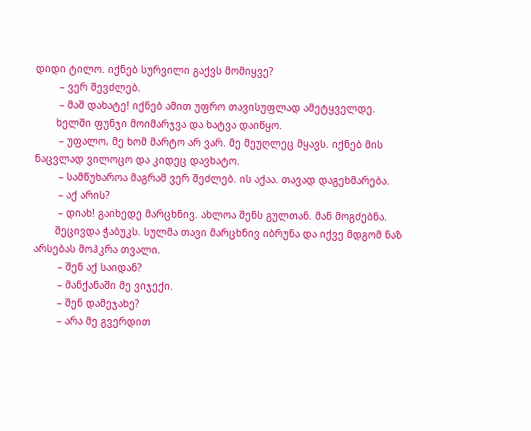დიდი ტილო. იქნებ სურვილი გაქვს მომიყვე?
        – ვერ შევძლებ.
        – მაშ დახატე! იქნებ ამით უფრო თავისუფლად ამეტყველდე.
       ხელში ფუნჯი მოიმარჯვა და ხატვა დაიწყო.
        – უფალო, მე ხომ მარტო არ ვარ. მე მეუღლეც მყავს. იქნებ მის ნაცვლად ვილოცო და კიდეც დავხატო.
        – სამწუხაროა მაგრამ ვერ შეძლებ. ის აქაა. თავად დაგეხმარება.
        – აქ არის?
        – დიახ! გაიხედე მარცხნივ. ახლოა შენს გულთან. მან მოგძებნა.
       შეცივდა ჭაბუკს. სულმა თავი მარცხნივ იბრუნა და იქვე მდგომ ნაზ არსებას მოჰკრა თვალი.
        – შენ აქ საიდან?
        – მანქანაში მე ვიჯექი.
        – შენ დამეჯახე?
        – არა მე გვერდით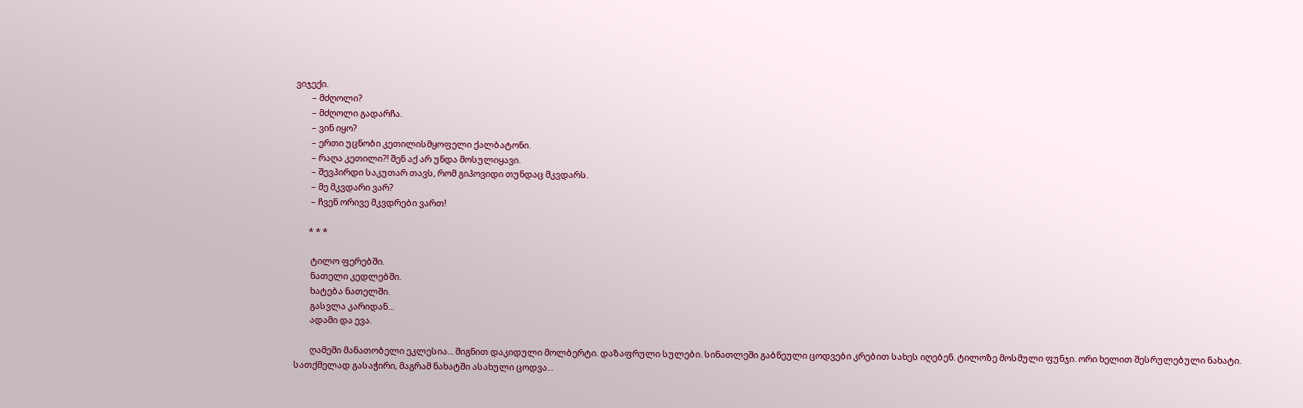ვიჯექი.
        – მძღოლი?
        – მძღოლი გადარჩა.
        – ვინ იყო?
        – ერთი უცნობი კეთილისმყოფელი ქალბატონი.
        – რაღა კეთილი?! შენ აქ არ უნდა მოსულიყავი.
        – შევპირდი საკუთარ თავს, რომ გიპოვიდი თუნდაც მკვდარს.
        – მე მკვდარი ვარ?
        – ჩვენ ორივე მკვდრები ვართ!

       * * *

        ტილო ფერებში.
        ნათელი კედლებში.
        ხატება ნათელში.
        გასვლა კარიდან...
        ადამი და ევა.

        ღამეში მანათობელი ეკლესია... შიგნით დაკიდული მოლბერტი. დაზაფრული სულები. სინათლეში გაბნეული ცოდვები კრებით სახეს იღებენ. ტილოზე მოსმული ფუნჯი. ორი ხელით შესრულებული ნახატი. სათქმელად გასაჭირი, მაგრამ ნახატში ასახული ცოდვა...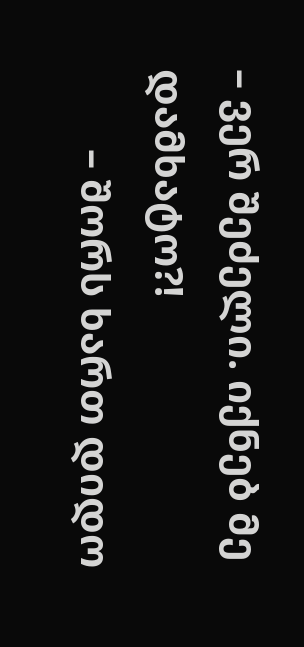– ვერ შეძელი. იქნებ მე დამხატო?!
        – შორს ხართ დიდო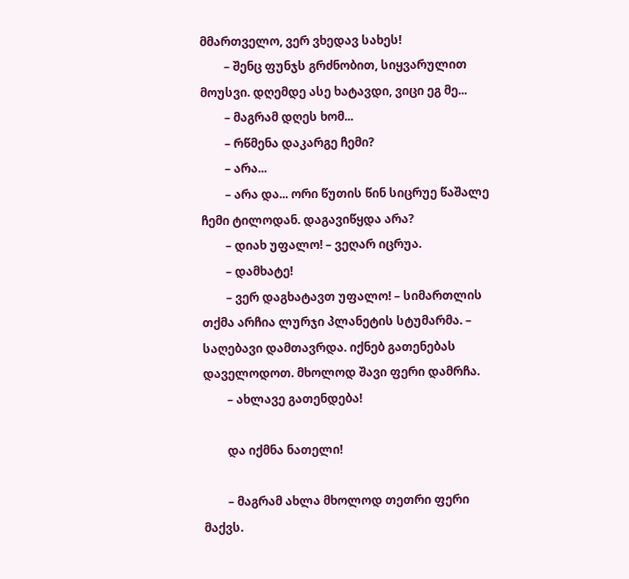მმართველო, ვერ ვხედავ სახეს!
        – შენც ფუნჯს გრძნობით, სიყვარულით მოუსვი. დღემდე ასე ხატავდი, ვიცი ეგ მე...
        – მაგრამ დღეს ხომ...
        – რწმენა დაკარგე ჩემი?
        – არა...
        – არა და... ორი წუთის წინ სიცრუე წაშალე ჩემი ტილოდან. დაგავიწყდა არა?
        – დიახ უფალო! – ვეღარ იცრუა.
        – დამხატე!
        – ვერ დაგხატავთ უფალო! – სიმართლის თქმა არჩია ლურჯი პლანეტის სტუმარმა. – საღებავი დამთავრდა. იქნებ გათენებას დაველოდოთ. მხოლოდ შავი ფერი დამრჩა.
        – ახლავე გათენდება!

        და იქმნა ნათელი!

        – მაგრამ ახლა მხოლოდ თეთრი ფერი მაქვს.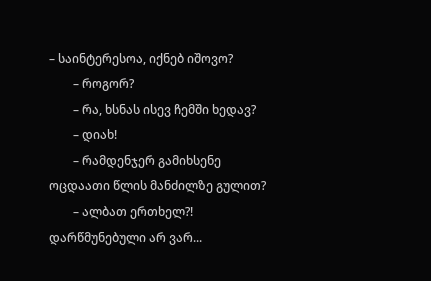– საინტერესოა, იქნებ იშოვო?
        – როგორ?
        – რა, ხსნას ისევ ჩემში ხედავ?
        – დიახ!
        – რამდენჯერ გამიხსენე ოცდაათი წლის მანძილზე გულით?
        – ალბათ ერთხელ?! დარწმუნებული არ ვარ...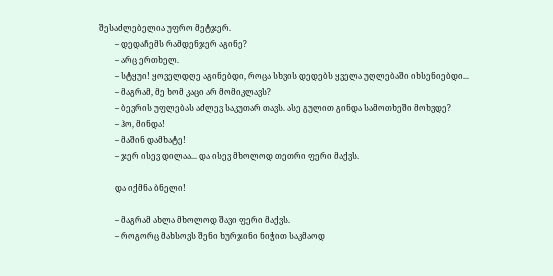შესაძლებელია უფრო მეტჯერ.
        – დედაჩემს რამდენჯერ აგინე?
        – არც ერთხელ.
        – სტყუი! ყოველდღე აგინებდი, როცა სხვის დედებს ყველა უღლებაში იხსენიებდი...
        – მაგრამ, მე ხომ კაცი არ მომიკლავს?
        – ბევრის უფლებას აძლევ საკუთარ თავს. ასე გულით გინდა სამოთხეში მოხვდე?
        – ჰო, მინდა!
        – მაშინ დამხატე!
        – ჯერ ისევ დილაა... და ისევ მხოლოდ თეთრი ფერი მაქვს.

        და იქმნა ბნელი!

        – მაგრამ ახლა მხოლოდ შავი ფერი მაქვს.
        – როგორც მახსოვს შენი ხურჯინი ნიჭით საკმაოდ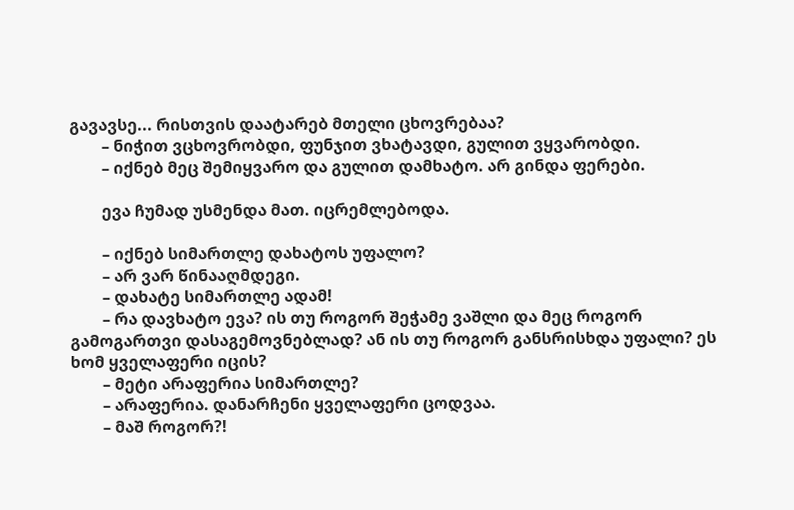გავავსე... რისთვის დაატარებ მთელი ცხოვრებაა?
        – ნიჭით ვცხოვრობდი, ფუნჯით ვხატავდი, გულით ვყვარობდი.
        – იქნებ მეც შემიყვარო და გულით დამხატო. არ გინდა ფერები.

        ევა ჩუმად უსმენდა მათ. იცრემლებოდა.

        – იქნებ სიმართლე დახატოს უფალო?
        – არ ვარ წინააღმდეგი.
        – დახატე სიმართლე ადამ!
        – რა დავხატო ევა? ის თუ როგორ შეჭამე ვაშლი და მეც როგორ გამოგართვი დასაგემოვნებლად? ან ის თუ როგორ განსრისხდა უფალი? ეს ხომ ყველაფერი იცის?
        – მეტი არაფერია სიმართლე?
        – არაფერია. დანარჩენი ყველაფერი ცოდვაა.
        – მაშ როგორ?!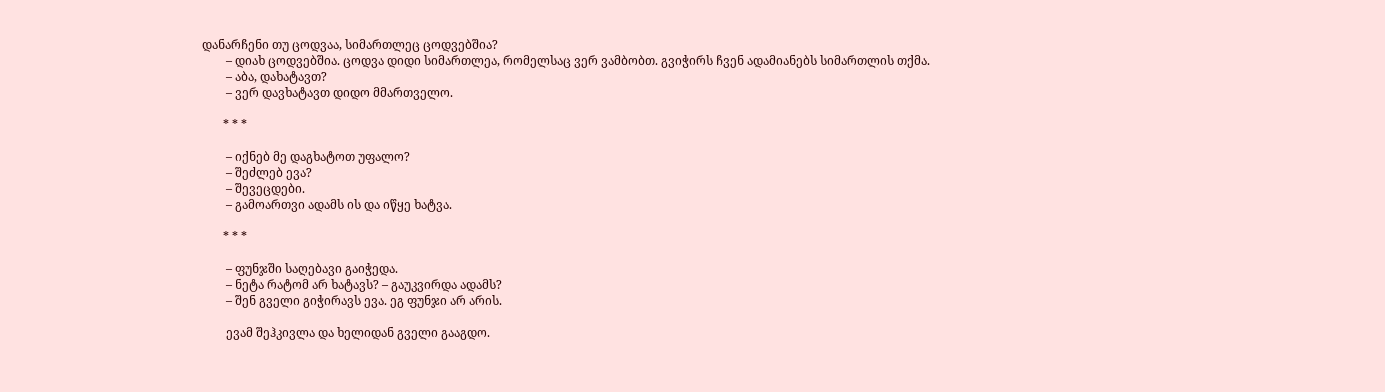დანარჩენი თუ ცოდვაა, სიმართლეც ცოდვებშია?
        – დიახ ცოდვებშია. ცოდვა დიდი სიმართლეა, რომელსაც ვერ ვამბობთ. გვიჭირს ჩვენ ადამიანებს სიმართლის თქმა.
        – აბა, დახატავთ?
        – ვერ დავხატავთ დიდო მმართველო.

       * * *

        – იქნებ მე დაგხატოთ უფალო?
        – შეძლებ ევა?
        – შევეცდები.
        – გამოართვი ადამს ის და იწყე ხატვა.

       * * *

        – ფუნჯში საღებავი გაიჭედა.
        – ნეტა რატომ არ ხატავს? – გაუკვირდა ადამს?
        – შენ გველი გიჭირავს ევა. ეგ ფუნჯი არ არის.

        ევამ შეჰკივლა და ხელიდან გველი გააგდო.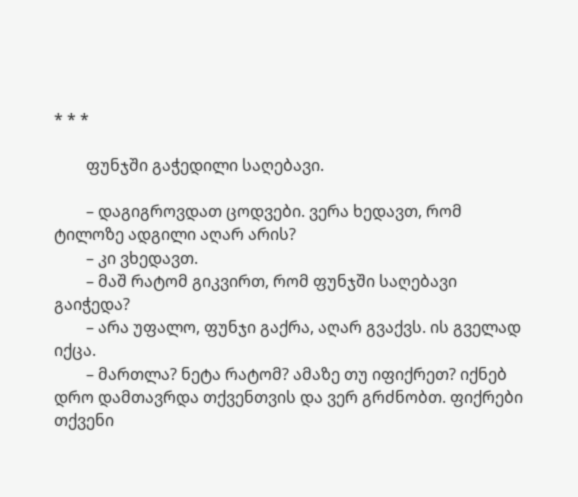* * *

        ფუნჯში გაჭედილი საღებავი.

        – დაგიგროვდათ ცოდვები. ვერა ხედავთ, რომ ტილოზე ადგილი აღარ არის?
        – კი ვხედავთ.
        – მაშ რატომ გიკვირთ, რომ ფუნჯში საღებავი გაიჭედა?
        – არა უფალო, ფუნჯი გაქრა, აღარ გვაქვს. ის გველად იქცა.
        – მართლა? ნეტა რატომ? ამაზე თუ იფიქრეთ? იქნებ დრო დამთავრდა თქვენთვის და ვერ გრძნობთ. ფიქრები თქვენი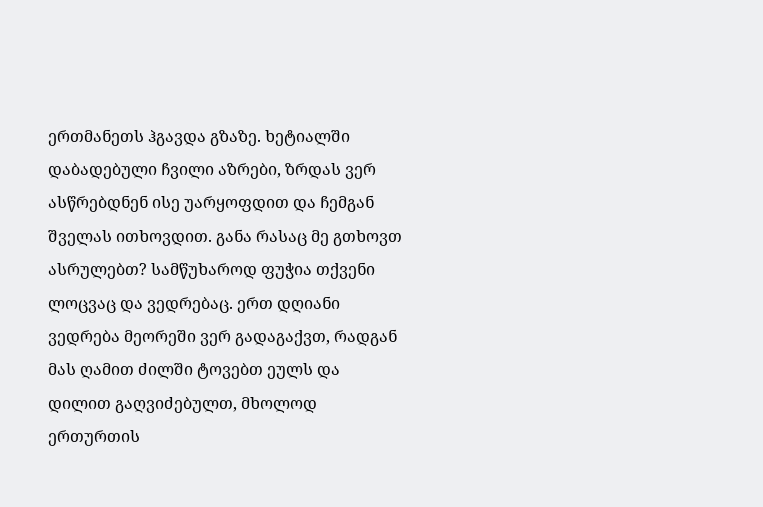ერთმანეთს ჰგავდა გზაზე. ხეტიალში დაბადებული ჩვილი აზრები, ზრდას ვერ ასწრებდნენ ისე უარყოფდით და ჩემგან შველას ითხოვდით. განა რასაც მე გთხოვთ ასრულებთ? სამწუხაროდ ფუჭია თქვენი ლოცვაც და ვედრებაც. ერთ დღიანი ვედრება მეორეში ვერ გადაგაქვთ, რადგან მას ღამით ძილში ტოვებთ ეულს და დილით გაღვიძებულთ, მხოლოდ ერთურთის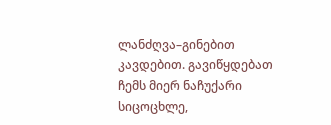ლანძღვა–გინებით კავდებით. გავიწყდებათ ჩემს მიერ ნაჩუქარი სიცოცხლე,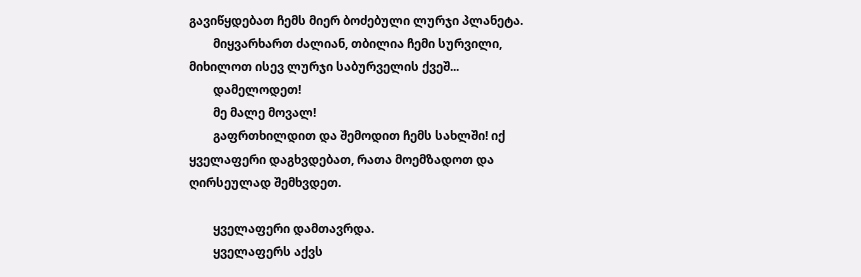გავიწყდებათ ჩემს მიერ ბოძებული ლურჯი პლანეტა.
        მიყვარხართ ძალიან, თბილია ჩემი სურვილი, მიხილოთ ისევ ლურჯი საბურველის ქვეშ...
        დამელოდეთ!
        მე მალე მოვალ!
        გაფრთხილდით და შემოდით ჩემს სახლში! იქ ყველაფერი დაგხვდებათ, რათა მოემზადოთ და ღირსეულად შემხვდეთ.

        ყველაფერი დამთავრდა.
        ყველაფერს აქვს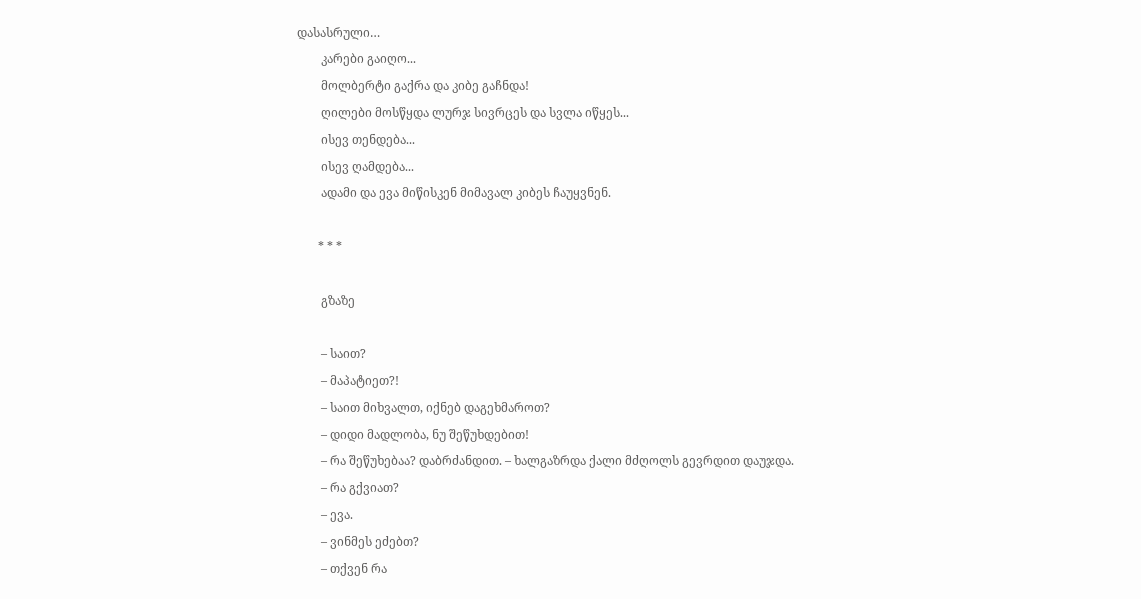დასასრული…
        კარები გაიღო...
        მოლბერტი გაქრა და კიბე გაჩნდა!
        ღილები მოსწყდა ლურჯ სივრცეს და სვლა იწყეს...
        ისევ თენდება...
        ისევ ღამდება...
        ადამი და ევა მიწისკენ მიმავალ კიბეს ჩაუყვნენ.

       * * *

        გზაზე

        – საით?
        – მაპატიეთ?!
        – საით მიხვალთ, იქნებ დაგეხმაროთ?
        – დიდი მადლობა, ნუ შეწუხდებით!
        – რა შეწუხებაა? დაბრძანდით. – ხალგაზრდა ქალი მძღოლს გევრდით დაუჯდა.
        – რა გქვიათ?
        – ევა.
        – ვინმეს ეძებთ?
        – თქვენ რა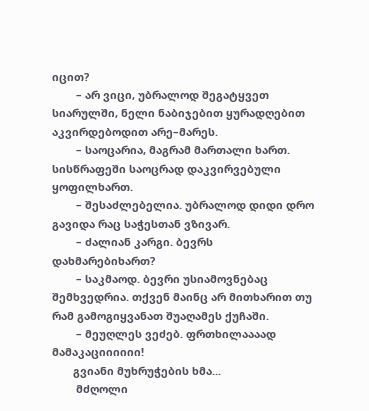იცით?
        – არ ვიცი, უბრალოდ შეგატყვეთ სიარულში, ნელი ნაბიჯებით ყურადღებით აკვირდებოდით არე–მარეს.
        – საოცარია, მაგრამ მართალი ხართ. სისწრაფეში საოცრად დაკვირვებული ყოფილხართ.
        – შესაძლებელია. უბრალოდ დიდი დრო გავიდა რაც საჭესთან ვზივარ.
        – ძალიან კარგი. ბევრს დახმარებიხართ?
        – საკმაოდ. ბევრი უსიამოვნებაც შემხვედრია. თქვენ მაინც არ მითხარით თუ რამ გამოგიყვანათ შუაღამეს ქუჩაში.
        – მეუღლეს ვეძებ. ფრთხილაააად მამაკაციიიიიი!
       გვიანი მუხრუჭების ხმა...
        მძღოლი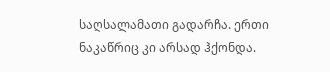საღსალამათი გადარჩა. ერთი ნაკაწრიც კი არსად ჰქონდა.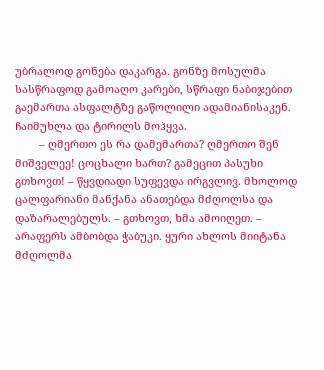უბრალოდ გონება დაკარგა. გონზე მოსულმა სასწრაფოდ გამოაღო კარები, სწრაფი ნაბიჯებით გაემართა ასფალტზე გაწოლილი ადამიანისაკენ. ჩაიმუხლა და ტირილს მოჰყვა.
        – ღმერთო ეს რა დამემართა? ღმერთო შენ მიშველეე! ცოცხალი ხართ? გამეცით პასუხი გთხოვთ! – წყვდიადი სუფევდა ირგვლივ. მხოლოდ ცალფარიანი მანქანა ანათებდა მძღოლსა და დაზარალებულს. – გთხოვთ, ხმა ამოიღეთ. – არაფერს ამბობდა ჭაბუკი. ყური ახლოს მიიტანა მძღოლმა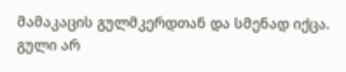მამაკაცის გულმკერდთან და სმენად იქცა. გული არ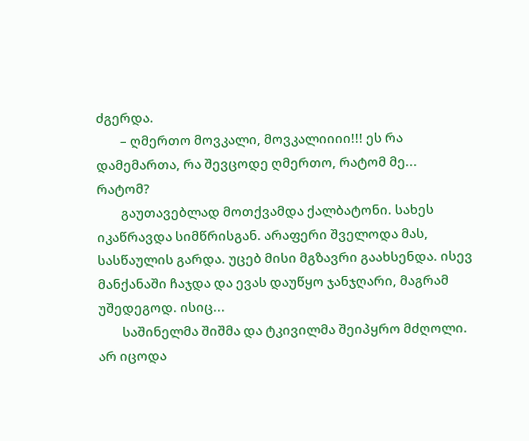ძგერდა.
        – ღმერთო მოვკალი, მოვკალიიიი!!! ეს რა დამემართა, რა შევცოდე ღმერთო, რატომ მე... რატომ?
        გაუთავებლად მოთქვამდა ქალბატონი. სახეს იკაწრავდა სიმწრისგან. არაფერი შველოდა მას, სასწაულის გარდა. უცებ მისი მგზავრი გაახსენდა. ისევ მანქანაში ჩაჯდა და ევას დაუწყო ჯანჯღარი, მაგრამ უშედეგოდ. ისიც...
        საშინელმა შიშმა და ტკივილმა შეიპყრო მძღოლი. არ იცოდა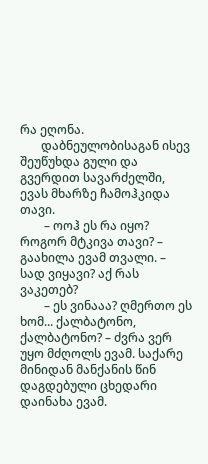რა ეღონა.
       დაბნეულობისაგან ისევ შეუწუხდა გული და გვერდით სავარძელში, ევას მხარზე ჩამოჰკიდა თავი.
        – ოოჰ ეს რა იყო? როგორ მტკივა თავი? – გაახილა ევამ თვალი. – სად ვიყავი? აქ რას ვაკეთებ?
        – ეს ვინააა? ღმერთო ეს ხომ... ქალბატონო, ქალბატონო? – ძვრა ვერ უყო მძღოლს ევამ. საქარე მინიდან მანქანის წინ დაგდებული ცხედარი დაინახა ევამ.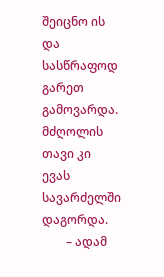შეიცნო ის და სასწრაფოდ გარეთ გამოვარდა. მძღოლის თავი კი ევას სავარძელში დაგორდა.
        – ადამ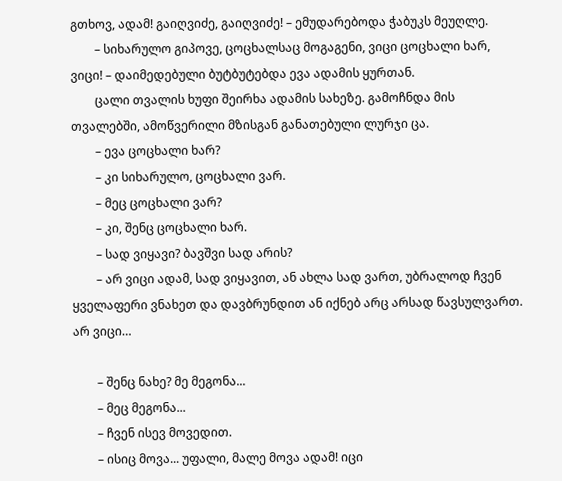გთხოვ, ადამ! გაიღვიძე, გაიღვიძე! – ემუდარებოდა ჭაბუკს მეუღლე.
        – სიხარულო გიპოვე, ცოცხალსაც მოგაგენი, ვიცი ცოცხალი ხარ, ვიცი! – დაიმედებული ბუტბუტებდა ევა ადამის ყურთან.
        ცალი თვალის ხუფი შეირხა ადამის სახეზე. გამოჩნდა მის თვალებში, ამოწვერილი მზისგან განათებული ლურჯი ცა.
        – ევა ცოცხალი ხარ?
        – კი სიხარულო, ცოცხალი ვარ.
        – მეც ცოცხალი ვარ?
        – კი, შენც ცოცხალი ხარ.
        – სად ვიყავი? ბავშვი სად არის?
        – არ ვიცი ადამ, სად ვიყავით, ან ახლა სად ვართ, უბრალოდ ჩვენ ყველაფერი ვნახეთ და დავბრუნდით ან იქნებ არც არსად წავსულვართ. არ ვიცი…

        – შენც ნახე? მე მეგონა...
        – მეც მეგონა...
        – ჩვენ ისევ მოვედით.
        – ისიც მოვა... უფალი, მალე მოვა ადამ! იცი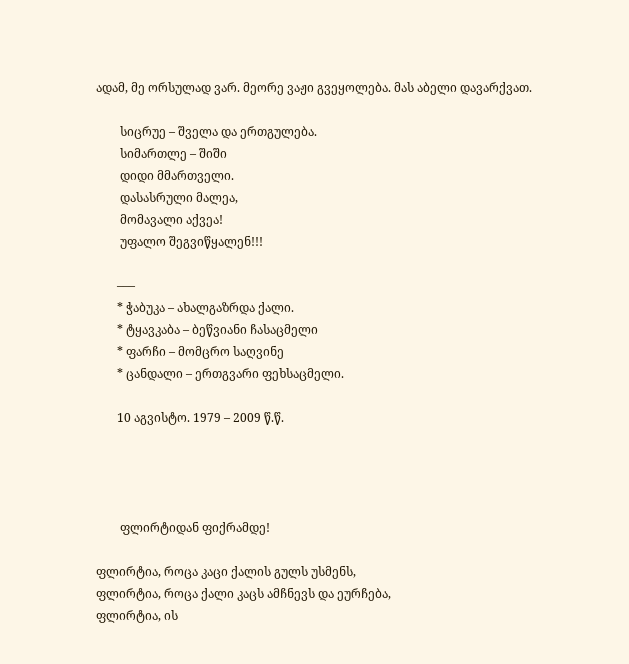ადამ, მე ორსულად ვარ. მეორე ვაჟი გვეყოლება. მას აბელი დავარქვათ.

        სიცრუე – შველა და ერთგულება.
        სიმართლე – შიში
        დიდი მმართველი.
        დასასრული მალეა,
        მომავალი აქვეა!
        უფალო შეგვიწყალენ!!!

       –––
       * ჭაბუკა – ახალგაზრდა ქალი.
       * ტყავკაბა – ბეწვიანი ჩასაცმელი
       * ფარჩი – მომცრო საღვინე
       * ცანდალი – ერთგვარი ფეხსაცმელი.

       10 აგვისტო. 1979 – 2009 წ.წ.




        ფლირტიდან ფიქრამდე!

ფლირტია, როცა კაცი ქალის გულს უსმენს,
ფლირტია, როცა ქალი კაცს ამჩნევს და ეურჩება,
ფლირტია, ის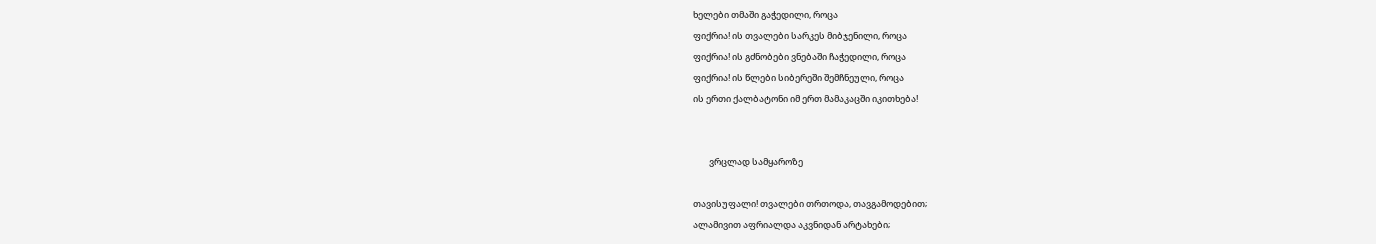ხელები თმაში გაჭედილი, როცა
ფიქრია! ის თვალები სარკეს მიბჯენილი, როცა
ფიქრია! ის გძნობები ვნებაში ჩაჭედილი, როცა
ფიქრია! ის წლები სიბერეში შემჩნეული, როცა
ის ერთი ქალბატონი იმ ერთ მამაკაცში იკითხება!


        ვრცლად სამყაროზე

თავისუფალი! თვალები თრთოდა, თავგამოდებით;
ალამივით აფრიალდა აკვნიდან არტახები;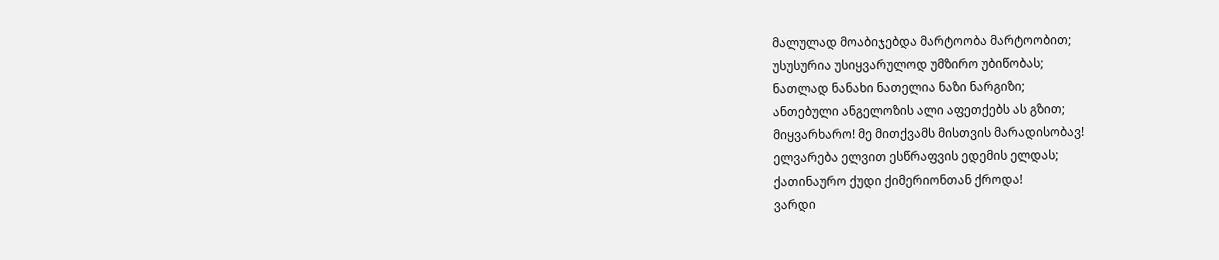მალულად მოაბიჯებდა მარტოობა მარტოობით;
უსუსურია უსიყვარულოდ უმზირო უბიწობას;
ნათლად ნანახი ნათელია ნაზი ნარგიზი;
ანთებული ანგელოზის ალი აფეთქებს ას გზით;
მიყვარხარო! მე მითქვამს მისთვის მარადისობავ!
ელვარება ელვით ესწრაფვის ედემის ელდას;
ქათინაურო ქუდი ქიმერიონთან ქროდა!
ვარდი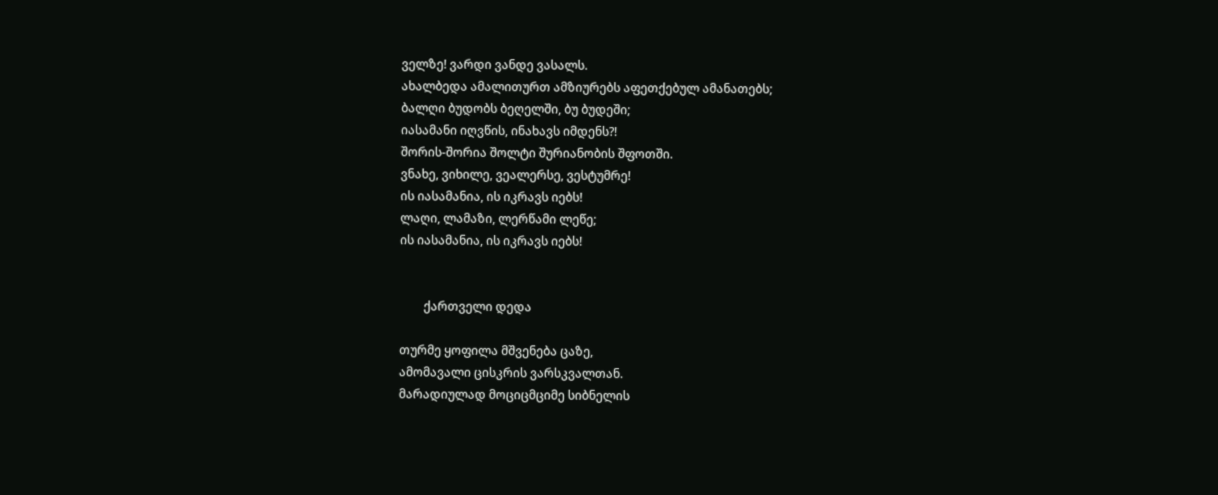ველზე! ვარდი ვანდე ვასალს.
ახალბედა ამალითურთ ამზიურებს აფეთქებულ ამანათებს;
ბალღი ბუდობს ბეღელში, ბუ ბუდეში;
იასამანი იღვწის, ინახავს იმდენს?!
შორის-შორია შოლტი შურიანობის შფოთში.
ვნახე, ვიხილე, ვეალერსე, ვესტუმრე!
ის იასამანია, ის იკრავს იებს!
ლაღი, ლამაზი, ლერწამი ლეწე;
ის იასამანია, ის იკრავს იებს!


        ქართველი დედა

თურმე ყოფილა მშვენება ცაზე,
ამომავალი ცისკრის ვარსკვალთან.
მარადიულად მოციცმციმე სიბნელის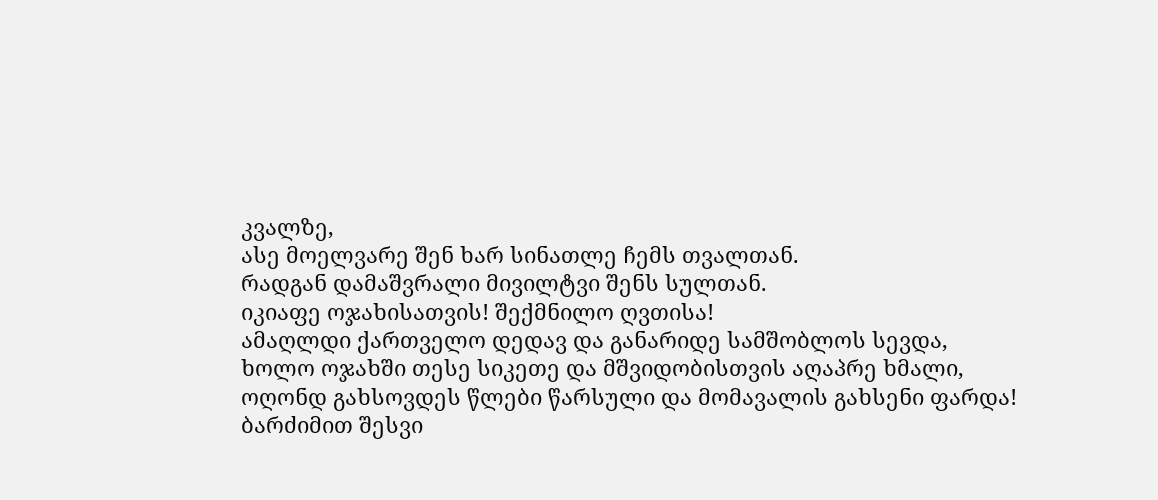კვალზე,
ასე მოელვარე შენ ხარ სინათლე ჩემს თვალთან.
რადგან დამაშვრალი მივილტვი შენს სულთან.
იკიაფე ოჯახისათვის! შექმნილო ღვთისა!
ამაღლდი ქართველო დედავ და განარიდე სამშობლოს სევდა,
ხოლო ოჯახში თესე სიკეთე და მშვიდობისთვის აღაპრე ხმალი,
ოღონდ გახსოვდეს წლები წარსული და მომავალის გახსენი ფარდა!
ბარძიმით შესვი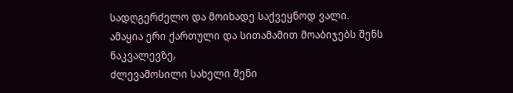სადღგერძელო და მოიხადე საქვეყნოდ ვალი.
ამაყია ერი ქართული და სითამამით მოაბიჯებს შენს ნაკვალევზე,
ძლევამოსილი სახელი შენი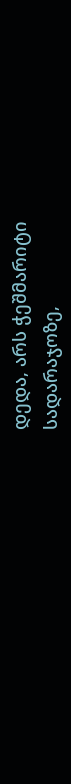დედა, არს ჭეშმარიტი სადარაჯოზე,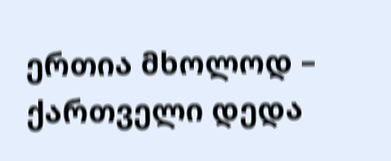ერთია მხოლოდ – ქართველი დედა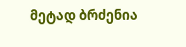მეტად ბრძენია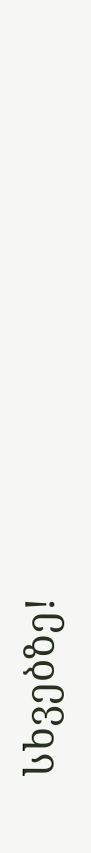სხვებზე!